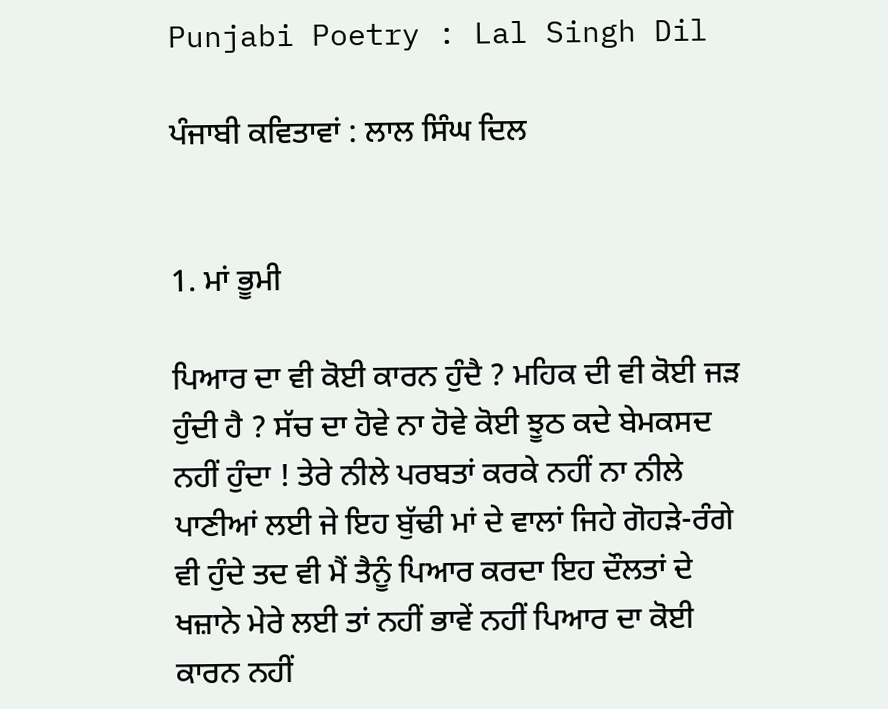Punjabi Poetry : Lal Singh Dil

ਪੰਜਾਬੀ ਕਵਿਤਾਵਾਂ : ਲਾਲ ਸਿੰਘ ਦਿਲ


1. ਮਾਂ ਭੂਮੀ

ਪਿਆਰ ਦਾ ਵੀ ਕੋਈ ਕਾਰਨ ਹੁੰਦੈ ? ਮਹਿਕ ਦੀ ਵੀ ਕੋਈ ਜੜ ਹੁੰਦੀ ਹੈ ? ਸੱਚ ਦਾ ਹੋਵੇ ਨਾ ਹੋਵੇ ਕੋਈ ਝੂਠ ਕਦੇ ਬੇਮਕਸਦ ਨਹੀਂ ਹੁੰਦਾ ! ਤੇਰੇ ਨੀਲੇ ਪਰਬਤਾਂ ਕਰਕੇ ਨਹੀਂ ਨਾ ਨੀਲੇ ਪਾਣੀਆਂ ਲਈ ਜੇ ਇਹ ਬੁੱਢੀ ਮਾਂ ਦੇ ਵਾਲਾਂ ਜਿਹੇ ਗੋਹੜੇ-ਰੰਗੇ ਵੀ ਹੁੰਦੇ ਤਦ ਵੀ ਮੈਂ ਤੈਨੂੰ ਪਿਆਰ ਕਰਦਾ ਇਹ ਦੌਲਤਾਂ ਦੇ ਖਜ਼ਾਨੇ ਮੇਰੇ ਲਈ ਤਾਂ ਨਹੀਂ ਭਾਵੇਂ ਨਹੀਂ ਪਿਆਰ ਦਾ ਕੋਈ ਕਾਰਨ ਨਹੀਂ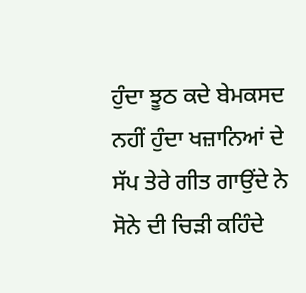ਹੁੰਦਾ ਝੂਠ ਕਦੇ ਬੇਮਕਸਦ ਨਹੀਂ ਹੁੰਦਾ ਖਜ਼ਾਨਿਆਂ ਦੇ ਸੱਪ ਤੇਰੇ ਗੀਤ ਗਾਉਂਦੇ ਨੇ ਸੋਨੇ ਦੀ ਚਿੜੀ ਕਹਿੰਦੇ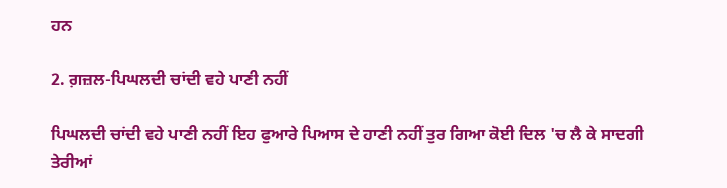ਹਨ

2. ਗ਼ਜ਼ਲ-ਪਿਘਲਦੀ ਚਾਂਦੀ ਵਹੇ ਪਾਣੀ ਨਹੀਂ

ਪਿਘਲਦੀ ਚਾਂਦੀ ਵਹੇ ਪਾਣੀ ਨਹੀਂ ਇਹ ਫੁਆਰੇ ਪਿਆਸ ਦੇ ਹਾਣੀ ਨਹੀਂ ਤੁਰ ਗਿਆ ਕੋਈ ਦਿਲ 'ਚ ਲੈ ਕੇ ਸਾਦਗੀ ਤੇਰੀਆਂ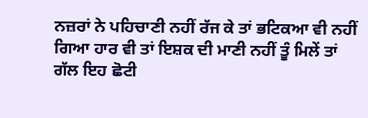ਨਜ਼ਰਾਂ ਨੇ ਪਹਿਚਾਣੀ ਨਹੀਂ ਰੱਜ ਕੇ ਤਾਂ ਭਟਿਕਆ ਵੀ ਨਹੀਂ ਗਿਆ ਹਾਰ ਵੀ ਤਾਂ ਇਸ਼ਕ ਦੀ ਮਾਣੀ ਨਹੀਂ ਤੂੰ ਮਿਲੇਂ ਤਾਂ ਗੱਲ ਇਹ ਛੋਟੀ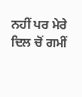ਨਹੀਂ ਪਰ ਮੇਰੇ ਦਿਲ ਚੋਂ ਗਮੀਂ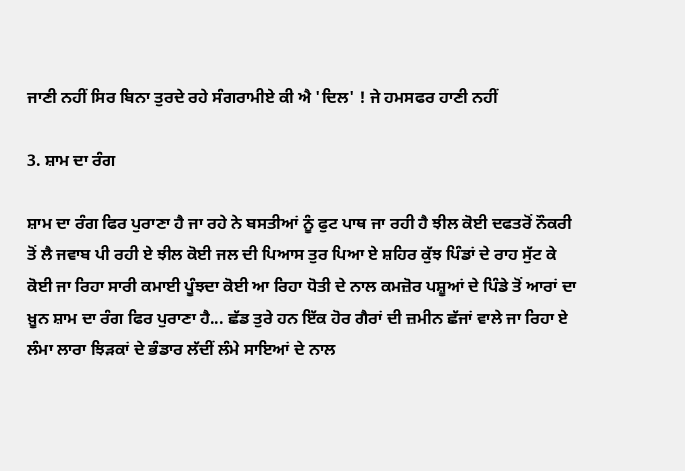ਜਾਣੀ ਨਹੀਂ ਸਿਰ ਬਿਨਾ ਤੁਰਦੇ ਰਹੇ ਸੰਗਰਾਮੀਏ ਕੀ ਐ 'ਦਿਲ' ! ਜੇ ਹਮਸਫਰ ਹਾਣੀ ਨਹੀਂ

3. ਸ਼ਾਮ ਦਾ ਰੰਗ

ਸ਼ਾਮ ਦਾ ਰੰਗ ਫਿਰ ਪੁਰਾਣਾ ਹੈ ਜਾ ਰਹੇ ਨੇ ਬਸਤੀਆਂ ਨੂੰ ਫੁਟ ਪਾਥ ਜਾ ਰਹੀ ਹੈ ਝੀਲ ਕੋਈ ਦਫਤਰੋਂ ਨੌਕਰੀ ਤੋਂ ਲੈ ਜਵਾਬ ਪੀ ਰਹੀ ਏ ਝੀਲ ਕੋਈ ਜਲ ਦੀ ਪਿਆਸ ਤੁਰ ਪਿਆ ਏ ਸ਼ਹਿਰ ਕੁੱਝ ਪਿੰਡਾਂ ਦੇ ਰਾਹ ਸੁੱਟ ਕੇ ਕੋਈ ਜਾ ਰਿਹਾ ਸਾਰੀ ਕਮਾਈ ਪੂੰਝਦਾ ਕੋਈ ਆ ਰਿਹਾ ਧੋਤੀ ਦੇ ਨਾਲ ਕਮਜ਼ੋਰ ਪਸ਼ੂਆਂ ਦੇ ਪਿੰਡੇ ਤੋਂ ਆਰਾਂ ਦਾ ਖ਼ੂਨ ਸ਼ਾਮ ਦਾ ਰੰਗ ਫਿਰ ਪੁਰਾਣਾ ਹੈ... ਛੱਡ ਤੁਰੇ ਹਨ ਇੱਕ ਹੋਰ ਗੈਰਾਂ ਦੀ ਜ਼ਮੀਨ ਛੱਜਾਂ ਵਾਲੇ ਜਾ ਰਿਹਾ ਏ ਲੰਮਾ ਲਾਰਾ ਝਿੜਕਾਂ ਦੇ ਭੰਡਾਰ ਲੱਦੀਂ ਲੰਮੇ ਸਾਇਆਂ ਦੇ ਨਾਲ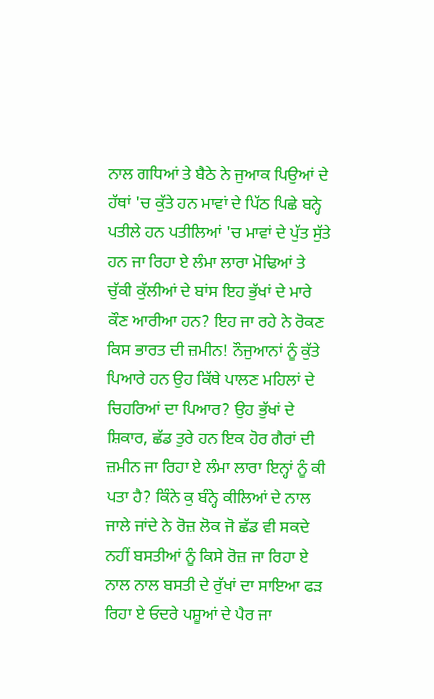ਨਾਲ ਗਧਿਆਂ ਤੇ ਬੈਠੇ ਨੇ ਜੁਆਕ ਪਿਉਆਂ ਦੇ ਹੱਥਾਂ 'ਚ ਕੁੱਤੇ ਹਨ ਮਾਵਾਂ ਦੇ ਪਿੱਠ ਪਿਛੇ ਬਨ੍ਹੇ ਪਤੀਲੇ ਹਨ ਪਤੀਲਿਆਂ 'ਚ ਮਾਵਾਂ ਦੇ ਪੁੱਤ ਸੁੱਤੇ ਹਨ ਜਾ ਰਿਹਾ ਏ ਲੰਮਾ ਲਾਰਾ ਮੋਢਿਆਂ ਤੇ ਚੁੱਕੀ ਕੁੱਲੀਆਂ ਦੇ ਬਾਂਸ ਇਹ ਭੁੱਖਾਂ ਦੇ ਮਾਰੇ ਕੌਣ ਆਰੀਆ ਹਨ? ਇਹ ਜਾ ਰਹੇ ਨੇ ਰੋਕਣ ਕਿਸ ਭਾਰਤ ਦੀ ਜ਼ਮੀਨ! ਨੌਜੁਆਨਾਂ ਨੂੰ ਕੁੱਤੇ ਪਿਆਰੇ ਹਨ ਉਹ ਕਿੱਥੇ ਪਾਲਣ ਮਹਿਲਾਂ ਦੇ ਚਿਹਰਿਆਂ ਦਾ ਪਿਆਰ? ਉਹ ਭੁੱਖਾਂ ਦੇ ਸ਼ਿਕਾਰ, ਛੱਡ ਤੁਰੇ ਹਨ ਇਕ ਹੋਰ ਗੈਰਾਂ ਦੀ ਜ਼ਮੀਨ ਜਾ ਰਿਹਾ ਏ ਲੰਮਾ ਲਾਰਾ ਇਨ੍ਹਾਂ ਨੂੰ ਕੀ ਪਤਾ ਹੈ? ਕਿੰਨੇ ਕੁ ਬੰਨ੍ਹੇ ਕੀਲਿਆਂ ਦੇ ਨਾਲ ਜਾਲੇ ਜਾਂਦੇ ਨੇ ਰੋਜ਼ ਲੋਕ ਜੋ ਛੱਡ ਵੀ ਸਕਦੇ ਨਹੀਂ ਬਸਤੀਆਂ ਨੂੰ ਕਿਸੇ ਰੋਜ਼ ਜਾ ਰਿਹਾ ਏ ਨਾਲ ਨਾਲ ਬਸਤੀ ਦੇ ਰੁੱਖਾਂ ਦਾ ਸਾਇਆ ਫੜ ਰਿਹਾ ਏ ਓਦਰੇ ਪਸ਼ੂਆਂ ਦੇ ਪੈਰ ਜਾ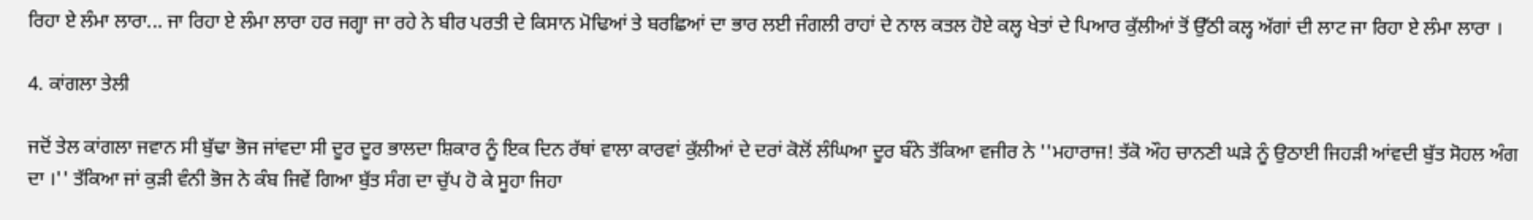ਰਿਹਾ ਏ ਲੰਮਾ ਲਾਰਾ... ਜਾ ਰਿਹਾ ਏ ਲੰਮਾ ਲਾਰਾ ਹਰ ਜਗ੍ਹਾ ਜਾ ਰਹੇ ਨੇ ਬੀਰ ਪਰਤੀ ਦੇ ਕਿਸਾਨ ਮੋਢਿਆਂ ਤੇ ਬਰਛਿਆਂ ਦਾ ਭਾਰ ਲਈ ਜੰਗਲੀ ਰਾਹਾਂ ਦੇ ਨਾਲ ਕਤਲ ਹੋਏ ਕਲ੍ਹ ਖੇਤਾਂ ਦੇ ਪਿਆਰ ਕੁੱਲੀਆਂ ਤੋਂ ਉੱਠੀ ਕਲ੍ਹ ਅੱਗਾਂ ਦੀ ਲਾਟ ਜਾ ਰਿਹਾ ਏ ਲੰਮਾ ਲਾਰਾ ।

4. ਕਾਂਗਲਾ ਤੇਲੀ

ਜਦੋਂ ਤੇਲ ਕਾਂਗਲਾ ਜਵਾਨ ਸੀ ਬੁੱਢਾ ਭੋਜ ਜਾਂਵਦਾ ਸੀ ਦੂਰ ਦੂਰ ਭਾਲਦਾ ਸ਼ਿਕਾਰ ਨੂੰ ਇਕ ਦਿਨ ਰੱਥਾਂ ਵਾਲਾ ਕਾਰਵਾਂ ਕੁੱਲੀਆਂ ਦੇ ਦਰਾਂ ਕੋਲੋਂ ਲੰਘਿਆ ਦੂਰ ਬੰਨੇ ਤੱਕਿਆ ਵਜੀਰ ਨੇ ''ਮਹਾਰਾਜ! ਤੱਕੋ ਔਹ ਚਾਨਣੀ ਘੜੇ ਨੂੰ ਉਠਾਈ ਜਿਹੜੀ ਆਂਵਦੀ ਬੁੱਤ ਸੋਹਲ ਅੰਗ ਦਾ ।'' ਤੱਕਿਆ ਜਾਂ ਕੁੜੀ ਵੰਨੀ ਭੋਜ ਨੇ ਕੰਬ ਜਿਵੇਂ ਗਿਆ ਬੁੱਤ ਸੰਗ ਦਾ ਚੁੱਪ ਹੋ ਕੇ ਸੂਹਾ ਜਿਹਾ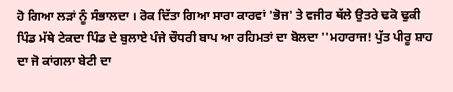ਹੋ ਗਿਆ ਲੜਾਂ ਨੂੰ ਸੰਭਾਲਦਾ । ਰੋਕ ਦਿੱਤਾ ਗਿਆ ਸਾਰਾ ਕਾਰਵਾਂ 'ਭੋਜ' ਤੇ ਵਜੀਰ ਥੱਲੇ ਉਤਰੇ ਢਕੋ ਢੁਕੀ ਪਿੰਡ ਮੱਥੇ ਟੇਕਦਾ ਪਿੰਡ ਦੇ ਬੁਲਾਏ ਪੰਜੇ ਚੌਧਰੀ ਬਾਪ ਆ ਰਹਿਮਤਾਂ ਦਾ ਬੋਲਦਾ ''ਮਹਾਰਾਜ! ਪੁੱਤ ਪੀਰੂ ਸ਼ਾਹ ਦਾ ਜੋ ਕਾਂਗਲਾ ਬੇਟੀ ਦਾ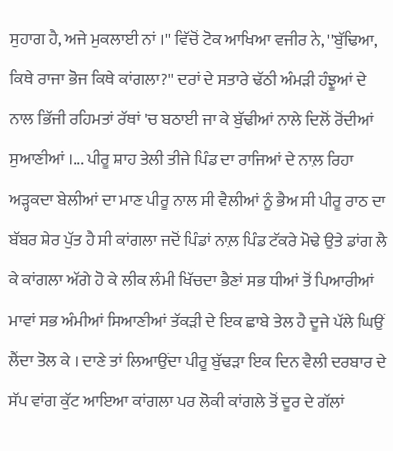ਸੁਹਾਗ ਹੈ, ਅਜੇ ਮੁਕਲਾਈ ਨਾਂ ।'' ਵਿੱਚੋਂ ਟੋਕ ਆਖਿਆ ਵਜੀਰ ਨੇ, ''ਬੁੱਢਿਆ, ਕਿਥੇ ਰਾਜਾ ਭੋਜ ਕਿਥੇ ਕਾਂਗਲਾ?'' ਦਰਾਂ ਦੇ ਸਤਾਰੇ ਢੱਠੀ ਅੰਮੜੀ ਹੰਝੂਆਂ ਦੇ ਨਾਲ ਭਿੱਜੀ ਰਹਿਮਤਾਂ ਰੱਥਾਂ 'ਚ ਬਠਾਈ ਜਾ ਕੇ ਬੁੱਢੀਆਂ ਨਾਲੇ ਦਿਲੋਂ ਰੋਂਦੀਆਂ ਸੁਆਣੀਆਂ ।... ਪੀਰੂ ਸ਼ਾਹ ਤੇਲੀ ਤੀਜੇ ਪਿੰਡ ਦਾ ਰਾਜਿਆਂ ਦੇ ਨਾਲ਼ ਰਿਹਾ ਅੜ੍ਹਕਦਾ ਬੇਲੀਆਂ ਦਾ ਮਾਣ ਪੀਰੂ ਨਾਲ ਸੀ ਵੈਲੀਆਂ ਨੂੰ ਭੈਅ ਸੀ ਪੀਰੂ ਰਾਠ ਦਾ ਬੱਬਰ ਸ਼ੇਰ ਪੁੱਤ ਹੈ ਸੀ ਕਾਂਗਲਾ ਜਦੋਂ ਪਿੰਡਾਂ ਨਾਲ਼ ਪਿੰਡ ਟੱਕਰੇ ਮੋਢੇ ਉਤੇ ਡਾਂਗ ਲੈ ਕੇ ਕਾਂਗਲਾ ਅੱਗੇ ਹੋ ਕੇ ਲੀਕ ਲੰਮੀ ਖਿੱਚਦਾ ਭੈਣਾਂ ਸਭ ਧੀਆਂ ਤੋਂ ਪਿਆਰੀਆਂ ਮਾਵਾਂ ਸਭ ਅੰਮੀਆਂ ਸਿਆਣੀਆਂ ਤੱਕੜੀ ਦੇ ਇਕ ਛਾਬੇ ਤੇਲ ਹੈ ਦੂਜੇ ਪੱਲੇ ਘਿਉਂ ਲੈਂਦਾ ਤੋਲ ਕੇ । ਦਾਣੇ ਤਾਂ ਲਿਆਉਂਦਾ ਪੀਰੂ ਬੁੱਢੜਾ ਇਕ ਦਿਨ ਵੈਲੀ ਦਰਬਾਰ ਦੇ ਸੱਪ ਵਾਂਗ ਕੁੱਟ ਆਇਆ ਕਾਂਗਲਾ ਪਰ ਲੋਕੀ ਕਾਂਗਲੇ ਤੋਂ ਦੂਰ ਦੇ ਗੱਲਾਂ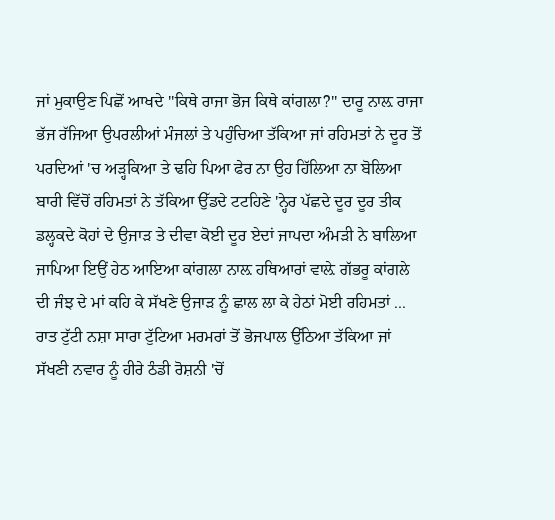ਜਾਂ ਮੁਕਾਉਣ ਪਿਛੋਂ ਆਖਦੇ ''ਕਿਥੇ ਰਾਜਾ ਭੋਜ ਕਿਥੇ ਕਾਂਗਲਾ?'' ਦਾਰੂ ਨਾਲ਼ ਰਾਜਾ ਭੱਜ ਰੱਜਿਆ ਉਪਰਲੀਆਂ ਮੰਜਲਾਂ ਤੇ ਪਹੁੰਚਿਆ ਤੱਕਿਆ ਜਾਂ ਰਹਿਮਤਾਂ ਨੇ ਦੂਰ ਤੋਂ ਪਰਦਿਆਂ 'ਚ ਅੜ੍ਹਕਿਆ ਤੇ ਢਹਿ ਪਿਆ ਫੇਰ ਨਾ ਉਹ ਹਿੱਲਿਆ ਨਾ ਬੋਲਿਆ ਬਾਰੀ ਵਿੱਚੋਂ ਰਹਿਮਤਾਂ ਨੇ ਤੱਕਿਆ ਉੱਡਦੇ ਟਟਹਿਣੇ 'ਨ੍ਹੇਰ ਪੱਛਦੇ ਦੂਰ ਦੂਰ ਤੀਕ ਡਲ੍ਹਕਦੇ ਕੋਹਾਂ ਦੇ ਉਜਾੜ ਤੇ ਦੀਵਾ ਕੋਈ ਦੂਰ ਏਦਾਂ ਜਾਪਦਾ ਅੰਮੜੀ ਨੇ ਬਾਲਿਆ ਜਾਪਿਆ ਇਉਂ ਹੇਠ ਆਇਆ ਕਾਂਗਲਾ ਨਾਲ਼ ਹਥਿਆਰਾਂ ਵਾਲ਼ੇ ਗੱਭਰੂ ਕਾਂਗਲੇ ਦੀ ਜੰਝ ਦੇ ਮਾਂ ਕਹਿ ਕੇ ਸੱਖਣੇ ਉਜਾੜ ਨੂੰ ਛਾਲ ਲਾ ਕੇ ਹੇਠਾਂ ਮੋਈ ਰਹਿਮਤਾਂ ... ਰਾਤ ਟੁੱਟੀ ਨਸ਼ਾ ਸਾਰਾ ਟੁੱਟਿਆ ਮਰਮਰਾਂ ਤੋਂ ਭੋਜਪਾਲ ਉੱਠਿਆ ਤੱਕਿਆ ਜਾਂ ਸੱਖਣੀ ਨਵਾਰ ਨੂੰ ਹੀਰੇ ਠੰਡੀ ਰੋਸ਼ਨੀ 'ਚੋਂ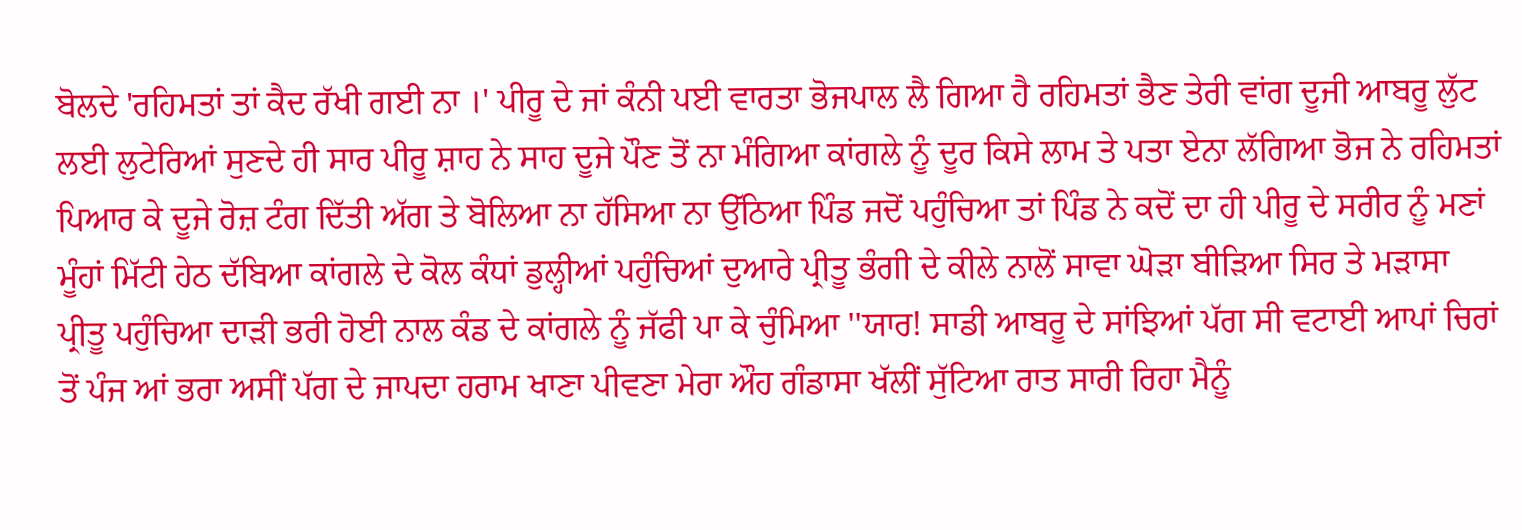ਬੋਲਦੇ 'ਰਹਿਮਤਾਂ ਤਾਂ ਕੈਦ ਰੱਖੀ ਗਈ ਨਾ ।' ਪੀਰੂ ਦੇ ਜਾਂ ਕੰਨੀ ਪਈ ਵਾਰਤਾ ਭੋਜਪਾਲ ਲੈ ਗਿਆ ਹੈ ਰਹਿਮਤਾਂ ਭੈਣ ਤੇਰੀ ਵਾਂਗ ਦੂਜੀ ਆਬਰੂ ਲੁੱਟ ਲਈ ਲੁਟੇਰਿਆਂ ਸੁਣਦੇ ਹੀ ਸਾਰ ਪੀਰੂ ਸ਼ਾਹ ਨੇ ਸਾਹ ਦੂਜੇ ਪੌਣ ਤੋਂ ਨਾ ਮੰਗਿਆ ਕਾਂਗਲੇ ਨੂੰ ਦੂਰ ਕਿਸੇ ਲਾਮ ਤੇ ਪਤਾ ਏਨਾ ਲੱਗਿਆ ਭੋਜ ਨੇ ਰਹਿਮਤਾਂ ਪਿਆਰ ਕੇ ਦੂਜੇ ਰੋਜ਼ ਟੰਗ ਦਿੱਤੀ ਅੱਗ ਤੇ ਬੋਲਿਆ ਨਾ ਹੱਸਿਆ ਨਾ ਉੱਠਿਆ ਪਿੰਡ ਜਦੋਂ ਪਹੁੰਚਿਆ ਤਾਂ ਪਿੰਡ ਨੇ ਕਦੋਂ ਦਾ ਹੀ ਪੀਰੂ ਦੇ ਸਰੀਰ ਨੂੰ ਮਣਾਂ ਮੂੰਹਾਂ ਮਿੱਟੀ ਹੇਠ ਦੱਬਿਆ ਕਾਂਗਲੇ ਦੇ ਕੋਲ ਕੰਧਾਂ ਡੁਲ੍ਹੀਆਂ ਪਹੁੰਚਿਆਂ ਦੁਆਰੇ ਪ੍ਰੀਤੂ ਭੰਗੀ ਦੇ ਕੀਲੇ ਨਾਲੋਂ ਸਾਵਾ ਘੋੜਾ ਬੀੜਿਆ ਸਿਰ ਤੇ ਮੜਾਸਾ ਪ੍ਰੀਤੂ ਪਹੁੰਚਿਆ ਦਾੜੀ ਭਰੀ ਹੋਈ ਨਾਲ ਕੰਡ ਦੇ ਕਾਂਗਲੇ ਨੂੰ ਜੱਫੀ ਪਾ ਕੇ ਚੁੰਮਿਆ ''ਯਾਰ! ਸਾਡੀ ਆਬਰੂ ਦੇ ਸਾਂਝਿਆਂ ਪੱਗ ਸੀ ਵਟਾਈ ਆਪਾਂ ਚਿਰਾਂ ਤੋਂ ਪੰਜ ਆਂ ਭਰਾ ਅਸੀਂ ਪੱਗ ਦੇ ਜਾਪਦਾ ਹਰਾਮ ਖਾਣਾ ਪੀਵਣਾ ਮੇਰਾ ਔਹ ਗੰਡਾਸਾ ਖੱਲੀਂ ਸੁੱਟਿਆ ਰਾਤ ਸਾਰੀ ਰਿਹਾ ਮੈਨੂੰ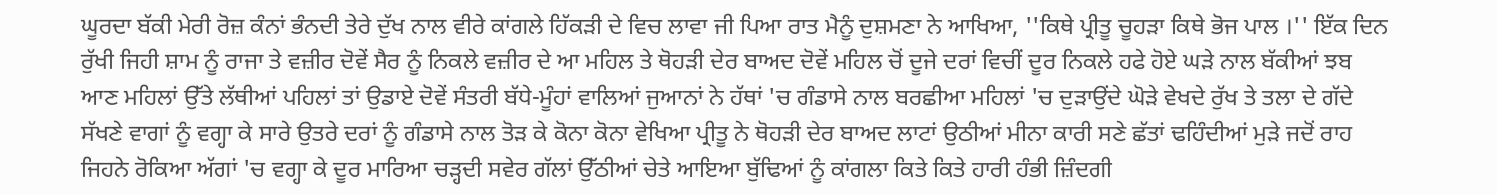ਘੂਰਦਾ ਬੱਕੀ ਮੇਰੀ ਰੋਜ਼ ਕੰਨਾਂ ਭੰਨਦੀ ਤੇਰੇ ਦੁੱਖ ਨਾਲ ਵੀਰੇ ਕਾਂਗਲੇ ਹਿੱਕੜੀ ਦੇ ਵਿਚ ਲਾਵਾ ਜੀ ਪਿਆ ਰਾਤ ਮੈਨੂੰ ਦੁਸ਼ਮਣਾ ਨੇ ਆਖਿਆ, ''ਕਿਥੇ ਪ੍ਰੀਤੂ ਚੂਹੜਾ ਕਿਥੇ ਭੋਜ ਪਾਲ ।'' ਇੱਕ ਦਿਨ ਰੁੱਖੀ ਜਿਹੀ ਸ਼ਾਮ ਨੂੰ ਰਾਜਾ ਤੇ ਵਜ਼ੀਰ ਦੋਵੇਂ ਸੈਰ ਨੂੰ ਨਿਕਲੇ ਵਜ਼ੀਰ ਦੇ ਆ ਮਹਿਲ ਤੇ ਥੋਹੜੀ ਦੇਰ ਬਾਅਦ ਦੋਵੇਂ ਮਹਿਲ ਚੋਂ ਦੂਜੇ ਦਰਾਂ ਵਿਚੀਂ ਦੂਰ ਨਿਕਲੇ ਹਫੇ ਹੋਏ ਘੜੇ ਨਾਲ ਬੱਕੀਆਂ ਝਬ ਆਣ ਮਹਿਲਾਂ ਉੱਤੇ ਲੱਥੀਆਂ ਪਹਿਲਾਂ ਤਾਂ ਉਡਾਏ ਦੋਵੇਂ ਸੰਤਰੀ ਬੱਧੇ-ਮੂੰਹਾਂ ਵਾਲਿਆਂ ਜੁਆਨਾਂ ਨੇ ਹੱਥਾਂ 'ਚ ਗੰਡਾਸੇ ਨਾਲ ਬਰਛੀਆ ਮਹਿਲਾਂ 'ਚ ਦੁੜਾਉਂਦੇ ਘੋੜੇ ਵੇਖਦੇ ਰੁੱਖ ਤੇ ਤਲਾ ਦੇ ਗੱਦੇ ਸੱਖਣੇ ਵਾਗਾਂ ਨੂੰ ਵਗ੍ਹਾ ਕੇ ਸਾਰੇ ਉਤਰੇ ਦਰਾਂ ਨੂੰ ਗੰਡਾਸੇ ਨਾਲ ਤੋੜ ਕੇ ਕੋਨਾ ਕੋਨਾ ਵੇਖਿਆ ਪ੍ਰੀਤੂ ਨੇ ਥੋਹੜੀ ਦੇਰ ਬਾਅਦ ਲਾਟਾਂ ਉਠੀਆਂ ਮੀਨਾ ਕਾਰੀ ਸਣੇ ਛੱਤਾਂ ਢਹਿੰਦੀਆਂ ਮੁੜੇ ਜਦੋਂ ਰਾਹ ਜਿਹਨੇ ਰੋਕਿਆ ਅੱਗਾਂ 'ਚ ਵਗ੍ਹਾ ਕੇ ਦੂਰ ਮਾਰਿਆ ਚੜ੍ਹਦੀ ਸਵੇਰ ਗੱਲਾਂ ਉੱਠੀਆਂ ਚੇਤੇ ਆਇਆ ਬੁੱਢਿਆਂ ਨੂੰ ਕਾਂਗਲਾ ਕਿਤੇ ਕਿਤੇ ਹਾਰੀ ਹੰਭੀ ਜ਼ਿੰਦਗੀ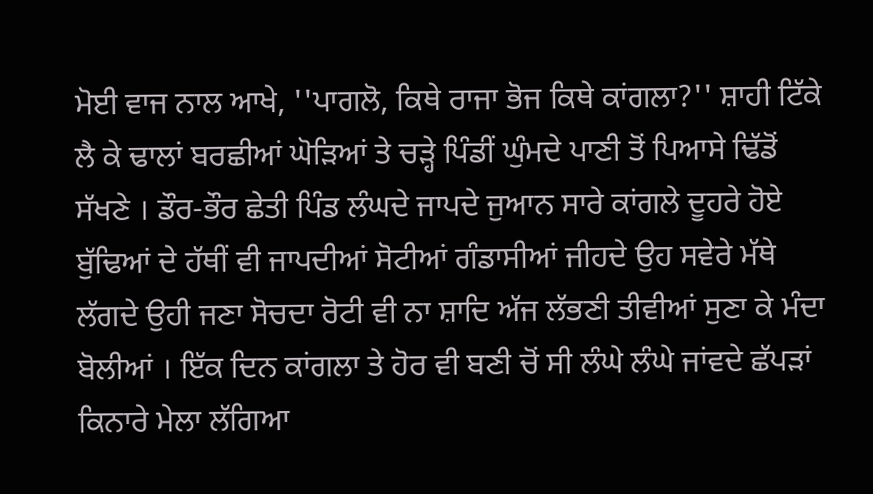ਮੋਈ ਵਾਜ ਨਾਲ ਆਖੇ, ''ਪਾਗਲੋ, ਕਿਥੇ ਰਾਜਾ ਭੋਜ ਕਿਥੇ ਕਾਂਗਲਾ?'' ਸ਼ਾਹੀ ਟਿੱਕੇ ਲੈ ਕੇ ਢਾਲਾਂ ਬਰਛੀਆਂ ਘੋੜਿਆਂ ਤੇ ਚੜ੍ਹੇ ਪਿੰਡੀਂ ਘੁੰਮਦੇ ਪਾਣੀ ਤੋਂ ਪਿਆਸੇ ਢਿੱਡੋਂ ਸੱਖਣੇ । ਡੌਰ-ਭੌਰ ਛੇਤੀ ਪਿੰਡ ਲੰਘਦੇ ਜਾਪਦੇ ਜੁਆਨ ਸਾਰੇ ਕਾਂਗਲੇ ਦੂਹਰੇ ਹੋਏ ਬੁੱਢਿਆਂ ਦੇ ਹੱਥੀਂ ਵੀ ਜਾਪਦੀਆਂ ਸੋਟੀਆਂ ਗੰਡਾਸੀਆਂ ਜੀਹਦੇ ਉਹ ਸਵੇਰੇ ਮੱਥੇ ਲੱਗਦੇ ਉਹੀ ਜਣਾ ਸੋਚਦਾ ਰੋਟੀ ਵੀ ਨਾ ਸ਼ਾਦਿ ਅੱਜ ਲੱਭਣੀ ਤੀਵੀਆਂ ਸੁਣਾ ਕੇ ਮੰਦਾ ਬੋਲੀਆਂ । ਇੱਕ ਦਿਨ ਕਾਂਗਲਾ ਤੇ ਹੋਰ ਵੀ ਬਣੀ ਚੋਂ ਸੀ ਲੰਘੇ ਲੰਘੇ ਜਾਂਵਦੇ ਛੱਪੜਾਂ ਕਿਨਾਰੇ ਮੇਲਾ ਲੱਗਿਆ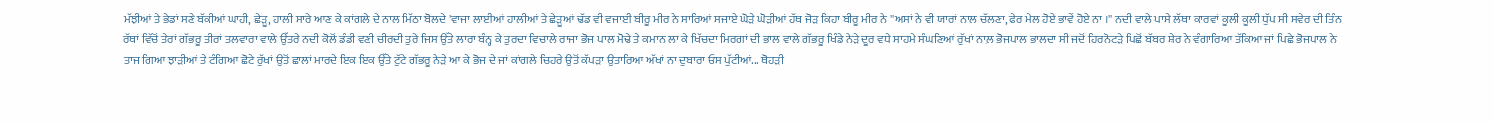ਮੱਝੀਆਂ ਤੇ ਭੇਡਾਂ ਸਣੇ ਬੱਕੀਆਂ ਘਾਹੀ, ਛੇੜੂ, ਹਾਲੀ ਸਾਰੇ ਆਣ ਕੇ ਕਾਂਗਲੇ ਦੇ ਨਾਲ ਮਿੱਠਾ ਬੋਲਦੇ 'ਵਾਜਾ ਲਾਈਆਂ ਹਾਲੀਆਂ ਤੇ ਛੇੜੂਆਂ ਢੱਡ ਵੀ ਵਜਾਈ ਬੀਰੂ ਮੀਰ ਨੇ ਸਾਰਿਆਂ ਸਜਾਏ ਘੋੜੇ ਘੋੜੀਆਂ ਹੱਥ ਜੋੜ ਕਿਹਾ ਬੀਰੂ ਮੀਰ ਨੇ ''ਅਸਾਂ ਨੇ ਵੀ ਯਾਰਾਂ ਨਾਲ ਚੱਲਣਾ, ਫੇਰ ਮੇਲ ਹੋਏ ਭਾਵੇਂ ਹੋਏ ਨਾ ।'' ਨਦੀ ਵਾਲੇ ਪਾਸੇ ਲੱਥਾ ਕਾਰਵਾਂ ਕੂਲੀ ਕੂਲੀ ਧੁੱਪ ਸੀ ਸਵੇਰ ਦੀ ਤਿੰਨ ਰੱਥਾਂ ਵਿੱਚੋਂ ਤੇਰਾਂ ਗੱਭਰੂ ਤੀਰਾਂ ਤਲਵਾਰਾ ਵਾਲੇ ਉੱਤਰੇ ਨਦੀ ਕੋਲੋਂ ਡੰਡੀ ਵਣੀ ਚੀਰਦੀ ਤੁਰੇ ਜਿਸ ਉੱਤੇ ਲਾਰਾ ਬੰਨ੍ਹ ਕੇ ਤੁਰਦਾ ਵਿਚਾਲੇ ਰਾਜਾ ਭੋਜ ਪਾਲ ਮੋਢੇ ਤੇ ਕਮਾਨ ਲਾ ਕੇ ਖਿੱਚਦਾ ਮਿਰਗਾਂ ਦੀ ਭਾਲ ਵਾਲੇ ਗੱਭਰੂ ਖਿੰਡੇ ਨੇੜੇ ਦੂਰ ਵਧੇ ਸਾਹਮੇ ਸੰਘਣਿਆਂ ਰੁੱਖਾਂ ਨਾਲ਼ ਭੋਜਪਾਲ ਭਾਲਦਾ ਸੀ ਜਦੋਂ ਹਿਰਨੋਟੜੇ ਪਿਛੋਂ ਬੱਬਰ ਸ਼ੇਰ ਨੇ ਵੰਗਾਰਿਆ ਤੱਕਿਆ ਜਾਂ ਪਿਛੇ ਭੋਜਪਾਲ ਨੇ ਤਾਜ ਗਿਆ ਝਾੜੀਆਂ ਤੇ ਟੰਗਿਆ ਛੋਟੇ ਰੁੱਖਾਂ ਉਤੋਂ ਛਾਲਾਂ ਮਾਰਦੇ ਇਕ ਇਕ ਉੱਤੇ ਟੁੱਟੇ ਗੱਭਰੂ ਨੇੜੇ ਆ ਕੇ ਭੋਜ ਦੇ ਜਾਂ ਕਾਂਗਲੇ ਚਿਹਰੇ ਉਤੋਂ ਕੱਪੜਾ ਉਤਾਰਿਆ ਅੱਖਾਂ ਨਾ ਦੁਬਾਰਾ ਓਸ ਪੁੱਟੀਆਂ... ਥੋਹੜੀ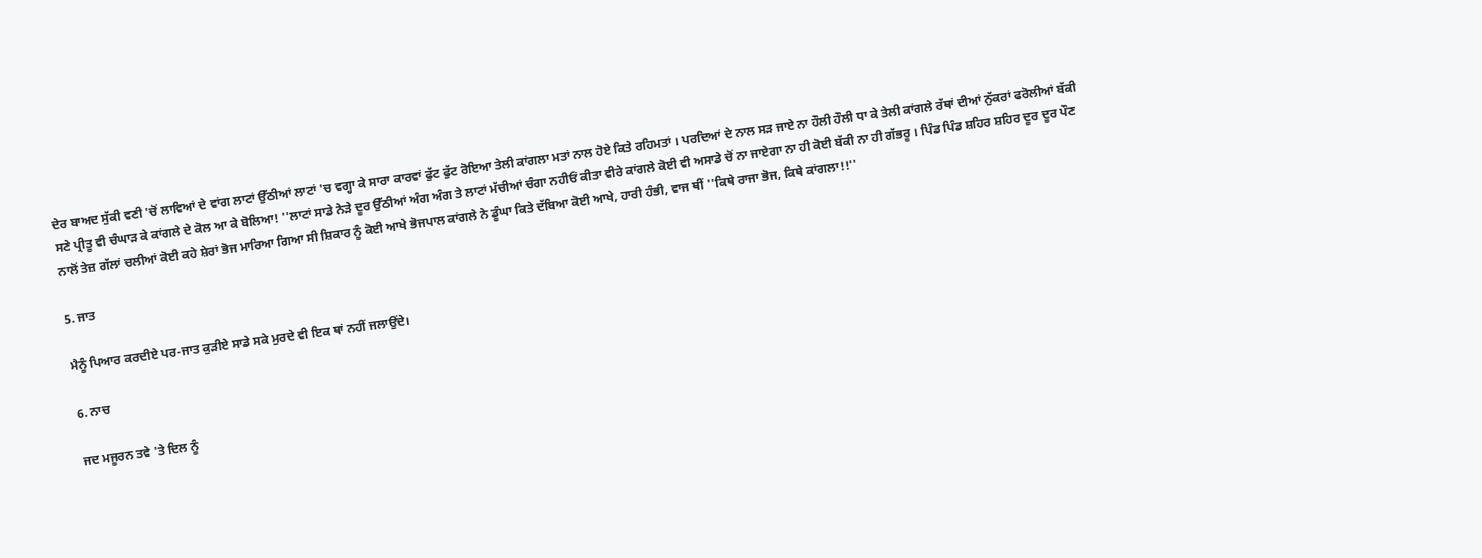ਦੇਰ ਬਾਅਦ ਸੁੱਕੀ ਵਣੀ 'ਚੋਂ ਲਾਵਿਆਂ ਦੇ ਵਾਂਗ ਲਾਟਾਂ ਉੱਠੀਆਂ ਲਾਟਾਂ 'ਚ ਵਗ੍ਹਾ ਕੇ ਸਾਰਾ ਕਾਰਵਾਂ ਫੁੱਟ ਫੁੱਟ ਰੋਇਆ ਤੇਲੀ ਕਾਂਗਲਾ ਮਤਾਂ ਨਾਲ ਹੋਏ ਕਿਤੇ ਰਹਿਮਤਾਂ । ਪਰਦਿਆਂ ਦੇ ਨਾਲ ਸੜ ਜਾਏ ਨਾ ਹੌਲੀ ਹੌਲੀ ਧਾ ਕੇ ਤੇਲੀ ਕਾਂਗਲੇ ਰੱਥਾਂ ਦੀਆਂ ਨੁੱਕਰਾਂ ਫਰੋਲੀਆਂ ਬੱਕੀ ਸਣੇ ਪ੍ਰੀਤੂ ਵੀ ਚੰਘਾੜ ਕੇ ਕਾਂਗਲੇ ਦੇ ਕੋਲ ਆ ਕੇ ਬੋਲਿਆ! ''ਲਾਟਾਂ ਸਾਡੇ ਨੇੜੇ ਦੂਰ ਉੱਠੀਆਂ ਅੰਗ ਅੰਗ ਤੇ ਲਾਟਾਂ ਮੱਚੀਆਂ ਚੰਗਾ ਨਹੀਓਂ ਕੀਤਾ ਵੀਰੇ ਕਾਂਗਲੇ ਕੋਈ ਵੀ ਅਸਾਡੇ ਚੋਂ ਨਾ ਜਾਏਗਾ ਨਾ ਹੀ ਕੋਈ ਬੱਕੀ ਨਾ ਹੀ ਗੱਭਰੂ । ਪਿੰਡ ਪਿੰਡ ਸ਼ਹਿਰ ਸ਼ਹਿਰ ਦੂਰ ਦੂਰ ਪੌਣ ਨਾਲੋਂ ਤੇਜ਼ ਗੱਲਾਂ ਚਲੀਆਂ ਕੋਈ ਕਹੇ ਸ਼ੇਰਾਂ ਭੋਜ ਮਾਰਿਆ ਗਿਆ ਸੀ ਸ਼ਿਕਾਰ ਨੂੰ ਕੋਈ ਆਖੇ ਭੋਜਪਾਲ ਕਾਂਗਲੇ ਨੇ ਡੂੰਘਾ ਕਿਤੇ ਦੱਬਿਆ ਕੋਈ ਆਖੇ, ਹਾਰੀ ਹੰਭੀ, ਵਾਜ ਥੀਂ ''ਕਿਥੇ ਰਾਜਾ ਭੋਜ, ਕਿਥੇ ਕਾਂਗਲਾ!!''

5. ਜਾਤ

ਮੈਨੂੰ ਪਿਆਰ ਕਰਦੀਏ ਪਰ-ਜਾਤ ਕੁੜੀਏ ਸਾਡੇ ਸਕੇ ਮੁਰਦੇ ਵੀ ਇਕ ਥਾਂ ਨਹੀਂ ਜਲਾਉਂਦੇ।

6. ਨਾਚ

ਜਦ ਮਜੂਰਨ ਤਵੇ 'ਤੇ ਦਿਲ ਨੂੰ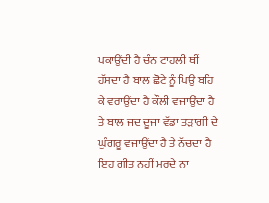ਪਕਾਉਂਦੀ ਹੈ ਚੰਨ ਟਾਹਲੀ ਥੀਂ ਹੱਸਦਾ ਹੈ ਬਾਲ ਛੋਟੇ ਨੂੰ ਪਿਉ ਬਹਿ ਕੇ ਵਰਾਉਂਦਾ ਹੈ ਕੌਲੀ ਵਜਾਉਂਦਾ ਹੈ ਤੇ ਬਾਲ ਜਦ ਦੂਜਾ ਵੱਡਾ ਤੜਾਗੀ ਦੇ ਘੁੰਗਰੂ ਵਜਾਉਂਦਾ ਹੈ ਤੇ ਨੱਚਦਾ ਹੈ ਇਹ ਗੀਤ ਨਹੀਂ ਮਰਦੇ ਨਾ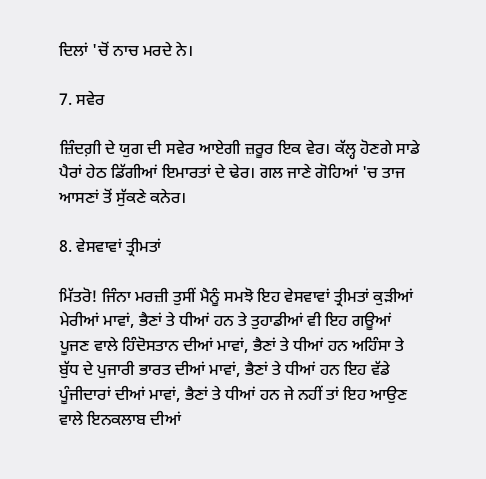ਦਿਲਾਂ 'ਚੋਂ ਨਾਚ ਮਰਦੇ ਨੇ।

7. ਸਵੇਰ

ਜ਼ਿੰਦਗ਼ੀ ਦੇ ਯੁਗ ਦੀ ਸਵੇਰ ਆਏਗੀ ਜ਼ਰੂਰ ਇਕ ਵੇਰ। ਕੱਲ੍ਹ ਹੋਣਗੇ ਸਾਡੇ ਪੈਰਾਂ ਹੇਠ ਡਿੱਗੀਆਂ ਇਮਾਰਤਾਂ ਦੇ ਢੇਰ। ਗਲ ਜਾਣੇ ਗੋਹਿਆਂ 'ਚ ਤਾਜ ਆਸਣਾਂ ਤੋਂ ਸੁੱਕਣੇ ਕਨੇਰ।

8. ਵੇਸਵਾਵਾਂ ਤ੍ਰੀਮਤਾਂ

ਮਿੱਤਰੋ! ਜਿੰਨਾ ਮਰਜ਼ੀ ਤੁਸੀਂ ਮੈਨੂੰ ਸਮਝੋ ਇਹ ਵੇਸਵਾਵਾਂ ਤ੍ਰੀਮਤਾਂ ਕੁੜੀਆਂ ਮੇਰੀਆਂ ਮਾਵਾਂ, ਭੈਣਾਂ ਤੇ ਧੀਆਂ ਹਨ ਤੇ ਤੁਹਾਡੀਆਂ ਵੀ ਇਹ ਗਊਆਂ ਪੂਜਣ ਵਾਲੇ ਹਿੰਦੋਸਤਾਨ ਦੀਆਂ ਮਾਵਾਂ, ਭੈਣਾਂ ਤੇ ਧੀਆਂ ਹਨ ਅਹਿੰਸਾ ਤੇ ਬੁੱਧ ਦੇ ਪੁਜਾਰੀ ਭਾਰਤ ਦੀਆਂ ਮਾਵਾਂ, ਭੈਣਾਂ ਤੇ ਧੀਆਂ ਹਨ ਇਹ ਵੱਡੇ ਪੂੰਜੀਦਾਰਾਂ ਦੀਆਂ ਮਾਵਾਂ, ਭੈਣਾਂ ਤੇ ਧੀਆਂ ਹਨ ਜੇ ਨਹੀਂ ਤਾਂ ਇਹ ਆਉਣ ਵਾਲੇ ਇਨਕਲਾਬ ਦੀਆਂ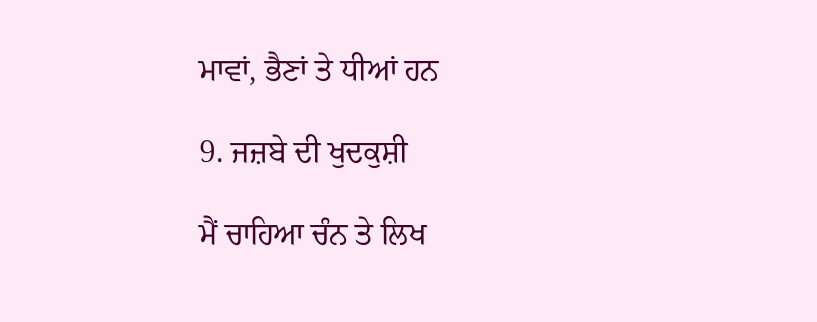ਮਾਵਾਂ, ਭੈਣਾਂ ਤੇ ਧੀਆਂ ਹਨ

9. ਜਜ਼ਬੇ ਦੀ ਖੁਦਕੁਸ਼ੀ

ਮੈਂ ਚਾਹਿਆ ਚੰਨ ਤੇ ਲਿਖ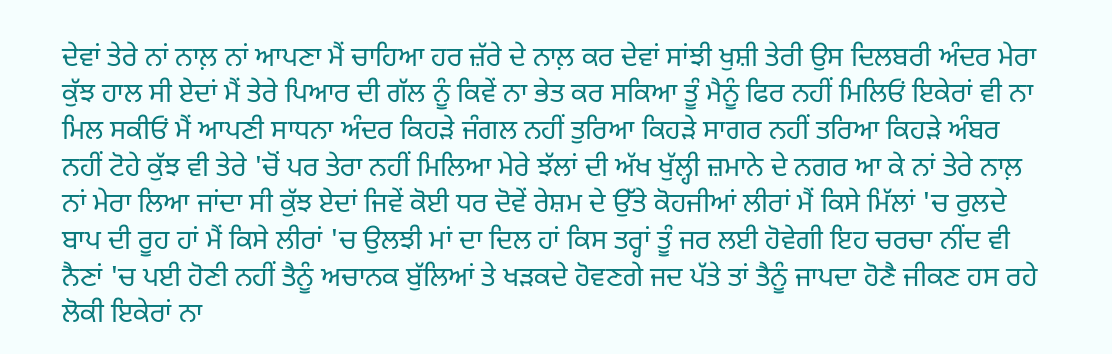ਦੇਵਾਂ ਤੇਰੇ ਨਾਂ ਨਾਲ਼ ਨਾਂ ਆਪਣਾ ਮੈਂ ਚਾਹਿਆ ਹਰ ਜ਼ੱਰੇ ਦੇ ਨਾਲ਼ ਕਰ ਦੇਵਾਂ ਸਾਂਝੀ ਖੁਸ਼ੀ ਤੇਰੀ ਉਸ ਦਿਲਬਰੀ ਅੰਦਰ ਮੇਰਾ ਕੁੱਝ ਹਾਲ ਸੀ ਏਦਾਂ ਮੈਂ ਤੇਰੇ ਪਿਆਰ ਦੀ ਗੱਲ ਨੂੰ ਕਿਵੇਂ ਨਾ ਭੇਤ ਕਰ ਸਕਿਆ ਤੂੰ ਮੈਨੂੰ ਫਿਰ ਨਹੀਂ ਮਿਲਿਓਂ ਇਕੇਰਾਂ ਵੀ ਨਾ ਮਿਲ ਸਕੀਓਂ ਮੈਂ ਆਪਣੀ ਸਾਧਨਾ ਅੰਦਰ ਕਿਹੜੇ ਜੰਗਲ ਨਹੀਂ ਤੁਰਿਆ ਕਿਹੜੇ ਸਾਗਰ ਨਹੀਂ ਤਰਿਆ ਕਿਹੜੇ ਅੰਬਰ ਨਹੀਂ ਟੋਹੇ ਕੁੱਝ ਵੀ ਤੇਰੇ 'ਚੋਂ ਪਰ ਤੇਰਾ ਨਹੀਂ ਮਿਲਿਆ ਮੇਰੇ ਝੱਲਾਂ ਦੀ ਅੱਖ ਖੁੱਲ੍ਹੀ ਜ਼ਮਾਨੇ ਦੇ ਨਗਰ ਆ ਕੇ ਨਾਂ ਤੇਰੇ ਨਾਲ਼ ਨਾਂ ਮੇਰਾ ਲਿਆ ਜਾਂਦਾ ਸੀ ਕੁੱਝ ਏਦਾਂ ਜਿਵੇਂ ਕੋਈ ਧਰ ਦੋਵੇਂ ਰੇਸ਼ਮ ਦੇ ਉੱਤੇ ਕੋਹਜੀਆਂ ਲੀਰਾਂ ਮੈਂ ਕਿਸੇ ਮਿੱਲਾਂ 'ਚ ਰੁਲਦੇ ਬਾਪ ਦੀ ਰੂਹ ਹਾਂ ਮੈਂ ਕਿਸੇ ਲੀਰਾਂ 'ਚ ਉਲਝੀ ਮਾਂ ਦਾ ਦਿਲ ਹਾਂ ਕਿਸ ਤਰ੍ਹਾਂ ਤੂੰ ਜਰ ਲਈ ਹੋਵੇਗੀ ਇਹ ਚਰਚਾ ਨੀਂਦ ਵੀ ਨੈਣਾਂ 'ਚ ਪਈ ਹੋਣੀ ਨਹੀਂ ਤੈਨੂੰ ਅਚਾਨਕ ਬੁੱਲਿਆਂ ਤੇ ਖੜਕਦੇ ਹੋਵਣਗੇ ਜਦ ਪੱਤੇ ਤਾਂ ਤੈਨੂੰ ਜਾਪਦਾ ਹੋਣੈ ਜੀਕਣ ਹਸ ਰਹੇ ਲੋਕੀ ਇਕੇਰਾਂ ਨਾ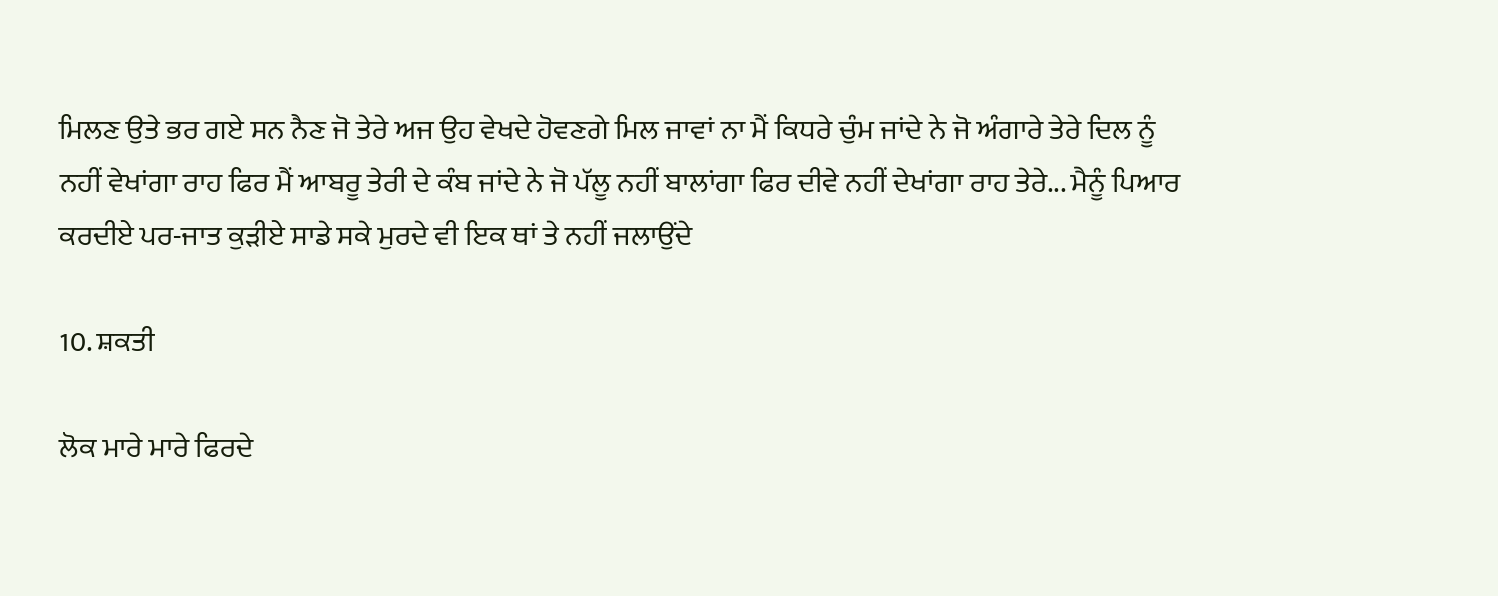ਮਿਲਣ ਉਤੇ ਭਰ ਗਏ ਸਨ ਨੈਣ ਜੋ ਤੇਰੇ ਅਜ ਉਹ ਵੇਖਦੇ ਹੋਵਣਗੇ ਮਿਲ ਜਾਵਾਂ ਨਾ ਮੈਂ ਕਿਧਰੇ ਚੁੰਮ ਜਾਂਦੇ ਨੇ ਜੋ ਅੰਗਾਰੇ ਤੇਰੇ ਦਿਲ ਨੂੰ ਨਹੀਂ ਵੇਖਾਂਗਾ ਰਾਹ ਫਿਰ ਮੈਂ ਆਬਰੂ ਤੇਰੀ ਦੇ ਕੰਬ ਜਾਂਦੇ ਨੇ ਜੋ ਪੱਲੂ ਨਹੀਂ ਬਾਲਾਂਗਾ ਫਿਰ ਦੀਵੇ ਨਹੀਂ ਦੇਖਾਂਗਾ ਰਾਹ ਤੇਰੇ... ਮੈਨੂੰ ਪਿਆਰ ਕਰਦੀਏ ਪਰ-ਜਾਤ ਕੁੜੀਏ ਸਾਡੇ ਸਕੇ ਮੁਰਦੇ ਵੀ ਇਕ ਥਾਂ ਤੇ ਨਹੀਂ ਜਲਾਉਂਦੇ

10. ਸ਼ਕਤੀ

ਲੋਕ ਮਾਰੇ ਮਾਰੇ ਫਿਰਦੇ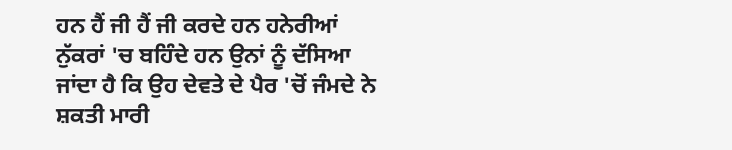ਹਨ ਹੈਂ ਜੀ ਹੈਂ ਜੀ ਕਰਦੇ ਹਨ ਹਨੇਰੀਆਂ ਨੁੱਕਰਾਂ 'ਚ ਬਹਿੰਦੇ ਹਨ ਉਨਾਂ ਨੂੰ ਦੱਸਿਆ ਜਾਂਦਾ ਹੈ ਕਿ ਉਹ ਦੇਵਤੇ ਦੇ ਪੈਰ 'ਚੋਂ ਜੰਮਦੇ ਨੇ ਸ਼ਕਤੀ ਮਾਰੀ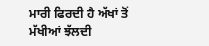ਮਾਰੀ ਫਿਰਦੀ ਹੈ ਅੱਖਾਂ ਤੋਂ ਮੱਖੀਆਂ ਝੱਲਦੀ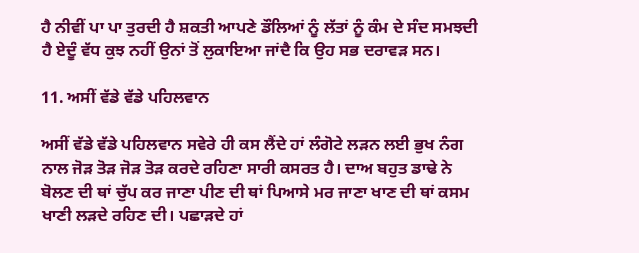ਹੈ ਨੀਵੀਂ ਪਾ ਪਾ ਤੁਰਦੀ ਹੈ ਸ਼ਕਤੀ ਆਪਣੇ ਡੌਲਿਆਂ ਨੂੰ ਲੱਤਾਂ ਨੂੰ ਕੰਮ ਦੇ ਸੰਦ ਸਮਝਦੀ ਹੈ ਏਦੂੰ ਵੱਧ ਕੁਝ ਨਹੀਂ ਉਨਾਂ ਤੋਂ ਲੁਕਾਇਆ ਜਾਂਦੈ ਕਿ ਉਹ ਸਭ ਦਰਾਵੜ ਸਨ।

11. ਅਸੀਂ ਵੱਡੇ ਵੱਡੇ ਪਹਿਲਵਾਨ

ਅਸੀਂ ਵੱਡੇ ਵੱਡੇ ਪਹਿਲਵਾਨ ਸਵੇਰੇ ਹੀ ਕਸ ਲੈਂਦੇ ਹਾਂ ਲੰਗੋਟੇ ਲੜਨ ਲਈ ਭੁਖ ਨੰਗ ਨਾਲ ਜੋੜ ਤੋੜ ਜੋੜ ਤੋੜ ਕਰਦੇ ਰਹਿਣਾ ਸਾਰੀ ਕਸਰਤ ਹੈ। ਦਾਅ ਬਹੁਤ ਡਾਢੇ ਨੇ ਬੋਲਣ ਦੀ ਥਾਂ ਚੁੱਪ ਕਰ ਜਾਣਾ ਪੀਣ ਦੀ ਥਾਂ ਪਿਆਸੇ ਮਰ ਜਾਣਾ ਖਾਣ ਦੀ ਥਾਂ ਕਸਮ ਖਾਣੀ ਲੜਦੇ ਰਹਿਣ ਦੀ। ਪਛਾੜਦੇ ਹਾਂ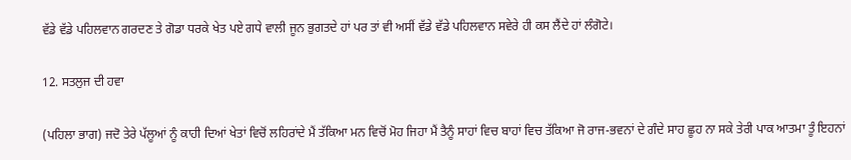ਵੱਡੇ ਵੱਡੇ ਪਹਿਲਵਾਨ ਗਰਦਣ ਤੇ ਗੋਡਾ ਧਰਕੇ ਖੇਤ ਪਏ ਗਧੇ ਵਾਲੀ ਜੂਨ ਭੁਗਤਦੇ ਹਾਂ ਪਰ ਤਾਂ ਵੀ ਅਸੀਂ ਵੱਡੇ ਵੱਡੇ ਪਹਿਲਵਾਨ ਸਵੇਰੇ ਹੀ ਕਸ ਲੈਂਦੇ ਹਾਂ ਲੰਗੋਟੇ।

12. ਸਤਲੁਜ ਦੀ ਹਵਾ

(ਪਹਿਲਾ ਭਾਗ) ਜਦੋ ਤੇਰੇ ਪੱਲੂਆਂ ਨੂੰ ਕਾਹੀ ਦਿਆਂ ਖੇਤਾਂ ਵਿਚੋਂ ਲਹਿਰਾਂਦੇ ਮੈਂ ਤੱਕਿਆ ਮਨ ਵਿਚੋਂ ਮੋਹ ਜਿਹਾ ਮੈਂ ਤੈਨੂੰ ਸਾਹਾਂ ਵਿਚ ਬਾਹਾਂ ਵਿਚ ਤੱਕਿਆ ਜੋ ਰਾਜ-ਭਵਨਾਂ ਦੇ ਗੰਦੇ ਸਾਹ ਛੂਹ ਨਾ ਸਕੇ ਤੇਰੀ ਪਾਕ ਆਤਮਾ ਤੂੰ ਇਹਨਾਂ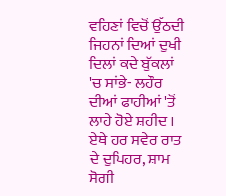ਵਹਿਣਾਂ ਵਿਚੋਂ ਉੱਠਦੀ ਜਿਹਨਾਂ ਦਿਆਂ ਦੁਖੀ ਦਿਲਾਂ ਕਦੇ ਬੁੱਕਲਾਂ 'ਚ ਸਾਂਭੇ- ਲਹੌਰ ਦੀਆਂ ਫਾਹੀਆਂ 'ਤੋਂ ਲਾਹੇ ਹੋਏ ਸ਼ਹੀਦ । ਏਥੇ ਹਰ ਸਵੇਰ ਰਾਤ ਦੇ ਦੁਪਿਹਰ, ਸ਼ਾਮ ਸੋਗੀ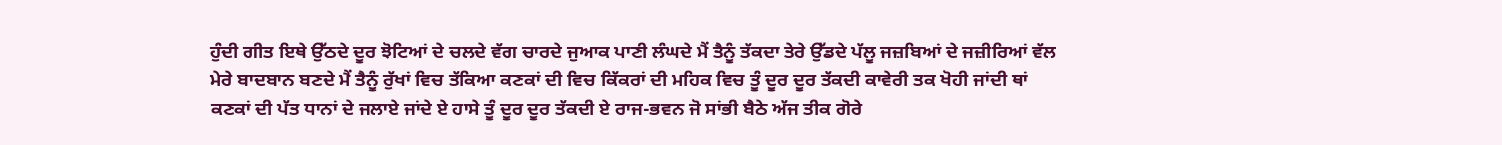ਹੁੰਦੀ ਗੀਤ ਇਥੇ ਉੱਠਦੇ ਦੂਰ ਝੋਟਿਆਂ ਦੇ ਚਲਦੇ ਵੱਗ ਚਾਰਦੇ ਜੁਆਕ ਪਾਣੀ ਲੰਘਦੇ ਮੈਂ ਤੈਨੂੰ ਤੱਕਦਾ ਤੇਰੇ ਉੱਡਦੇ ਪੱਲੂ ਜਜ਼ਬਿਆਂ ਦੇ ਜਜ਼ੀਰਿਆਂ ਵੱਲ ਮੇਰੇ ਬਾਦਬਾਨ ਬਣਦੇ ਮੈਂ ਤੈਨੂੰ ਰੁੱਖਾਂ ਵਿਚ ਤੱਕਿਆ ਕਣਕਾਂ ਦੀ ਵਿਚ ਕਿੱਕਰਾਂ ਦੀ ਮਹਿਕ ਵਿਚ ਤੂੰ ਦੂਰ ਦੂਰ ਤੱਕਦੀ ਕਾਵੇਰੀ ਤਕ ਖੋਹੀ ਜਾਂਦੀ ਥਾਂ ਕਣਕਾਂ ਦੀ ਪੱਤ ਧਾਨਾਂ ਦੇ ਜਲਾਏ ਜਾਂਦੇ ਏ ਹਾਸੇ ਤੂੰ ਦੂਰ ਦੂਰ ਤੱਕਦੀ ਏ ਰਾਜ-ਭਵਨ ਜੋ ਸਾਂਭੀ ਬੈਠੇ ਅੱਜ ਤੀਕ ਗੋਰੇ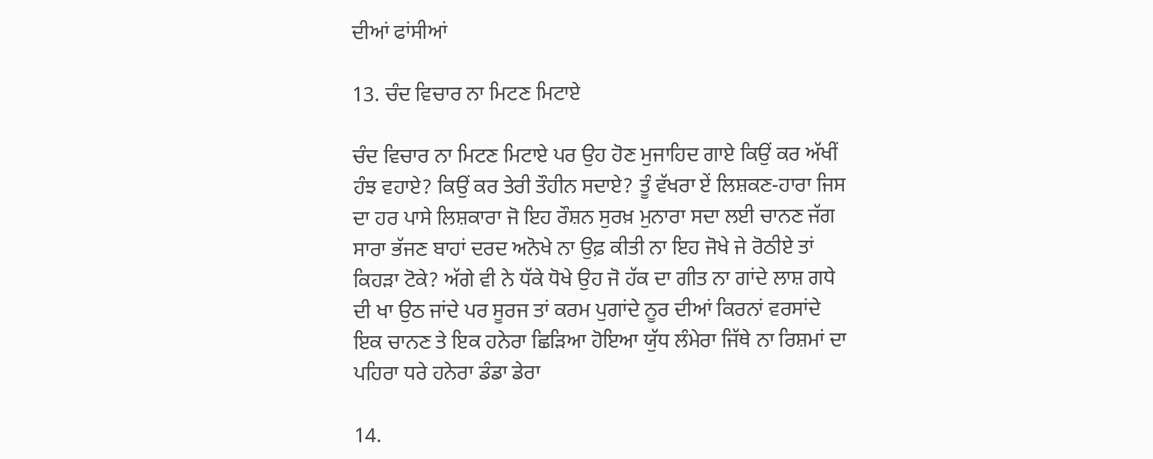ਦੀਆਂ ਫਾਂਸੀਆਂ

13. ਚੰਦ ਵਿਚਾਰ ਨਾ ਮਿਟਣ ਮਿਟਾਏ

ਚੰਦ ਵਿਚਾਰ ਨਾ ਮਿਟਣ ਮਿਟਾਏ ਪਰ ਉਹ ਹੋਣ ਮੁਜਾਹਿਦ ਗਾਏ ਕਿਉਂ ਕਰ ਅੱਖੀਂ ਹੰਝ ਵਹਾਏ? ਕਿਉਂ ਕਰ ਤੇਰੀ ਤੌਹੀਨ ਸਦਾਏ? ਤੂੰ ਵੱਖਰਾ ਏਂ ਲਿਸ਼ਕਣ-ਹਾਰਾ ਜਿਸ ਦਾ ਹਰ ਪਾਸੇ ਲਿਸ਼ਕਾਰਾ ਜੋ ਇਹ ਰੌਸ਼ਨ ਸੁਰਖ਼ ਮੁਨਾਰਾ ਸਦਾ ਲਈ ਚਾਨਣ ਜੱਗ ਸਾਰਾ ਭੱਜਣ ਬਾਹਾਂ ਦਰਦ ਅਨੋਖੇ ਨਾ ਉਫ਼ ਕੀਤੀ ਨਾ ਇਹ ਜੋਖੇ ਜੇ ਰੋਠੀਏ ਤਾਂ ਕਿਹੜਾ ਟੋਕੇ? ਅੱਗੇ ਵੀ ਨੇ ਧੱਕੇ ਧੋਖੇ ਉਹ ਜੋ ਹੱਕ ਦਾ ਗੀਤ ਨਾ ਗਾਂਦੇ ਲਾਸ਼ ਗਧੇ ਦੀ ਖਾ ਉਠ ਜਾਂਦੇ ਪਰ ਸੂਰਜ ਤਾਂ ਕਰਮ ਪੁਗਾਂਦੇ ਨੂਰ ਦੀਆਂ ਕਿਰਨਾਂ ਵਰਸਾਂਦੇ ਇਕ ਚਾਨਣ ਤੇ ਇਕ ਹਨੇਰਾ ਛਿੜਿਆ ਹੋਇਆ ਯੁੱਧ ਲੰਮੇਰਾ ਜਿੱਥੇ ਨਾ ਰਿਸ਼ਮਾਂ ਦਾ ਪਹਿਰਾ ਧਰੇ ਹਨੇਰਾ ਡੰਡਾ ਡੇਰਾ

14.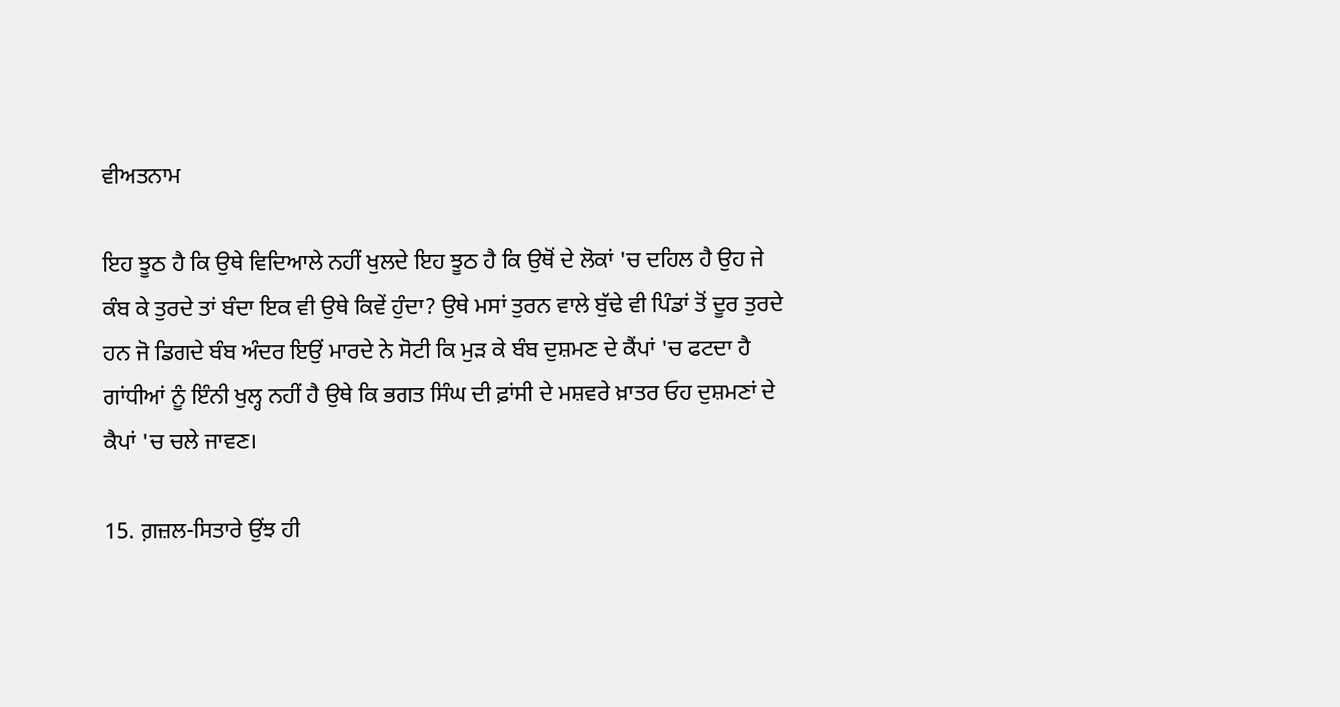ਵੀਅਤਨਾਮ

ਇਹ ਝੂਠ ਹੈ ਕਿ ਉਥੇ ਵਿਦਿਆਲੇ ਨਹੀਂ ਖੁਲਦੇ ਇਹ ਝੂਠ ਹੈ ਕਿ ਉਥੋਂ ਦੇ ਲੋਕਾਂ 'ਚ ਦਹਿਲ ਹੈ ਉਹ ਜੇ ਕੰਬ ਕੇ ਤੁਰਦੇ ਤਾਂ ਬੰਦਾ ਇਕ ਵੀ ਉਥੇ ਕਿਵੇਂ ਹੁੰਦਾ? ਉਥੇ ਮਸਾਂ ਤੁਰਨ ਵਾਲੇ ਬੁੱਢੇ ਵੀ ਪਿੰਡਾਂ ਤੋਂ ਦੂਰ ਤੁਰਦੇ ਹਨ ਜੋ ਡਿਗਦੇ ਬੰਬ ਅੰਦਰ ਇਉਂ ਮਾਰਦੇ ਨੇ ਸੋਟੀ ਕਿ ਮੁੜ ਕੇ ਬੰਬ ਦੁਸ਼ਮਣ ਦੇ ਕੈਂਪਾਂ 'ਚ ਫਟਦਾ ਹੈ ਗਾਂਧੀਆਂ ਨੂੰ ਇੰਨੀ ਖੁਲ੍ਹ ਨਹੀਂ ਹੈ ਉਥੇ ਕਿ ਭਗਤ ਸਿੰਘ ਦੀ ਫ਼ਾਂਸੀ ਦੇ ਮਸ਼ਵਰੇ ਖ਼ਾਤਰ ਓਹ ਦੁਸ਼ਮਣਾਂ ਦੇ ਕੈਪਾਂ 'ਚ ਚਲੇ ਜਾਵਣ।

15. ਗ਼ਜ਼ਲ-ਸਿਤਾਰੇ ਉਂਝ ਹੀ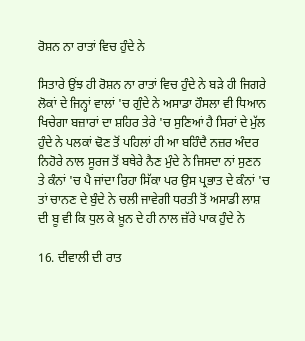ਰੋਸ਼ਨ ਨਾ ਰਾਤਾਂ ਵਿਚ ਹੁੰਦੇ ਨੇ

ਸਿਤਾਰੇ ਉਂਝ ਹੀ ਰੋਸ਼ਨ ਨਾ ਰਾਤਾਂ ਵਿਚ ਹੁੰਦੇ ਨੇ ਬੜੇ ਹੀ ਜਿਗਰੇ ਲੋਕਾਂ ਦੇ ਜਿਨ੍ਹਾਂ ਵਾਲਾਂ 'ਚ ਗੁੰਦੇ ਨੇ ਅਸਾਡਾ ਹੌਸਲਾ ਵੀ ਧਿਆਨ ਖਿਚੇਗਾ ਬਜ਼ਾਰਾਂ ਦਾ ਸ਼ਹਿਰ ਤੇਰੇ 'ਚ ਸੁਣਿਆਂ ਹੈ ਸਿਰਾਂ ਦੇ ਮੁੱਲ ਹੁੰਦੇ ਨੇ ਪਲਕਾਂ ਢੋਣ ਤੋਂ ਪਹਿਲਾਂ ਹੀ ਆ ਬਹਿੰਦੈ ਨਜ਼ਰ ਅੰਦਰ ਨਿਹੋਰੇ ਨਾਲ ਸੂਰਜ ਤੋਂ ਬਥੇਰੇ ਨੈਣ ਮੁੰਦੇ ਨੇ ਜਿਸਦਾ ਨਾਂ ਸੁਣਨ ਤੇ ਕੰਨਾਂ 'ਚ ਪੈ ਜਾਂਦਾ ਰਿਹਾ ਸਿੱਕਾ ਪਰ ਉਸ ਪ੍ਰਭਾਤ ਦੇ ਕੰਨਾਂ 'ਚ ਤਾਂ ਚਾਨਣ ਦੇ ਬੁੰਦੇ ਨੇ ਚਲੀ ਜਾਵੇਗੀ ਧਰਤੀ ਤੋਂ ਅਸਾਡੀ ਲਾਸ਼ ਦੀ ਬੂ ਵੀ ਕਿ ਧੁਲ ਕੇ ਖ਼ੂਨ ਦੇ ਹੀ ਨਾਲ ਜ਼ੱਰੇ ਪਾਕ ਹੁੰਦੇ ਨੇ

16. ਦੀਵਾਲੀ ਦੀ ਰਾਤ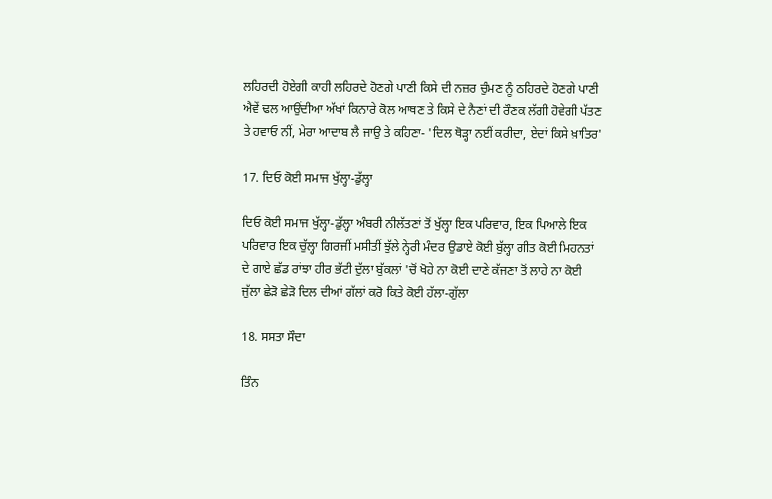ਲਹਿਰਦੀ ਹੋਏਗੀ ਕਾਹੀ ਲਹਿਰਦੇ ਹੋਣਗੇ ਪਾਣੀ ਕਿਸੇ ਦੀ ਨਜ਼ਰ ਚੁੰਮਣ ਨੂੰ ਠਹਿਰਦੇ ਹੋਣਗੇ ਪਾਣੀ ਐਵੇਂ ਢਲ ਆਉਂਦੀਆ ਅੱਖਾਂ ਕਿਨਾਰੇ ਕੋਲ ਆਥਣ ਤੇ ਕਿਸੇ ਦੇ ਨੈਣਾਂ ਦੀ ਰੌਣਕ ਲੱਗੀ ਹੋਵੇਗੀ ਪੱਤਣ ਤੇ ਹਵਾਓ ਨੀਂ, ਮੇਰਾ ਆਦਾਬ ਲੈ ਜਾਉ ਤੇ ਕਹਿਣਾ- 'ਦਿਲ ਥੋੜ੍ਹਾ ਨਈਂ ਕਰੀਦਾ, ਏਦਾਂ ਕਿਸੇ ਖ਼ਾਤਿਰ'

17. ਦਿਓ ਕੋਈ ਸਮਾਜ ਖੁੱਲ੍ਹਾ-ਡੁੱਲ੍ਹਾ

ਦਿਓ ਕੋਈ ਸਮਾਜ ਖੁੱਲ੍ਹਾ-ਡੁੱਲ੍ਹਾ ਅੰਬਰੀ ਨੀਲੱਤਣਾਂ ਤੋਂ ਖੁੱਲ੍ਹਾ ਇਕ ਪਰਿਵਾਰ, ਇਕ ਪਿਆਲੇ ਇਕ ਪਰਿਵਾਰ ਇਕ ਚੁੱਲ੍ਹਾ ਗਿਰਜੀਂ ਮਸੀਤੀਂ ਝੁੱਲੇ ਨ੍ਹੇਰੀ ਮੰਦਰ ਉਡਾਏ ਕੋਈ ਬੁੱਲ੍ਹਾ ਗੀਤ ਕੋਈ ਮਿਹਨਤਾਂ ਦੇ ਗਾਏ ਛੱਡ ਰਾਂਝਾ ਹੀਰ ਭੱਟੀ ਦੁੱਲਾ ਬੁੱਕਲਾਂ 'ਚੋਂ ਖੋਹੇ ਨਾ ਕੋਈ ਦਾਣੇ ਕੱਜਣਾ ਤੋਂ ਲਾਹੇ ਨਾ ਕੋਈ ਜੁੱਲਾ ਛੇੜੋ ਛੇੜੋ ਦਿਲ ਦੀਆਂ ਗੱਲਾਂ ਕਰੋ ਕਿਤੇ ਕੋਈ ਹੱਲਾ-ਗੁੱਲਾ

18. ਸਸਤਾ ਸੌਦਾ

ਤਿੰਨ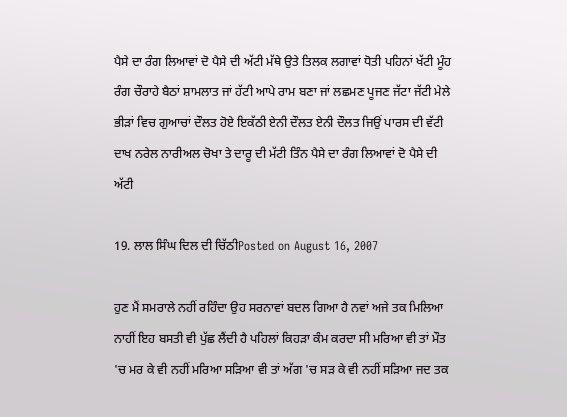ਪੈਸੇ ਦਾ ਰੰਗ ਲਿਆਵਾਂ ਦੋ ਪੈਸੇ ਦੀ ਅੱਟੀ ਮੱਥੇ ਉਤੇ ਤਿਲਕ ਲਗਾਵਾਂ ਧੋਤੀ ਪਹਿਨਾਂ ਖੱਟੀ ਮੂੰਹ ਰੰਗ ਚੌਰਾਹੇ ਬੈਠਾਂ ਸ਼ਾਮਲਾਤ ਜਾਂ ਹੱਟੀ ਆਪੇ ਰਾਮ ਬਣਾ ਜਾਂ ਲਛਮਣ ਪੂਜਣ ਜੱਟਾ ਜੱਟੀ ਮੇਲੇ ਭੀੜਾਂ ਵਿਚ ਗੁਆਚਾਂ ਦੌਲਤ ਹੋਏ ਇਕੱਠੀ ਏਨੀ ਦੌਲਤ ਏਨੀ ਦੌਲਤ ਜਿਉਂ ਪਾਰਸ ਦੀ ਵੱਟੀ ਦਾਖ ਨਰੇਲ ਨਾਰੀਅਲ ਚੋਖਾ ਤੇ ਦਾਰੂ ਦੀ ਮੱਟੀ ਤਿੰਨ ਪੈਸੇ ਦਾ ਰੰਗ ਲਿਆਵਾਂ ਦੋ ਪੈਸੇ ਦੀ ਅੱਟੀ

19. ਲਾਲ ਸਿੰਘ ਦਿਲ ਦੀ ਚਿੱਠੀPosted on August 16, 2007

ਹੁਣ ਮੈਂ ਸਮਰਾਲੇ ਨਹੀਂ ਰਹਿੰਦਾ ਉਹ ਸਰਨਾਵਾਂ ਬਦਲ ਗਿਆ ਹੈ ਨਵਾਂ ਅਜੇ ਤਕ ਮਿਲਿਆ ਨਾਹੀਂ ਇਹ ਬਸਤੀ ਵੀ ਪੁੱਛ ਲੈਂਦੀ ਹੈ ਪਹਿਲਾਂ ਕਿਹੜਾ ਕੰਮ ਕਰਦਾ ਸੀ ਮਰਿਆ ਵੀ ਤਾਂ ਮੌਤ 'ਚ ਮਰ ਕੇ ਵੀ ਨਹੀਂ ਮਰਿਆ ਸੜਿਆ ਵੀ ਤਾਂ ਅੱਗ 'ਚ ਸੜ ਕੇ ਵੀ ਨਹੀਂ ਸੜਿਆ ਜਦ ਤਕ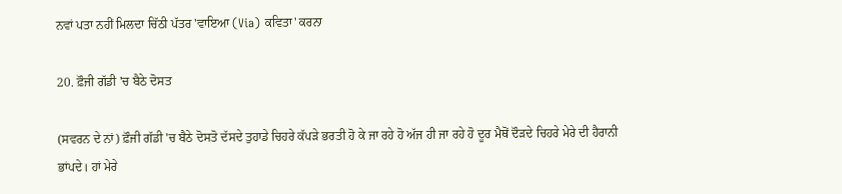ਨਵਾਂ ਪਤਾ ਨਹੀਂ ਮਿਲਦਾ ਚਿੱਠੀ ਪੱਤਰ 'ਵਾਇਆ (Via) ਕਵਿਤਾ' ਕਰਨਾ

20. ਫ਼ੌਜੀ ਗੱਡੀ 'ਚ ਬੈਠੇ ਦੋਸਤ

(ਸਵਰਨ ਦੇ ਨਾਂ) ਫ਼ੌਜੀ ਗੱਡੀ 'ਚ ਬੈਠੇ ਦੋਸਤੋ ਦੱਸਦੇ ਤੁਹਾਡੇ ਚਿਹਰੇ ਕੱਪੜੇ ਭਰਤੀ ਹੋ ਕੇ ਜਾ ਰਹੇ ਹੋ ਅੱਜ ਹੀ ਜਾ ਰਹੇ ਹੋ ਦੂਰ ਮੈਥੋਂ ਦੌੜਦੇ ਚਿਹਰੇ ਮੇਰੇ ਦੀ ਹੈਰਾਨੀ ਭਾਂਪਦੇ। ਹਾਂ ਮੇਰੇ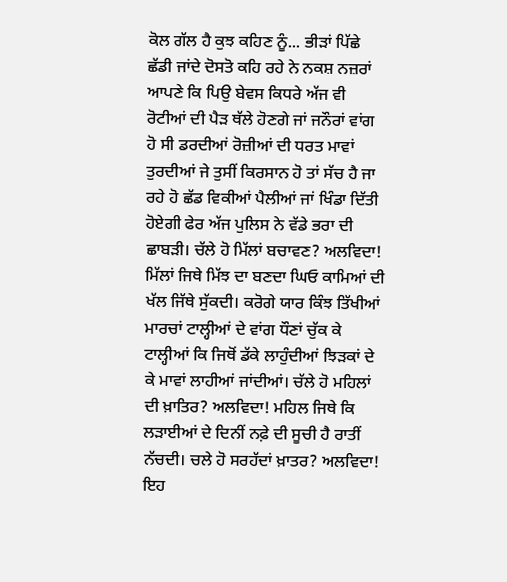ਕੋਲ ਗੱਲ ਹੈ ਕੁਝ ਕਹਿਣ ਨੂੰ... ਭੀੜਾਂ ਪਿੱਛੇ ਛੱਡੀ ਜਾਂਦੇ ਦੋਸਤੋ ਕਹਿ ਰਹੇ ਨੇ ਨਕਸ਼ ਨਜ਼ਰਾਂ ਆਪਣੇ ਕਿ ਪਿਉ ਬੇਵਸ ਕਿਧਰੇ ਅੱਜ ਵੀ ਰੋਟੀਆਂ ਦੀ ਪੈੜ ਥੱਲੇ ਹੋਣਗੇ ਜਾਂ ਜਨੌਰਾਂ ਵਾਂਗ ਹੋ ਸੀ ਡਰਦੀਆਂ ਰੋਜ਼ੀਆਂ ਦੀ ਧਰਤ ਮਾਵਾਂ ਤੁਰਦੀਆਂ ਜੇ ਤੁਸੀਂ ਕਿਰਸਾਨ ਹੋ ਤਾਂ ਸੱਚ ਹੈ ਜਾ ਰਹੇ ਹੋ ਛੱਡ ਵਿਕੀਆਂ ਪੈਲੀਆਂ ਜਾਂ ਖਿੰਡਾ ਦਿੱਤੀ ਹੋਏਗੀ ਫੇਰ ਅੱਜ ਪੁਲਿਸ ਨੇ ਵੱਡੇ ਭਰਾ ਦੀ ਛਾਬੜੀ। ਚੱਲੇ ਹੋ ਮਿੱਲਾਂ ਬਚਾਵਣ? ਅਲਵਿਦਾ! ਮਿੱਲਾਂ ਜਿਥੇ ਮਿੱਝ ਦਾ ਬਣਦਾ ਘਿਓ ਕਾਮਿਆਂ ਦੀ ਖੱਲ ਜਿੱਥੇ ਸੁੱਕਦੀ। ਕਰੋਗੇ ਯਾਰ ਕਿੰਝ ਤਿੱਖੀਆਂ ਮਾਰਚਾਂ ਟਾਲ੍ਹੀਆਂ ਦੇ ਵਾਂਗ ਧੌਣਾਂ ਚੁੱਕ ਕੇ ਟਾਲ੍ਹੀਆਂ ਕਿ ਜਿਥੋਂ ਡੱਕੇ ਲਾਹੁੰਦੀਆਂ ਝਿੜਕਾਂ ਦੇ ਕੇ ਮਾਵਾਂ ਲਾਹੀਆਂ ਜਾਂਦੀਆਂ। ਚੱਲੇ ਹੋ ਮਹਿਲਾਂ ਦੀ ਖ਼ਾਤਿਰ? ਅਲਵਿਦਾ! ਮਹਿਲ ਜਿਥੇ ਕਿ ਲੜਾਈਆਂ ਦੇ ਦਿਨੀਂ ਨਫ਼ੇ ਦੀ ਸੂਚੀ ਹੈ ਰਾਤੀਂ ਨੱਚਦੀ। ਚਲੇ ਹੋ ਸਰਹੱਦਾਂ ਖ਼ਾਤਰ? ਅਲਵਿਦਾ! ਇਹ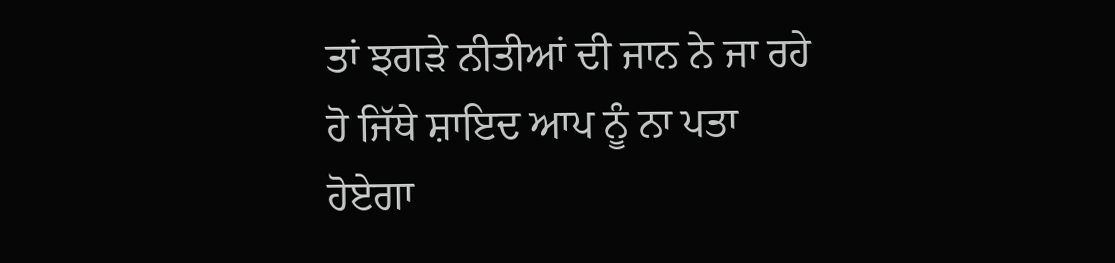ਤਾਂ ਝਗੜੇ ਨੀਤੀਆਂ ਦੀ ਜਾਨ ਨੇ ਜਾ ਰਹੇ ਹੋ ਜਿੱਥੇ ਸ਼ਾਇਦ ਆਪ ਨੂੰ ਨਾ ਪਤਾ ਹੋਏਗਾ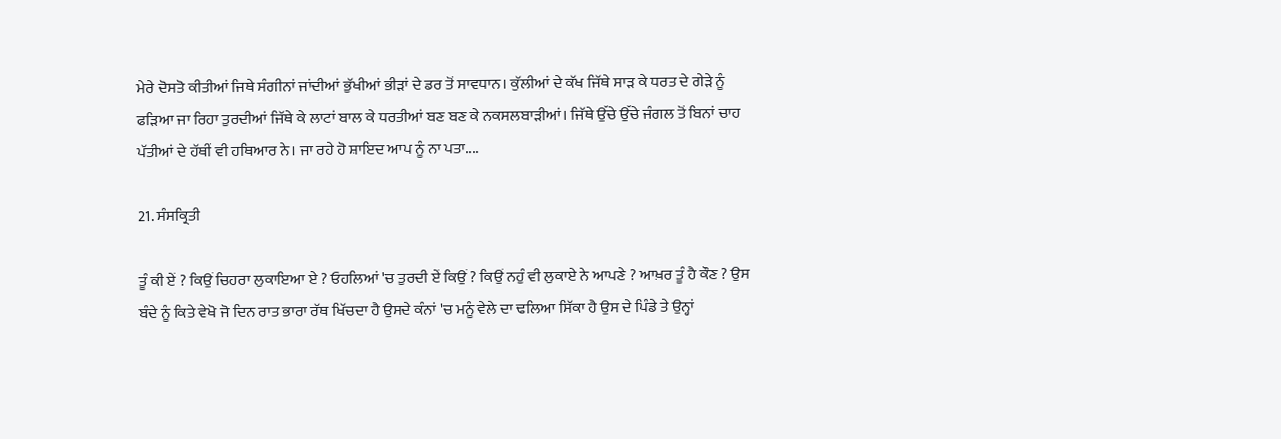ਮੇਰੇ ਦੋਸਤੋ ਕੀਤੀਆਂ ਜਿਥੇ ਸੰਗੀਨਾਂ ਜਾਂਦੀਆਂ ਭੁੱਖੀਆਂ ਭੀੜਾਂ ਦੇ ਡਰ ਤੋਂ ਸਾਵਧਾਨ। ਕੁੱਲੀਆਂ ਦੇ ਕੱਖ ਜਿੱਥੇ ਸਾੜ ਕੇ ਧਰਤ ਦੇ ਗੇੜੇ ਨੂੰ ਫੜਿਆ ਜਾ ਰਿਹਾ ਤੁਰਦੀਆਂ ਜਿੱਥੇ ਕੇ ਲਾਟਾਂ ਬਾਲ ਕੇ ਧਰਤੀਆਂ ਬਣ ਬਣ ਕੇ ਨਕਸਲਬਾੜੀਆਂ। ਜਿੱਥੇ ਉੱਚੇ ਉੱਚੇ ਜੰਗਲ ਤੋਂ ਬਿਨਾਂ ਚਾਹ ਪੱਤੀਆਂ ਦੇ ਹੱਥੀਂ ਵੀ ਹਥਿਆਰ ਨੇ। ਜਾ ਰਹੇ ਹੋ ਸ਼ਾਇਦ ਆਪ ਨੂੰ ਨਾ ਪਤਾ....

21. ਸੰਸਕ੍ਰਿਤੀ

ਤੂੰ ਕੀ ਏਂ ? ਕਿਉਂ ਚਿਹਰਾ ਲੁਕਾਇਆ ਏ ? ਓਹਲਿਆਂ 'ਚ ਤੁਰਦੀ ਏਂ ਕਿਉਂ ? ਕਿਉਂ ਨਹੁੰ ਵੀ ਲੁਕਾਏ ਨੇ ਆਪਣੇ ? ਆਖ਼ਰ ਤੂੰ ਹੈ ਕੌਣ ? ਉਸ ਬੰਦੇ ਨੂੰ ਕਿਤੇ ਵੇਖੋ ਜੋ ਦਿਨ ਰਾਤ ਭਾਰਾ ਰੱਥ ਖਿੱਚਦਾ ਹੈ ਉਸਦੇ ਕੰਨਾਂ 'ਚ ਮਨੂੰ ਵੇਲੇ ਦਾ ਢਲਿਆ ਸਿੱਕਾ ਹੈ ਉਸ ਦੇ ਪਿੰਡੇ ਤੇ ਉਨ੍ਹਾਂ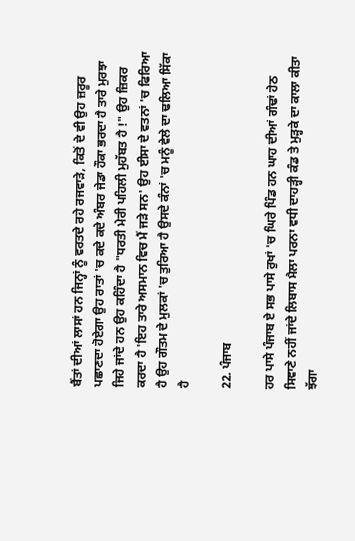ਬੈਂਤਾਂ ਦੀਆਂ ਲਾਸਾਂ ਹਨ ਜਿਨ੍ਹਾਂ ਨੂੰ ਵਰਤਦੇ ਰਹੇ ਰਜਵਾੜੇ, ਕਿਤੋਂ ਦੇ ਵੀ ਉਹ ਜ਼ਰੂਰ ਪਛਾਣਦਾ ਹੋਏਗਾ ਉਹ ਰਾਤਾਂ 'ਚ ਕਦੇ ਕਦੇ ਅੰਬਰ ਜੇਡਾ ਹੌਕਾ ਭਰਦਾ ਹੈ ਤਾਰੇ ਮੁਰਝਾ ਜਿਹੇ ਜਾਂਦੇ ਹਨ ਉਹ ਕਹਿੰਦਾ ਹੈ "ਧਰਤੀ ਮੇਰੀ ਪਹਿਲੀ ਮੁਹੱਬਤ ਹੈ !" ਉਹ ਜ਼ਿਕਰ ਕਰਦਾ ਹੈ 'ਇਹ ਤਾਰੇ ਅਸਮਾਨ ਵਿਚ ਮੈਂ ਜੜੇ ਸਨ' ਉਹ ਈਸਾ ਦੇ ਵਤਨਾਂ 'ਚ ਫਿਰਿਆ ਹੈ ਉਹ ਗੌਤਮ ਦੇ ਮੁਲਕਾਂ 'ਚ ਤੁਰਿਆ ਹੈ ਉਸਦੇ ਕੰਨਾਂ 'ਚ ਮਨੂੰ ਵੇਲੇ ਦਾ ਢਲਿਆ ਸਿੱਕਾ ਹੈ

22. ਪੰਜਾਬ

ਹਰ ਪਾਸੇ ਪੰਜਾਬ ਏ ਸਭ ਪਾਸੇ ਰੁਖਾਂ 'ਚ ਘਿਰੇ ਪਿੰਡ ਹਨ ਘਾਹ ਦੀਆਂ ਗੰਢਾਂ ਹੇਠ ਸਿਞਾਣੇ ਨਹੀਂ ਜਾਂਦੇ ਲਿਬਾਸ ਮੈਲਾ ਪਰਨਾ ਵਧੀ ਦਾਹੜ੍ਹੀ ਕੰਡ ਤੇ ਮੁੜ੍ਹਕੇ ਦਾ ਕਾਲਾ ਕੀਤਾ ਝੱਗਾ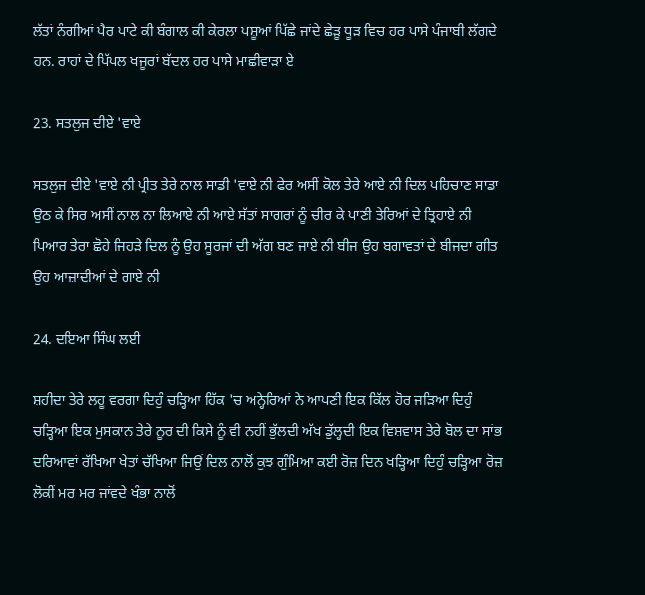ਲੱਤਾਂ ਨੰਗੀਆਂ ਪੈਰ ਪਾਟੇ ਕੀ ਬੰਗਾਲ ਕੀ ਕੇਰਲਾ ਪਸ਼ੂਆਂ ਪਿੱਛੇ ਜਾਂਦੇ ਛੇੜੂ ਧੂੜ ਵਿਚ ਹਰ ਪਾਸੇ ਪੰਜਾਬੀ ਲੱਗਦੇ ਹਨ. ਰਾਹਾਂ ਦੇ ਪਿੱਪਲ ਖਜੂਰਾਂ ਬੱਦਲ ਹਰ ਪਾਸੇ ਮਾਛੀਵਾੜਾ ਏ

23. ਸਤਲੁਜ ਦੀਏ 'ਵਾਏ

ਸਤਲੁਜ ਦੀਏ 'ਵਾਏ ਨੀ ਪ੍ਰੀਤ ਤੇਰੇ ਨਾਲ ਸਾਡੀ 'ਵਾਏ ਨੀ ਫੇਰ ਅਸੀਂ ਕੋਲ ਤੇਰੇ ਆਏ ਨੀ ਦਿਲ ਪਹਿਚਾਣ ਸਾਡਾ ਉਠ ਕੇ ਸਿਰ ਅਸੀਂ ਨਾਲ ਨਾ ਲਿਆਏ ਨੀ ਆਏ ਸੱਤਾਂ ਸਾਗਰਾਂ ਨੂੰ ਚੀਰ ਕੇ ਪਾਣੀ ਤੇਰਿਆਂ ਦੇ ਤ੍ਰਿਹਾਏ ਨੀ ਪਿਆਰ ਤੇਰਾ ਛੋਹੇ ਜਿਹੜੇ ਦਿਲ ਨੂੰ ਉਹ ਸੂਰਜਾਂ ਦੀ ਅੱਗ ਬਣ ਜਾਏ ਨੀ ਬੀਜ ਉਹ ਬਗਾਵਤਾਂ ਦੇ ਬੀਜਦਾ ਗੀਤ ਉਹ ਆਜ਼ਾਦੀਆਂ ਦੇ ਗਾਏ ਨੀ

24. ਦਇਆ ਸਿੰਘ ਲਈ

ਸ਼ਹੀਦਾ ਤੇਰੇ ਲਹੂ ਵਰਗਾ ਦਿਹੁੰ ਚੜ੍ਹਿਆ ਹਿੱਕ 'ਚ ਅਨ੍ਹੇਰਿਆਂ ਨੇ ਆਪਣੀ ਇਕ ਕਿੱਲ ਹੋਰ ਜੜਿਆ ਦਿਹੁੰ ਚੜ੍ਹਿਆ ਇਕ ਮੁਸਕਾਨ ਤੇਰੇ ਨੂਰ ਦੀ ਕਿਸੇ ਨੂੰ ਵੀ ਨਹੀਂ ਭੁੱਲਦੀ ਅੱਖ ਡੁੱਲ੍ਹਦੀ ਇਕ ਵਿਸ਼ਵਾਸ ਤੇਰੇ ਬੋਲ ਦਾ ਸਾਂਭ ਦਰਿਆਵਾਂ ਰੱਖਿਆ ਖੇਤਾਂ ਚੱਖਿਆ ਜਿਉਂ ਦਿਲ ਨਾਲੋਂ ਕੁਝ ਗੁੰਮਿਆ ਕਈ ਰੋਜ਼ ਦਿਨ ਖੜ੍ਹਿਆ ਦਿਹੁੰ ਚੜ੍ਹਿਆ ਰੋਜ਼ ਲੋਕੀਂ ਮਰ ਮਰ ਜਾਂਵਦੇ ਖੰਭਾ ਨਾਲੋਂ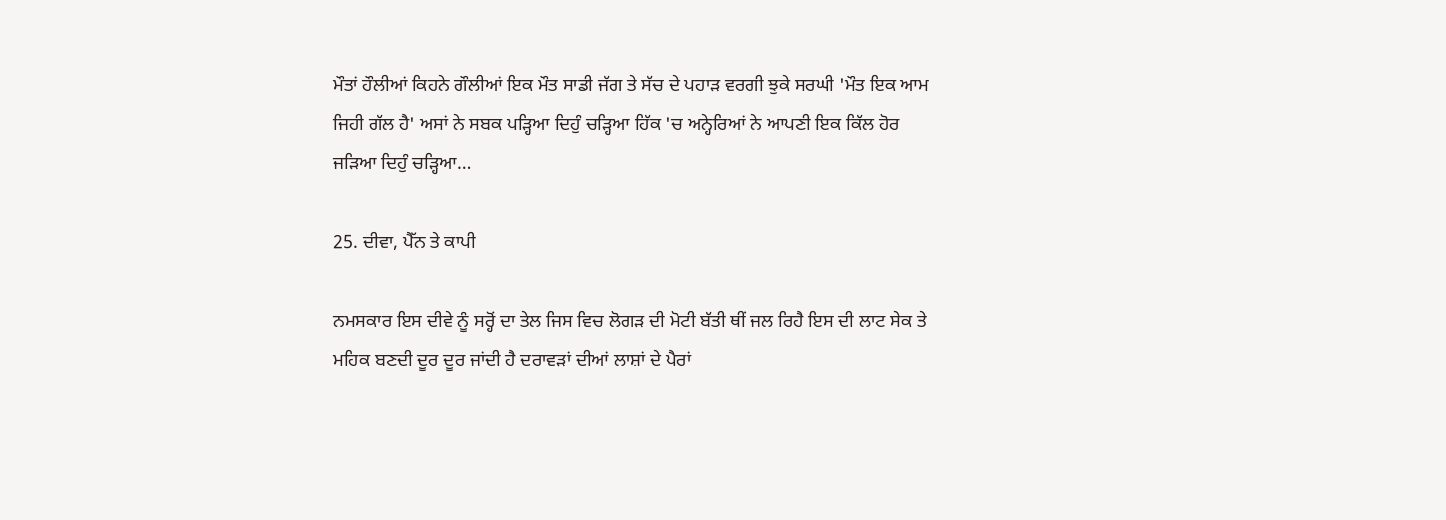ਮੌਤਾਂ ਹੌਲੀਆਂ ਕਿਹਨੇ ਗੌਲੀਆਂ ਇਕ ਮੌਤ ਸਾਡੀ ਜੱਗ ਤੇ ਸੱਚ ਦੇ ਪਹਾੜ ਵਰਗੀ ਝੁਕੇ ਸਰਘੀ 'ਮੌਤ ਇਕ ਆਮ ਜਿਹੀ ਗੱਲ ਹੈ' ਅਸਾਂ ਨੇ ਸਬਕ ਪੜ੍ਹਿਆ ਦਿਹੁੰ ਚੜ੍ਹਿਆ ਹਿੱਕ 'ਚ ਅਨ੍ਹੇਰਿਆਂ ਨੇ ਆਪਣੀ ਇਕ ਕਿੱਲ ਹੋਰ ਜੜਿਆ ਦਿਹੁੰ ਚੜ੍ਹਿਆ…

25. ਦੀਵਾ, ਪੈੱਨ ਤੇ ਕਾਪੀ

ਨਮਸਕਾਰ ਇਸ ਦੀਵੇ ਨੂੰ ਸਰ੍ਹੋਂ ਦਾ ਤੇਲ ਜਿਸ ਵਿਚ ਲੋਗੜ ਦੀ ਮੋਟੀ ਬੱਤੀ ਥੀਂ ਜਲ ਰਿਹੈ ਇਸ ਦੀ ਲਾਟ ਸੇਕ ਤੇ ਮਹਿਕ ਬਣਦੀ ਦੂਰ ਦੂਰ ਜਾਂਦੀ ਹੈ ਦਰਾਵੜਾਂ ਦੀਆਂ ਲਾਸ਼ਾਂ ਦੇ ਪੈਰਾਂ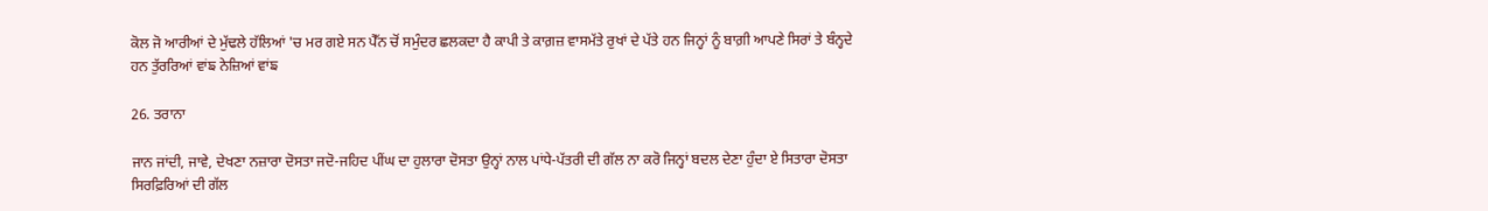ਕੋਲ ਜੋ ਆਰੀਆਂ ਦੇ ਮੁੱਢਲੇ ਹੱਲਿਆਂ 'ਚ ਮਰ ਗਏ ਸਨ ਪੈੱਨ ਚੋਂ ਸਮੁੰਦਰ ਛਲਕਦਾ ਹੈ ਕਾਪੀ ਤੇ ਕਾਗ਼ਜ਼ ਵਾਸਮੱਤੇ ਰੁਖਾਂ ਦੇ ਪੱਤੇ ਹਨ ਜਿਨ੍ਹਾਂ ਨੂੰ ਬਾਗ਼ੀ ਆਪਣੇ ਸਿਰਾਂ ਤੇ ਬੰਨ੍ਹਦੇ ਹਨ ਤੁੱਰਰਿਆਂ ਵਾਂਙ ਨੇਜ਼ਿਆਂ ਵਾਂਙ

26. ਤਰਾਨਾ

ਜਾਨ ਜਾਂਦੀ, ਜਾਵੇ, ਦੇਖਣਾ ਨਜ਼ਾਰਾ ਦੋਸਤਾ ਜਦੋ-ਜਹਿਦ ਪੀਂਘ ਦਾ ਹੁਲਾਰਾ ਦੋਸਤਾ ਉਨ੍ਹਾਂ ਨਾਲ ਪਾਂਧੇ-ਪੱਤਰੀ ਦੀ ਗੱਲ ਨਾ ਕਰੋ ਜਿਨ੍ਹਾਂ ਬਦਲ ਦੇਣਾ ਹੁੰਦਾ ਏ ਸਿਤਾਰਾ ਦੋਸਤਾ ਸਿਰਫ਼ਿਰਿਆਂ ਦੀ ਗੱਲ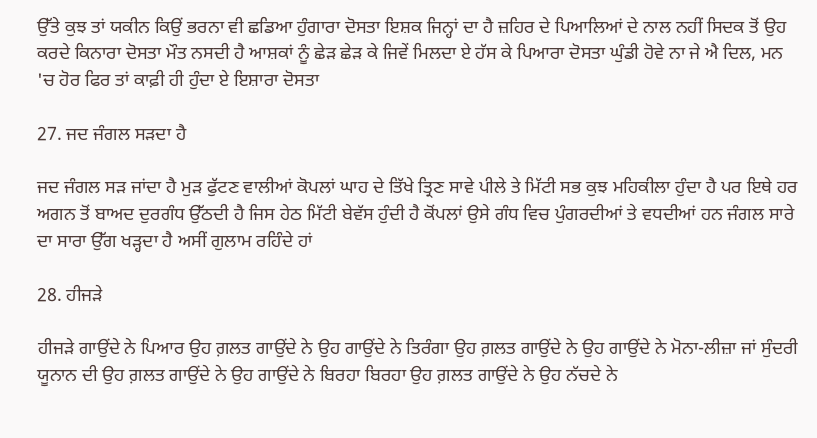ਉੱਤੇ ਕੁਝ ਤਾਂ ਯਕੀਨ ਕਿਉਂ ਭਰਨਾ ਵੀ ਛਡਿਆ ਹੁੰਗਾਰਾ ਦੋਸਤਾ ਇਸ਼ਕ ਜਿਨ੍ਹਾਂ ਦਾ ਹੈ ਜ਼ਹਿਰ ਦੇ ਪਿਆਲਿਆਂ ਦੇ ਨਾਲ ਨਹੀਂ ਸਿਦਕ ਤੋਂ ਉਹ ਕਰਦੇ ਕਿਨਾਰਾ ਦੋਸਤਾ ਮੌਤ ਨਸਦੀ ਹੈ ਆਸ਼ਕਾਂ ਨੂੰ ਛੇੜ ਛੇੜ ਕੇ ਜਿਵੇਂ ਮਿਲਦਾ ਏ ਹੱਸ ਕੇ ਪਿਆਰਾ ਦੋਸਤਾ ਘੁੰਡੀ ਹੋਵੇ ਨਾ ਜੇ ਐ ਦਿਲ, ਮਨ 'ਚ ਹੋਰ ਫਿਰ ਤਾਂ ਕਾਫ਼ੀ ਹੀ ਹੁੰਦਾ ਏ ਇਸ਼ਾਰਾ ਦੋਸਤਾ

27. ਜਦ ਜੰਗਲ ਸੜਦਾ ਹੈ

ਜਦ ਜੰਗਲ ਸੜ ਜਾਂਦਾ ਹੈ ਮੁੜ ਫੁੱਟਣ ਵਾਲੀਆਂ ਕੋਪਲਾਂ ਘਾਹ ਦੇ ਤਿੱਖੇ ਤ੍ਰਿਣ ਸਾਵੇ ਪੀਲੇ ਤੇ ਮਿੱਟੀ ਸਭ ਕੁਝ ਮਹਿਕੀਲਾ ਹੁੰਦਾ ਹੈ ਪਰ ਇਥੇ ਹਰ ਅਗਨ ਤੋਂ ਬਾਅਦ ਦੁਰਗੰਧ ਉੱਠਦੀ ਹੈ ਜਿਸ ਹੇਠ ਮਿੱਟੀ ਬੇਵੱਸ ਹੁੰਦੀ ਹੈ ਕੋਂਪਲਾਂ ਉਸੇ ਗੰਧ ਵਿਚ ਪੁੰਗਰਦੀਆਂ ਤੇ ਵਧਦੀਆਂ ਹਨ ਜੰਗਲ ਸਾਰੇ ਦਾ ਸਾਰਾ ਉੱਗ ਖੜ੍ਹਦਾ ਹੈ ਅਸੀਂ ਗੁਲਾਮ ਰਹਿੰਦੇ ਹਾਂ

28. ਹੀਜੜੇ

ਹੀਜੜੇ ਗਾਉਂਦੇ ਨੇ ਪਿਆਰ ਉਹ ਗ਼ਲਤ ਗਾਉਂਦੇ ਨੇ ਉਹ ਗਾਉਂਦੇ ਨੇ ਤਿਰੰਗਾ ਉਹ ਗ਼ਲਤ ਗਾਉਂਦੇ ਨੇ ਉਹ ਗਾਉਂਦੇ ਨੇ ਮੋਨਾ-ਲੀਜ਼ਾ ਜਾਂ ਸੁੰਦਰੀ ਯੂਨਾਨ ਦੀ ਉਹ ਗ਼ਲਤ ਗਾਉਂਦੇ ਨੇ ਉਹ ਗਾਉਂਦੇ ਨੇ ਬਿਰਹਾ ਬਿਰਹਾ ਉਹ ਗ਼ਲਤ ਗਾਉਂਦੇ ਨੇ ਉਹ ਨੱਚਦੇ ਨੇ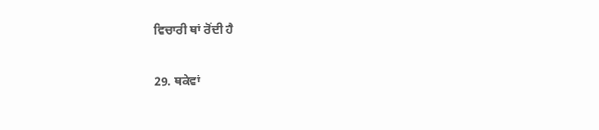ਵਿਚਾਰੀ ਥਾਂ ਰੋਂਦੀ ਹੈ

29. ਥਕੇਵਾਂ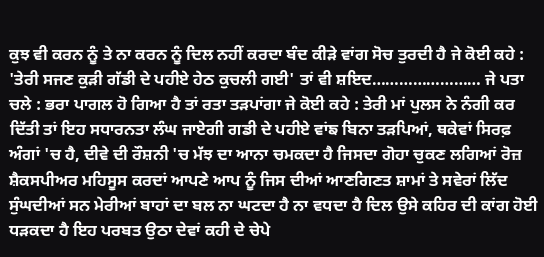ਕੁਝ ਵੀ ਕਰਨ ਨੂੰ ਤੇ ਨਾ ਕਰਨ ਨੂੰ ਦਿਲ ਨਹੀਂ ਕਰਦਾ ਬੰਦ ਕੀੜੇ ਵਾਂਗ ਸੋਚ ਤੁਰਦੀ ਹੈ ਜੇ ਕੋਈ ਕਹੇ : 'ਤੇਰੀ ਸਜਣ ਕੁੜੀ ਗੱਡੀ ਦੇ ਪਹੀਏ ਹੇਠ ਕੁਚਲੀ ਗਈ' ਤਾਂ ਵੀ ਸ਼ਇਦ…………………… ਜੇ ਪਤਾ ਚਲੇ : ਭਰਾ ਪਾਗਲ ਹੋ ਗਿਆ ਹੈ ਤਾਂ ਰਤਾ ਤੜਪਾਂਗਾ ਜੇ ਕੋਈ ਕਹੇ : ਤੇਰੀ ਮਾਂ ਪੁਲਸ ਨੇ ਨੰਗੀ ਕਰ ਦਿੱਤੀ ਤਾਂ ਇਹ ਸਧਾਰਨਤਾ ਲੰਘ ਜਾਏਗੀ ਗਡੀ ਦੇ ਪਹੀਏ ਵਾਂਙ ਬਿਨਾ ਤੜਪਿਆਂ, ਥਕੇਵਾਂ ਸਿਰਫ਼ ਅੰਗਾਂ 'ਚ ਹੈ, ਦੀਵੇ ਦੀ ਰੌਸ਼ਨੀ 'ਚ ਮੱਝ ਦਾ ਆਨਾ ਚਮਕਦਾ ਹੈ ਜਿਸਦਾ ਗੋਹਾ ਚੁਕਣ ਲਗਿਆਂ ਰੋਜ਼ ਸ਼ੈਕਸਪੀਅਰ ਮਹਿਸੂਸ ਕਰਦਾਂ ਆਪਣੇ ਆਪ ਨੂੰ ਜਿਸ ਦੀਆਂ ਆਣਗਿਣਤ ਸ਼ਾਮਾਂ ਤੇ ਸਵੇਰਾਂ ਲਿੱਦ ਸੁੰਘਦੀਆਂ ਸਨ ਮੇਰੀਆਂ ਬਾਹਾਂ ਦਾ ਬਲ ਨਾ ਘਟਦਾ ਹੈ ਨਾ ਵਧਦਾ ਹੈ ਦਿਲ ਉਸੇ ਕਹਿਰ ਦੀ ਕਾਂਗ ਹੋਈ ਧੜਕਦਾ ਹੈ ਇਹ ਪਰਬਤ ਉਠਾ ਦੇਵਾਂ ਕਹੀ ਦੇ ਚੇਪੇ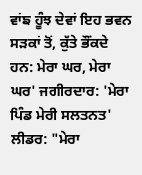ਵਾਂਙ ਹੂੰਝ ਦੇਵਾਂ ਇਹ ਭਵਨ ਸੜਕਾਂ ਤੋਂ, ਕੁੱਤੇ ਭੌਂਕਦੇ ਹਨ: ਮੇਰਾ ਘਰ, ਮੇਰਾ ਘਰ' ਜਗੀਰਦਾਰ: 'ਮੇਰਾ ਪਿੰਡ ਮੇਰੀ ਸਲਤਨਤ' ਲੀਡਰ: "ਮੇਰਾ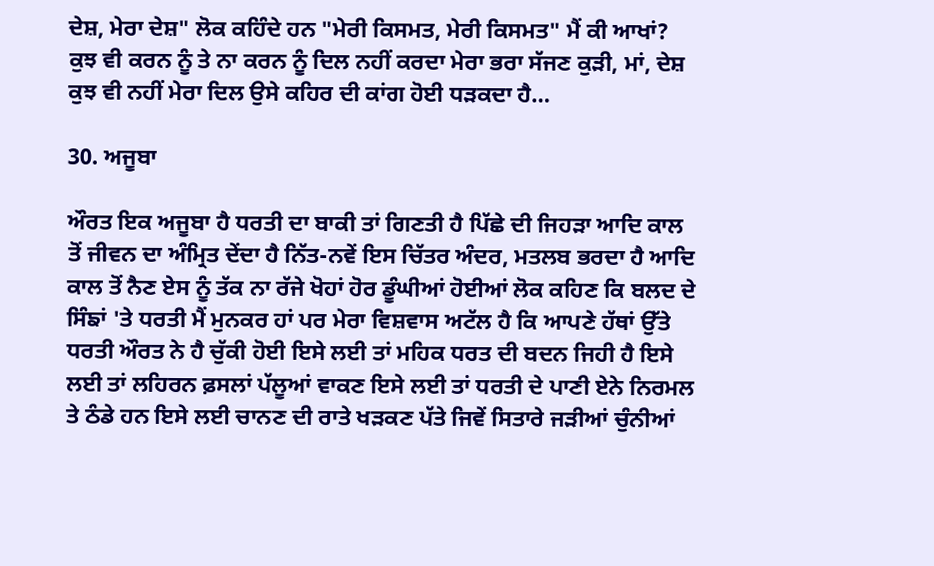ਦੇਸ਼, ਮੇਰਾ ਦੇਸ਼" ਲੋਕ ਕਹਿੰਦੇ ਹਨ "ਮੇਰੀ ਕਿਸਮਤ, ਮੇਰੀ ਕਿਸਮਤ" ਮੈਂ ਕੀ ਆਖਾਂ? ਕੁਝ ਵੀ ਕਰਨ ਨੂੰ ਤੇ ਨਾ ਕਰਨ ਨੂੰ ਦਿਲ ਨਹੀਂ ਕਰਦਾ ਮੇਰਾ ਭਰਾ ਸੱਜਣ ਕੁੜੀ, ਮਾਂ, ਦੇਸ਼ ਕੁਝ ਵੀ ਨਹੀਂ ਮੇਰਾ ਦਿਲ ਉਸੇ ਕਹਿਰ ਦੀ ਕਾਂਗ ਹੋਈ ਧੜਕਦਾ ਹੈ…

30. ਅਜੂਬਾ

ਔਰਤ ਇਕ ਅਜੂਬਾ ਹੈ ਧਰਤੀ ਦਾ ਬਾਕੀ ਤਾਂ ਗਿਣਤੀ ਹੈ ਪਿੱਛੇ ਦੀ ਜਿਹੜਾ ਆਦਿ ਕਾਲ ਤੋਂ ਜੀਵਨ ਦਾ ਅੰਮ੍ਰਿਤ ਦੇਂਦਾ ਹੈ ਨਿੱਤ-ਨਵੇਂ ਇਸ ਚਿੱਤਰ ਅੰਦਰ, ਮਤਲਬ ਭਰਦਾ ਹੈ ਆਦਿ ਕਾਲ ਤੋਂ ਨੈਣ ਏਸ ਨੂੰ ਤੱਕ ਨਾ ਰੱਜੇ ਖੋਹਾਂ ਹੋਰ ਡੂੰਘੀਆਂ ਹੋਈਆਂ ਲੋਕ ਕਹਿਣ ਕਿ ਬਲਦ ਦੇ ਸਿੰਙਾਂ 'ਤੇ ਧਰਤੀ ਮੈਂ ਮੁਨਕਰ ਹਾਂ ਪਰ ਮੇਰਾ ਵਿਸ਼ਵਾਸ ਅਟੱਲ ਹੈ ਕਿ ਆਪਣੇ ਹੱਥਾਂ ਉੱਤੇ ਧਰਤੀ ਔਰਤ ਨੇ ਹੈ ਚੁੱਕੀ ਹੋਈ ਇਸੇ ਲਈ ਤਾਂ ਮਹਿਕ ਧਰਤ ਦੀ ਬਦਨ ਜਿਹੀ ਹੈ ਇਸੇ ਲਈ ਤਾਂ ਲਹਿਰਨ ਫ਼ਸਲਾਂ ਪੱਲੂਆਂ ਵਾਕਣ ਇਸੇ ਲਈ ਤਾਂ ਧਰਤੀ ਦੇ ਪਾਣੀ ਏਨੇ ਨਿਰਮਲ ਤੇ ਠੰਡੇ ਹਨ ਇਸੇ ਲਈ ਚਾਨਣ ਦੀ ਰਾਤੇ ਖੜਕਣ ਪੱਤੇ ਜਿਵੇਂ ਸਿਤਾਰੇ ਜੜੀਆਂ ਚੁੰਨੀਆਂ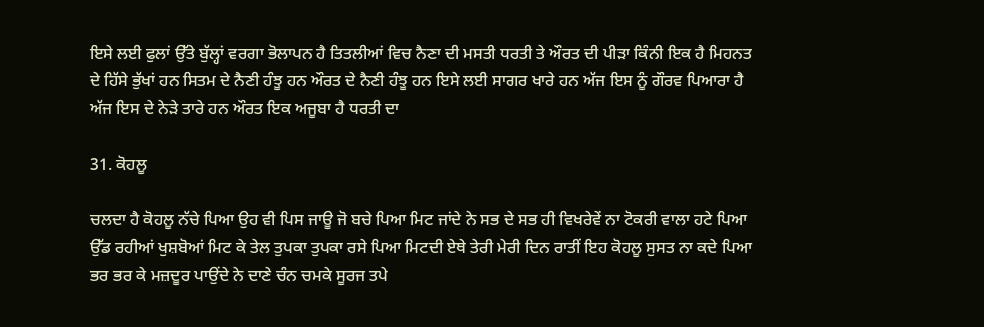ਇਸੇ ਲਈ ਫੁਲਾਂ ਉੱਤੇ ਬੁੱਲ੍ਹਾਂ ਵਰਗਾ ਭੋਲਾਪਨ ਹੈ ਤਿਤਲੀਆਂ ਵਿਚ ਨੈਣਾ ਦੀ ਮਸਤੀ ਧਰਤੀ ਤੇ ਔਰਤ ਦੀ ਪੀੜਾ ਕਿੰਨੀ ਇਕ ਹੈ ਮਿਹਨਤ ਦੇ ਹਿੱਸੇ ਭੁੱਖਾਂ ਹਨ ਸਿਤਮ ਦੇ ਨੈਣੀ ਹੰਝੂ ਹਨ ਔਰਤ ਦੇ ਨੈਣੀ ਹੰਝੂ ਹਨ ਇਸੇ ਲਈ ਸਾਗਰ ਖਾਰੇ ਹਨ ਅੱਜ ਇਸ ਨੂੰ ਗੌਰਵ ਪਿਆਰਾ ਹੈ ਅੱਜ ਇਸ ਦੇ ਨੇੜੇ ਤਾਰੇ ਹਨ ਔਰਤ ਇਕ ਅਜੂਬਾ ਹੈ ਧਰਤੀ ਦਾ

31. ਕੋਹਲੂ

ਚਲਦਾ ਹੈ ਕੋਹਲੂ ਨੱਚੇ ਪਿਆ ਉਹ ਵੀ ਪਿਸ ਜਾਊ ਜੋ ਬਚੇ ਪਿਆ ਮਿਟ ਜਾਂਦੇ ਨੇ ਸਭ ਦੇ ਸਭ ਹੀ ਵਿਖਰੇਵੇਂ ਨਾ ਟੋਕਰੀ ਵਾਲਾ ਹਟੇ ਪਿਆ ਉੱਡ ਰਹੀਆਂ ਖੁਸ਼ਬੋਆਂ ਮਿਟ ਕੇ ਤੇਲ ਤੁਪਕਾ ਤੁਪਕਾ ਰਸੇ ਪਿਆ ਮਿਟਦੀ ਏਥੇ ਤੇਰੀ ਮੇਰੀ ਦਿਨ ਰਾਤੀਂ ਇਹ ਕੋਹਲੂ ਸੁਸਤ ਨਾ ਕਦੇ ਪਿਆ ਭਰ ਭਰ ਕੇ ਮਜ਼ਦੂਰ ਪਾਉਂਦੇ ਨੇ ਦਾਣੇ ਚੰਨ ਚਮਕੇ ਸੂਰਜ ਤਪੇ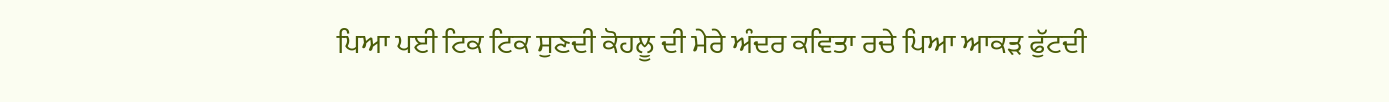ਪਿਆ ਪਈ ਟਿਕ ਟਿਕ ਸੁਣਦੀ ਕੋਹਲੂ ਦੀ ਮੇਰੇ ਅੰਦਰ ਕਵਿਤਾ ਰਚੇ ਪਿਆ ਆਕੜ ਫੁੱਟਦੀ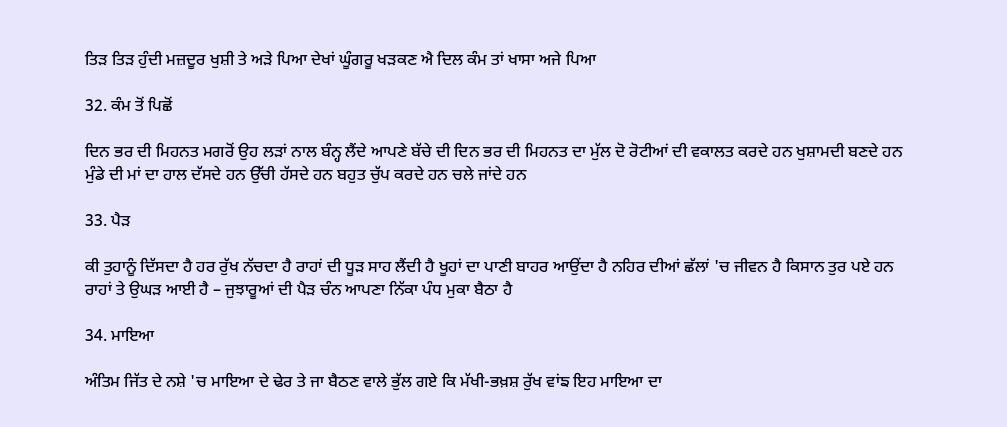ਤਿੜ ਤਿੜ ਹੁੰਦੀ ਮਜ਼ਦੂਰ ਖੁਸ਼ੀ ਤੇ ਅੜੇ ਪਿਆ ਦੇਖਾਂ ਘੂੰਗਰੂ ਖੜਕਣ ਐ ਦਿਲ ਕੰਮ ਤਾਂ ਖਾਸਾ ਅਜੇ ਪਿਆ

32. ਕੰਮ ਤੋਂ ਪਿਛੋਂ

ਦਿਨ ਭਰ ਦੀ ਮਿਹਨਤ ਮਗਰੋਂ ਉਹ ਲੜਾਂ ਨਾਲ ਬੰਨ੍ਹ ਲੈਂਦੇ ਆਪਣੇ ਬੱਚੇ ਦੀ ਦਿਨ ਭਰ ਦੀ ਮਿਹਨਤ ਦਾ ਮੁੱਲ ਦੋ ਰੋਟੀਆਂ ਦੀ ਵਕਾਲਤ ਕਰਦੇ ਹਨ ਖੁਸ਼ਾਮਦੀ ਬਣਦੇ ਹਨ ਮੁੰਡੇ ਦੀ ਮਾਂ ਦਾ ਹਾਲ ਦੱਸਦੇ ਹਨ ਉੱਚੀ ਹੱਸਦੇ ਹਨ ਬਹੁਤ ਚੁੱਪ ਕਰਦੇ ਹਨ ਚਲੇ ਜਾਂਦੇ ਹਨ

33. ਪੈੜ

ਕੀ ਤੁਹਾਨੂੰ ਦਿੱਸਦਾ ਹੈ ਹਰ ਰੁੱਖ ਨੱਚਦਾ ਹੈ ਰਾਹਾਂ ਦੀ ਧੂੜ ਸਾਹ ਲੈਂਦੀ ਹੈ ਖੂਹਾਂ ਦਾ ਪਾਣੀ ਬਾਹਰ ਆਉਂਦਾ ਹੈ ਨਹਿਰ ਦੀਆਂ ਛੱਲਾਂ 'ਚ ਜੀਵਨ ਹੈ ਕਿਸਾਨ ਤੁਰ ਪਏ ਹਨ ਰਾਹਾਂ ਤੇ ਉਘੜ ਆਈ ਹੈ – ਜੁਝਾਰੂਆਂ ਦੀ ਪੈੜ ਚੰਨ ਆਪਣਾ ਨਿੱਕਾ ਪੰਧ ਮੁਕਾ ਬੈਠਾ ਹੈ

34. ਮਾਇਆ

ਅੰਤਿਮ ਜਿੱਤ ਦੇ ਨਸ਼ੇ 'ਚ ਮਾਇਆ ਦੇ ਢੇਰ ਤੇ ਜਾ ਬੈਠਣ ਵਾਲੇ ਭੁੱਲ ਗਏ ਕਿ ਮੱਖੀ-ਭਖ਼ਸ਼ ਰੁੱਖ ਵਾਂਙ ਇਹ ਮਾਇਆ ਦਾ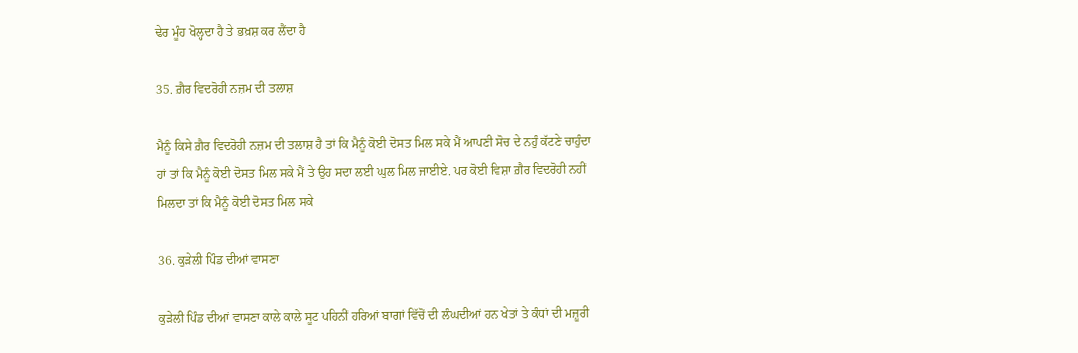ਢੇਰ ਮੂੰਹ ਖੋਲ੍ਹਦਾ ਹੈ ਤੇ ਭਖ਼ਸ਼ ਕਰ ਲੈਂਦਾ ਹੈ

35. ਗ਼ੈਰ ਵਿਦਰੋਹੀ ਨਜ਼ਮ ਦੀ ਤਲਾਸ਼

ਮੈਨੂੰ ਕਿਸੇ ਗ਼ੈਰ ਵਿਦਰੋਹੀ ਨਜ਼ਮ ਦੀ ਤਲਾਸ਼ ਹੈ ਤਾਂ ਕਿ ਮੈਨੂੰ ਕੋਈ ਦੋਸਤ ਮਿਲ ਸਕੇ ਮੈਂ ਆਪਣੀ ਸੋਚ ਦੇ ਨਹੁੰ ਕੱਟਣੇ ਚਾਹੁੰਦਾ ਹਾਂ ਤਾਂ ਕਿ ਮੈਨੂੰ ਕੋਈ ਦੋਸਤ ਮਿਲ ਸਕੇ ਮੈਂ ਤੇ ਉਹ ਸਦਾ ਲਈ ਘੁਲ ਮਿਲ ਜਾਈਏ. ਪਰ ਕੋਈ ਵਿਸ਼ਾ ਗ਼ੈਰ ਵਿਦਰੋਹੀ ਨਹੀਂ ਮਿਲਦਾ ਤਾਂ ਕਿ ਮੈਨੂੰ ਕੋਈ ਦੋਸਤ ਮਿਲ ਸਕੇ

36. ਕੁੜੇਲੀ ਪਿੰਡ ਦੀਆਂ ਵਾਸਣਾ

ਕੁੜੇਲੀ ਪਿੰਡ ਦੀਆਂ ਵਾਸਣਾ ਕਾਲੇ ਕਾਲੇ ਸੂਟ ਪਹਿਨੀਂ ਹਰਿਆਂ ਬਾਗਾਂ ਵਿੱਚੋਂ ਦੀ ਲੰਘਦੀਆਂ ਹਨ ਖੇਤਾਂ ਤੇ ਕੰਧਾਂ ਦੀ ਮਜ਼ੂਰੀ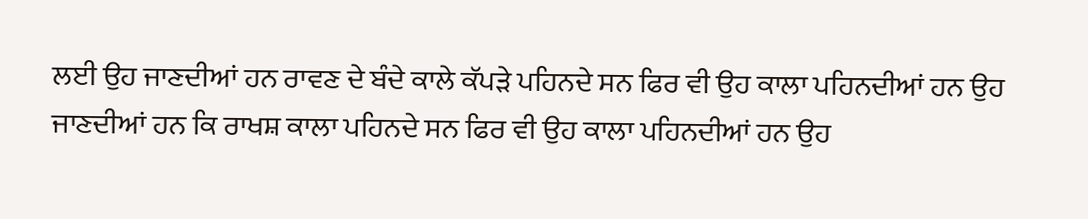ਲਈ ਉਹ ਜਾਣਦੀਆਂ ਹਨ ਰਾਵਣ ਦੇ ਬੰਦੇ ਕਾਲੇ ਕੱਪੜੇ ਪਹਿਨਦੇ ਸਨ ਫਿਰ ਵੀ ਉਹ ਕਾਲਾ ਪਹਿਨਦੀਆਂ ਹਨ ਉਹ ਜਾਣਦੀਆਂ ਹਨ ਕਿ ਰਾਖਸ਼ ਕਾਲਾ ਪਹਿਨਦੇ ਸਨ ਫਿਰ ਵੀ ਉਹ ਕਾਲਾ ਪਹਿਨਦੀਆਂ ਹਨ ਉਹ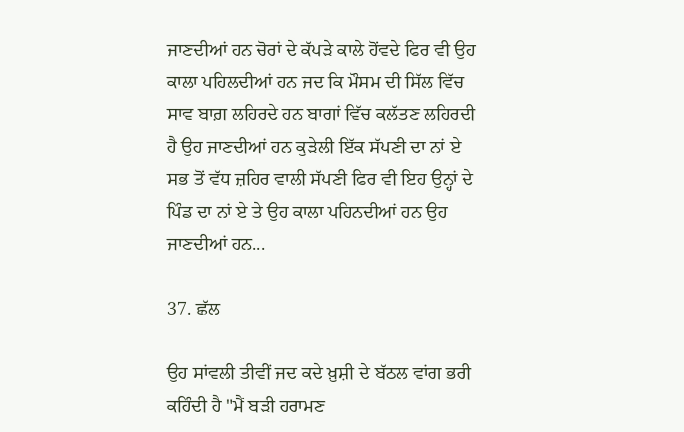ਜਾਣਦੀਆਂ ਹਨ ਚੋਰਾਂ ਦੇ ਕੱਪੜੇ ਕਾਲੇ ਹੋਂਵਦੇ ਫਿਰ ਵੀ ਉਹ ਕਾਲਾ ਪਹਿਲਦੀਆਂ ਹਨ ਜਦ ਕਿ ਮੌਸਮ ਦੀ ਸਿੱਲ ਵਿੱਚ ਸਾਵ ਬਾਗ਼ ਲਹਿਰਦੇ ਹਨ ਬਾਗਾਂ ਵਿੱਚ ਕਲੱਤਣ ਲਹਿਰਦੀ ਹੈ ਉਹ ਜਾਣਦੀਆਂ ਹਨ ਕੁੜੇਲੀ ਇੱਕ ਸੱਪਣੀ ਦਾ ਨਾਂ ਏ ਸਭ ਤੋਂ ਵੱਧ ਜ਼ਹਿਰ ਵਾਲੀ ਸੱਪਣੀ ਫਿਰ ਵੀ ਇਹ ਉਨ੍ਹਾਂ ਦੇ ਪਿੰਡ ਦਾ ਨਾਂ ਏ ਤੇ ਉਹ ਕਾਲਾ ਪਹਿਨਦੀਆਂ ਹਨ ਉਹ ਜਾਣਦੀਆਂ ਹਨ...

37. ਛੱਲ

ਉਹ ਸਾਂਵਲੀ ਤੀਵੀਂ ਜਦ ਕਦੇ ਖ਼ੁਸ਼ੀ ਦੇ ਬੱਠਲ ਵਾਂਗ ਭਰੀ ਕਹਿੰਦੀ ਹੈ "ਮੈਂ ਬੜੀ ਹਰਾਮਣ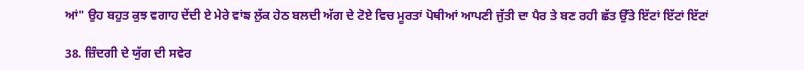ਆਂ" ਉਹ ਬਹੁਤ ਕੁਝ ਵਗਾਹ ਦੇਂਦੀ ਏ ਮੇਰੇ ਵਾਂਙ ਲੁੱਕ ਹੇਠ ਬਲਦੀ ਅੱਗ ਦੇ ਟੋਏ ਵਿਚ ਮੂਰਤਾਂ ਪੋਥੀਆਂ ਆਪਣੀ ਜੁੱਤੀ ਦਾ ਪੈਰ ਤੇ ਬਣ ਰਹੀ ਛੱਤ ਉੱਤੇ ਇੱਟਾਂ ਇੱਟਾਂ ਇੱਟਾਂ

38. ਜ਼ਿੰਦਗੀ ਦੇ ਯੁੱਗ ਦੀ ਸਵੇਰ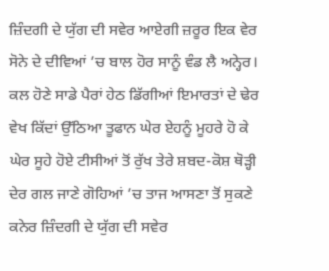ਜ਼ਿੰਦਗੀ ਦੇ ਯੁੱਗ ਦੀ ਸਵੇਰ ਆਏਗੀ ਜ਼ਰੂਰ ਇਕ ਵੇਰ ਸੋਨੇ ਦੇ ਦੀਵਿਆਂ ’ਚ ਬਾਲ ਹੋਰ ਸਾਨੂੰ ਵੰਡ ਲੈ ਅਨ੍ਹੇਰ। ਕਲ ਹੋਣੇ ਸਾਡੇ ਪੈਰਾਂ ਹੇਠ ਡਿੱਗੀਆਂ ਇਮਾਰਤਾਂ ਦੇ ਢੇਰ ਵੇਖ ਕਿੱਦਾਂ ਉੱਠਿਆ ਤੂਫਾਨ ਘੇਰ ਏਹਨੂੰ ਮੂਹਰੇ ਹੋ ਕੇ ਘੇਰ ਸੂਹੇ ਹੋਏ ਟੀਸੀਆਂ ਤੋਂ ਰੁੱਖ ਤੇਰੇ ਸ਼ਬਦ-ਕੋਸ਼ ਥੋੜ੍ਹੀ ਦੇਰ ਗਲ ਜਾਣੇ ਗੋਹਿਆਂ ’ਚ ਤਾਜ ਆਸਣਾ ਤੋਂ ਸੁਕਣੇ ਕਨੇਰ ਜ਼ਿੰਦਗੀ ਦੇ ਯੁੱਗ ਦੀ ਸਵੇਰ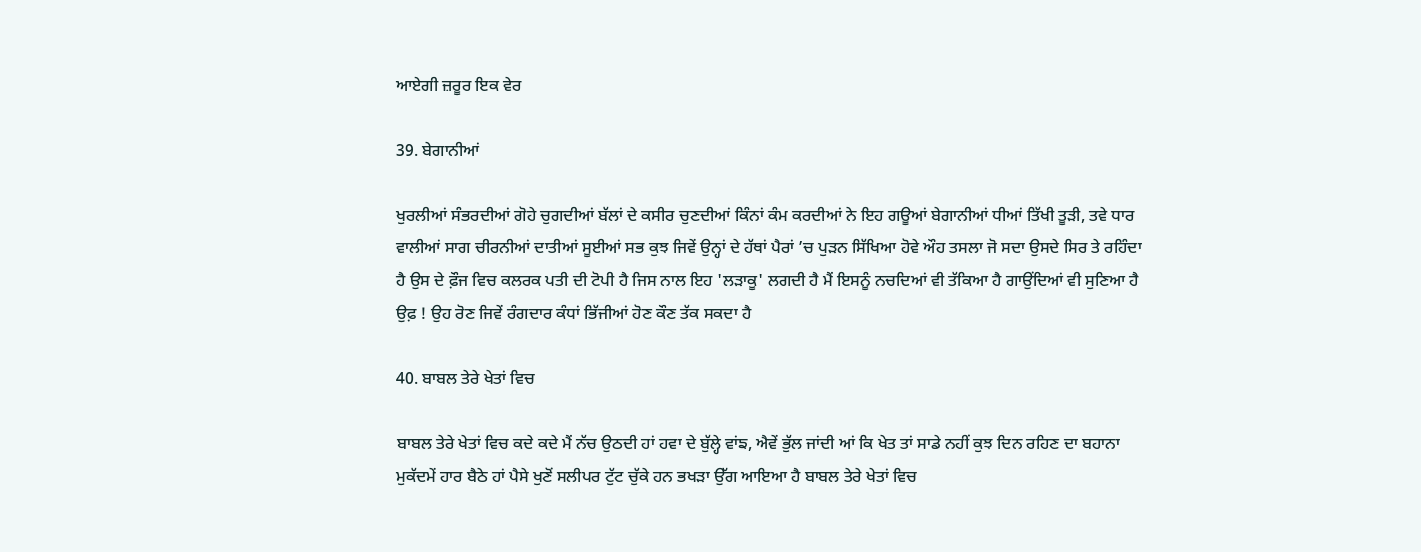ਆਏਗੀ ਜ਼ਰੂਰ ਇਕ ਵੇਰ

39. ਬੇਗਾਨੀਆਂ

ਖੁਰਲੀਆਂ ਸੰਭਰਦੀਆਂ ਗੋਹੇ ਚੁਗਦੀਆਂ ਬੱਲਾਂ ਦੇ ਕਸੀਰ ਚੁਣਦੀਆਂ ਕਿੰਨਾਂ ਕੰਮ ਕਰਦੀਆਂ ਨੇ ਇਹ ਗਊਆਂ ਬੇਗਾਨੀਆਂ ਧੀਆਂ ਤਿੱਖੀ ਤੂੜੀ, ਤਵੇ ਧਾਰ ਵਾਲੀਆਂ ਸਾਗ ਚੀਰਨੀਆਂ ਦਾਤੀਆਂ ਸੂਈਆਂ ਸਭ ਕੁਝ ਜਿਵੇਂ ਉਨ੍ਹਾਂ ਦੇ ਹੱਥਾਂ ਪੈਰਾਂ ’ਚ ਪੁੜਨ ਸਿੱਖਿਆ ਹੋਵੇ ਔਹ ਤਸਲਾ ਜੋ ਸਦਾ ਉਸਦੇ ਸਿਰ ਤੇ ਰਹਿੰਦਾ ਹੈ ਉਸ ਦੇ ਫ਼ੌਜ ਵਿਚ ਕਲਰਕ ਪਤੀ ਦੀ ਟੋਪੀ ਹੈ ਜਿਸ ਨਾਲ ਇਹ 'ਲੜਾਕੂ' ਲਗਦੀ ਹੈ ਮੈਂ ਇਸਨੂੰ ਨਚਦਿਆਂ ਵੀ ਤੱਕਿਆ ਹੈ ਗਾਉਂਦਿਆਂ ਵੀ ਸੁਣਿਆ ਹੈ ਉਫ਼ ! ਉਹ ਰੋਣ ਜਿਵੇਂ ਰੰਗਦਾਰ ਕੰਧਾਂ ਭਿੱਜੀਆਂ ਹੋਣ ਕੌਣ ਤੱਕ ਸਕਦਾ ਹੈ

40. ਬਾਬਲ ਤੇਰੇ ਖੇਤਾਂ ਵਿਚ

ਬਾਬਲ ਤੇਰੇ ਖੇਤਾਂ ਵਿਚ ਕਦੇ ਕਦੇ ਮੈਂ ਨੱਚ ਉਠਦੀ ਹਾਂ ਹਵਾ ਦੇ ਬੁੱਲ੍ਹੇ ਵਾਂਙ, ਐਵੇਂ ਭੁੱਲ ਜਾਂਦੀ ਆਂ ਕਿ ਖੇਤ ਤਾਂ ਸਾਡੇ ਨਹੀਂ ਕੁਝ ਦਿਨ ਰਹਿਣ ਦਾ ਬਹਾਨਾ ਮੁਕੱਦਮੇਂ ਹਾਰ ਬੈਠੇ ਹਾਂ ਪੈਸੇ ਖੁਣੋਂ ਸਲੀਪਰ ਟੁੱਟ ਚੁੱਕੇ ਹਨ ਭਖੜਾ ਉੱਗ ਆਇਆ ਹੈ ਬਾਬਲ ਤੇਰੇ ਖੇਤਾਂ ਵਿਚ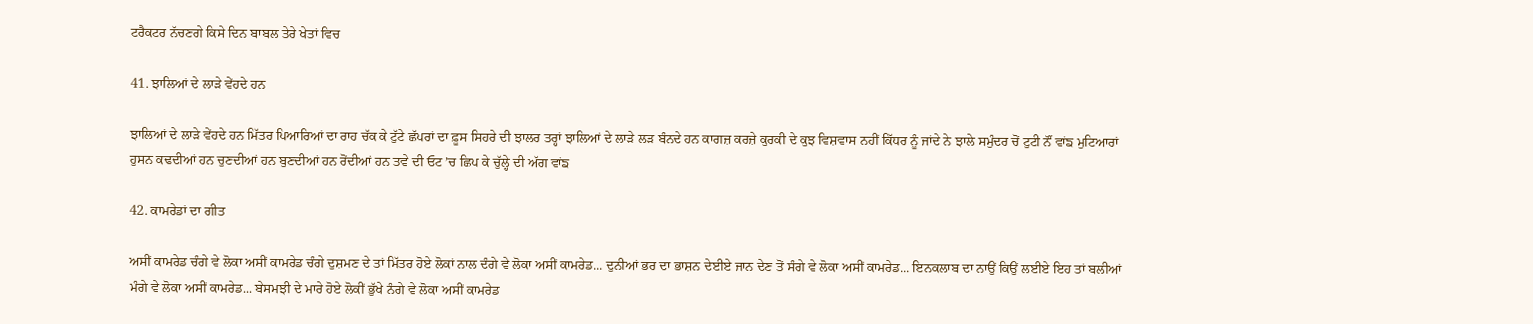ਟਰੈਕਟਰ ਨੱਚਣਗੇ ਕਿਸੇ ਦਿਨ ਬਾਬਲ ਤੇਰੇ ਖੇਤਾਂ ਵਿਚ

41. ਝਾਲਿਆਂ ਦੇ ਲਾੜੇ ਵੇਂਹਦੇ ਹਨ

ਝਾਲਿਆਂ ਦੇ ਲਾੜੇ ਵੇਂਹਦੇ ਹਨ ਮਿੱਤਰ ਪਿਆਰਿਆਂ ਦਾ ਰਾਹ ਚੱਕ ਕੇ ਟੁੱਟੇ ਛੱਪਰਾਂ ਦਾ ਫ਼ੂਸ ਸਿਹਰੇ ਦੀ ਝਾਲਰ ਤਰ੍ਹਾਂ ਝਾਲਿਆਂ ਦੇ ਲਾੜੇ ਲੜ ਬੰਨਦੇ ਹਨ ਕਾਗਜ਼ ਕਰਜ਼ੇ ਕੁਰਕੀ ਦੇ ਕੁਝ ਵਿਸ਼ਵਾਸ ਨਹੀਂ ਕਿੱਧਰ ਨੂੰ ਜਾਂਦੇ ਨੇ ਝਾਲੇ ਸਮੁੰਦਰ ਚੋਂ ਟੁਟੀ ਨੌਂ ਵਾਂਙ ਮੁਟਿਆਰਾਂ ਹੁਸਨ ਕਢਦੀਆਂ ਹਨ ਚੁਣਦੀਆਂ ਹਨ ਬੁਣਦੀਆਂ ਹਨ ਰੋਂਦੀਆਂ ਹਨ ਤਵੇ ਦੀ ਓਟ ’ਚ ਛਿਪ ਕੇ ਚੁੱਲ੍ਹੇ ਦੀ ਅੱਗ ਵਾਂਙ

42. ਕਾਮਰੇਡਾਂ ਦਾ ਗੀਤ

ਅਸੀਂ ਕਾਮਰੇਡ ਚੰਗੇ ਵੇ ਲੋਕਾ ਅਸੀਂ ਕਾਮਰੇਡ ਚੰਗੇ ਦੁਸ਼ਮਣ ਦੇ ਤਾਂ ਮਿੱਤਰ ਹੋਏ ਲੋਕਾਂ ਨਾਲ ਦੰਗੇ ਵੇ ਲੋਕਾ ਅਸੀਂ ਕਾਮਰੇਡ... ਦੁਨੀਆਂ ਭਰ ਦਾ ਭਾਸ਼ਨ ਦੇਈਏ ਜਾਨ ਦੇਣ ਤੋਂ ਸੰਗੇ ਵੇ ਲੋਕਾ ਅਸੀਂ ਕਾਮਰੇਡ... ਇਨਕਲਾਬ ਦਾ ਨਾਉਂ ਕਿਉਂ ਲਈਏ ਇਹ ਤਾਂ ਬਲੀਆਂ ਮੰਗੇ ਵੇ ਲੋਕਾ ਅਸੀਂ ਕਾਮਰੇਡ... ਬੇਸਮਝੀ ਦੇ ਮਾਰੇ ਹੋਏ ਲੋਕੀਂ ਭੁੱਖੇ ਨੰਗੇ ਵੇ ਲੋਕਾ ਅਸੀਂ ਕਾਮਰੇਡ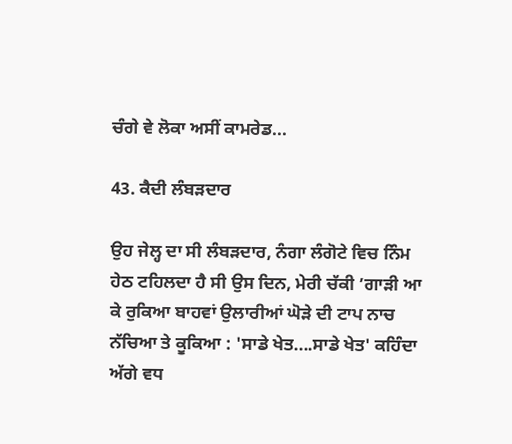ਚੰਗੇ ਵੇ ਲੋਕਾ ਅਸੀਂ ਕਾਮਰੇਡ...

43. ਕੈਦੀ ਲੰਬੜਦਾਰ

ਉਹ ਜੇਲ੍ਹ ਦਾ ਸੀ ਲੰਬੜਦਾਰ, ਨੰਗਾ ਲੰਗੋਟੇ ਵਿਚ ਨਿੰਮ ਹੇਠ ਟਹਿਲਦਾ ਹੈ ਸੀ ਉਸ ਦਿਨ, ਮੇਰੀ ਚੱਕੀ ’ਗਾੜੀ ਆ ਕੇ ਰੁਕਿਆ ਬਾਹਵਾਂ ਉਲਾਰੀਆਂ ਘੋੜੇ ਦੀ ਟਾਪ ਨਾਚ ਨੱਚਿਆ ਤੇ ਕੂਕਿਆ : 'ਸਾਡੇ ਖੇਤ....ਸਾਡੇ ਖੇਤ' ਕਹਿੰਦਾ ਅੱਗੇ ਵਧ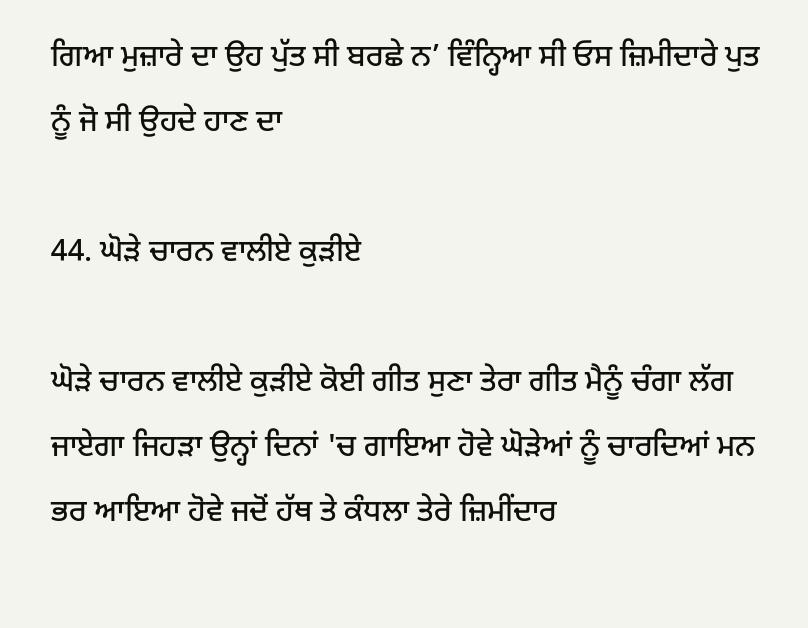ਗਿਆ ਮੁਜ਼ਾਰੇ ਦਾ ਉਹ ਪੁੱਤ ਸੀ ਬਰਛੇ ਨ’ ਵਿੰਨ੍ਹਿਆ ਸੀ ਓਸ ਜ਼ਿਮੀਦਾਰੇ ਪੁਤ ਨੂੰ ਜੋ ਸੀ ਉਹਦੇ ਹਾਣ ਦਾ

44. ਘੋੜੇ ਚਾਰਨ ਵਾਲੀਏ ਕੁੜੀਏ

ਘੋੜੇ ਚਾਰਨ ਵਾਲੀਏ ਕੁੜੀਏ ਕੋਈ ਗੀਤ ਸੁਣਾ ਤੇਰਾ ਗੀਤ ਮੈਨੂੰ ਚੰਗਾ ਲੱਗ ਜਾਏਗਾ ਜਿਹੜਾ ਉਨ੍ਹਾਂ ਦਿਨਾਂ 'ਚ ਗਾਇਆ ਹੋਵੇ ਘੋੜੇਆਂ ਨੂੰ ਚਾਰਦਿਆਂ ਮਨ ਭਰ ਆਇਆ ਹੋਵੇ ਜਦੋਂ ਹੱਥ ਤੇ ਕੰਧਲਾ ਤੇਰੇ ਜ਼ਿਮੀਂਦਾਰ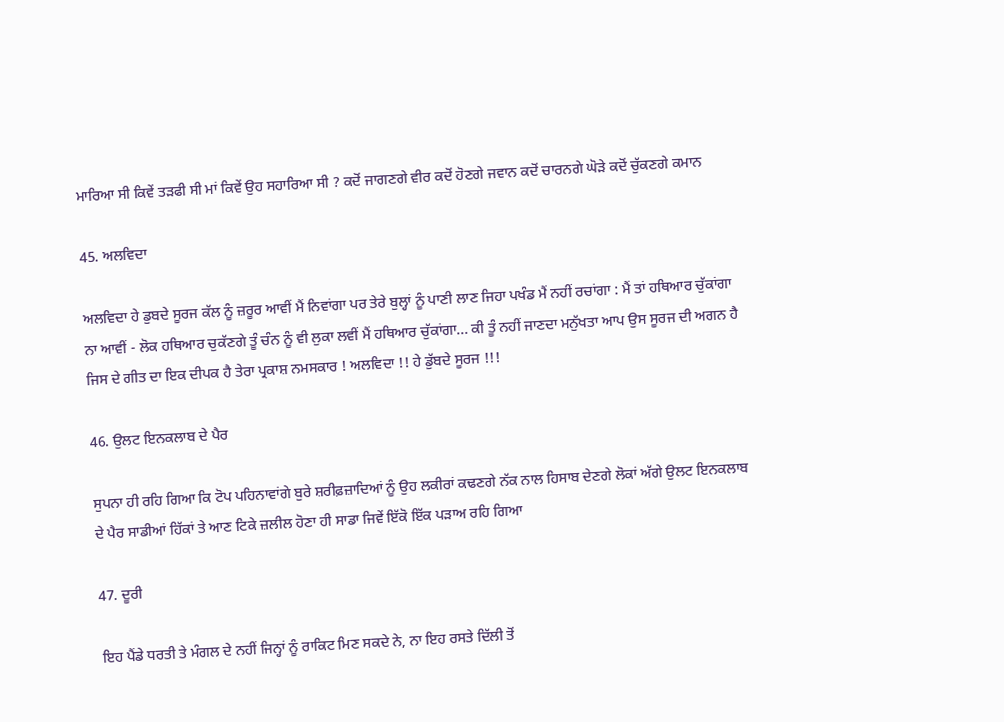ਮਾਰਿਆ ਸੀ ਕਿਵੇਂ ਤੜਫੀ ਸੀ ਮਾਂ ਕਿਵੇਂ ਉਹ ਸਹਾਰਿਆ ਸੀ ? ਕਦੋਂ ਜਾਗਣਗੇ ਵੀਰ ਕਦੋਂ ਹੋਣਗੇ ਜਵਾਨ ਕਦੋਂ ਚਾਰਨਗੇ ਘੋੜੇ ਕਦੋਂ ਚੁੱਕਣਗੇ ਕਮਾਨ

45. ਅਲਵਿਦਾ

ਅਲਵਿਦਾ ਹੇ ਡੁਬਦੇ ਸੂਰਜ ਕੱਲ ਨੂੰ ਜ਼ਰੂਰ ਆਵੀਂ ਮੈਂ ਨਿਵਾਂਗਾ ਪਰ ਤੇਰੇ ਬੁਲ੍ਹਾਂ ਨੂੰ ਪਾਣੀ ਲਾਣ ਜਿਹਾ ਪਖੰਡ ਮੈਂ ਨਹੀਂ ਰਚਾਂਗਾ : ਮੈਂ ਤਾਂ ਹਥਿਆਰ ਚੁੱਕਾਂਗਾ ਨਾ ਆਵੀਂ - ਲੋਕ ਹਥਿਆਰ ਚੁਕੱਣਗੇ ਤੂੰ ਚੰਨ ਨੂੰ ਵੀ ਲੁਕਾ ਲਵੀਂ ਮੈਂ ਹਥਿਆਰ ਚੁੱਕਾਂਗਾ... ਕੀ ਤੂੰ ਨਹੀਂ ਜਾਣਦਾ ਮਨੁੱਖਤਾ ਆਪ ਉਸ ਸੂਰਜ ਦੀ ਅਗਨ ਹੈ ਜਿਸ ਦੇ ਗੀਤ ਦਾ ਇਕ ਦੀਪਕ ਹੈ ਤੇਰਾ ਪ੍ਰਕਾਸ਼ ਨਮਸਕਾਰ ! ਅਲਵਿਦਾ !! ਹੇ ਡੁੱਬਦੇ ਸੂਰਜ !!!

46. ਉਲਟ ਇਨਕਲਾਬ ਦੇ ਪੈਰ

ਸੁਪਨਾ ਹੀ ਰਹਿ ਗਿਆ ਕਿ ਟੋਪ ਪਹਿਨਾਵਾਂਗੇ ਬੁਰੇ ਸ਼ਰੀਫ਼ਜ਼ਾਦਿਆਂ ਨੂੰ ਉਹ ਲਕੀਰਾਂ ਕਢਣਗੇ ਨੱਕ ਨਾਲ ਹਿਸਾਬ ਦੇਣਗੇ ਲੋਕਾਂ ਅੱਗੇ ਉਲਟ ਇਨਕਲਾਬ ਦੇ ਪੈਰ ਸਾਡੀਆਂ ਹਿੱਕਾਂ ਤੇ ਆਣ ਟਿਕੇ ਜ਼ਲੀਲ ਹੋਣਾ ਹੀ ਸਾਡਾ ਜਿਵੇਂ ਇੱਕੋ ਇੱਕ ਪੜਾਅ ਰਹਿ ਗਿਆ

47. ਦੂਰੀ

ਇਹ ਪੈਂਡੇ ਧਰਤੀ ਤੇ ਮੰਗਲ ਦੇ ਨਹੀਂ ਜਿਨ੍ਹਾਂ ਨੂੰ ਰਾਕਿਟ ਮਿਣ ਸਕਦੇ ਨੇ, ਨਾ ਇਹ ਰਸਤੇ ਦਿੱਲੀ ਤੋਂ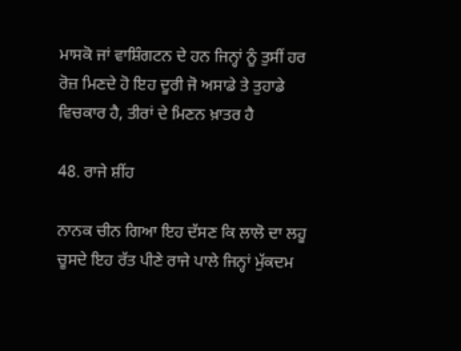ਮਾਸਕੋ ਜਾਂ ਵਾਸ਼ਿੰਗਟਨ ਦੇ ਹਨ ਜਿਨ੍ਹਾਂ ਨੂੰ ਤੁਸੀਂ ਹਰ ਰੋਜ਼ ਮਿਣਦੇ ਹੋ ਇਹ ਦੂਰੀ ਜੋ ਅਸਾਡੇ ਤੇ ਤੁਹਾਡੇ ਵਿਚਕਾਰ ਹੈ, ਤੀਰਾਂ ਦੇ ਮਿਣਨ ਖ਼ਾਤਰ ਹੈ

48. ਰਾਜੇ ਸ਼ੀਂਹ

ਨਾਨਕ ਚੀਨ ਗਿਆ ਇਹ ਦੱਸਣ ਕਿ ਲਾਲੋ ਦਾ ਲਹੂ ਚੂਸਦੇ ਇਹ ਰੱਤ ਪੀਣੇ ਰਾਜੇ ਪਾਲੇ ਜਿਨ੍ਹਾਂ ਮੁੱਕਦਮ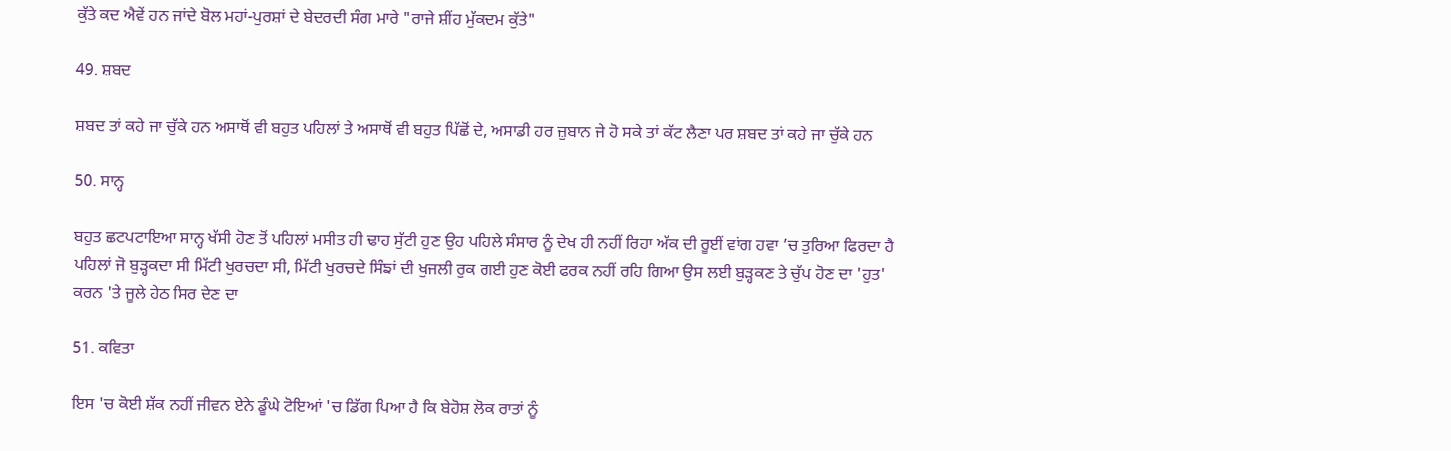ਕੁੱਤੇ ਕਦ ਐਵੇਂ ਹਨ ਜਾਂਦੇ ਬੋਲ ਮਹਾਂ-ਪੁਰਸ਼ਾਂ ਦੇ ਬੇਦਰਦੀ ਸੰਗ ਮਾਰੇ "ਰਾਜੇ ਸ਼ੀਂਹ ਮੁੱਕਦਮ ਕੁੱਤੇ"

49. ਸ਼ਬਦ

ਸ਼ਬਦ ਤਾਂ ਕਹੇ ਜਾ ਚੁੱਕੇ ਹਨ ਅਸਾਥੋਂ ਵੀ ਬਹੁਤ ਪਹਿਲਾਂ ਤੇ ਅਸਾਥੋਂ ਵੀ ਬਹੁਤ ਪਿੱਛੋਂ ਦੇ, ਅਸਾਡੀ ਹਰ ਜ਼ੁਬਾਨ ਜੇ ਹੋ ਸਕੇ ਤਾਂ ਕੱਟ ਲੈਣਾ ਪਰ ਸ਼ਬਦ ਤਾਂ ਕਹੇ ਜਾ ਚੁੱਕੇ ਹਨ

50. ਸਾਨ੍ਹ

ਬਹੁਤ ਛਟਪਟਾਇਆ ਸਾਨ੍ਹ ਖੱਸੀ ਹੋਣ ਤੋਂ ਪਹਿਲਾਂ ਮਸੀਤ ਹੀ ਢਾਹ ਸੁੱਟੀ ਹੁਣ ਉਹ ਪਹਿਲੇ ਸੰਸਾਰ ਨੂੰ ਦੇਖ ਹੀ ਨਹੀਂ ਰਿਹਾ ਅੱਕ ਦੀ ਰੂਈਂ ਵਾਂਗ ਹਵਾ ’ਚ ਤੁਰਿਆ ਫਿਰਦਾ ਹੈ ਪਹਿਲਾਂ ਜੋ ਬੁੜ੍ਹਕਦਾ ਸੀ ਮਿੱਟੀ ਖੁਰਚਦਾ ਸੀ, ਮਿੱਟੀ ਖੁਰਚਦੇ ਸਿੰਙਾਂ ਦੀ ਖੁਜਲੀ ਰੁਕ ਗਈ ਹੁਣ ਕੋਈ ਫਰਕ ਨਹੀਂ ਰਹਿ ਗਿਆ ਉਸ ਲਈ ਬੁੜ੍ਹਕਣ ਤੇ ਚੁੱਪ ਹੋਣ ਦਾ 'ਹੁਤ' ਕਰਨ 'ਤੇ ਜੂਲੇ ਹੇਠ ਸਿਰ ਦੇਣ ਦਾ

51. ਕਵਿਤਾ

ਇਸ 'ਚ ਕੋਈ ਸ਼ੱਕ ਨਹੀਂ ਜੀਵਨ ਏਨੇ ਡੂੰਘੇ ਟੋਇਆਂ 'ਚ ਡਿੱਗ ਪਿਆ ਹੈ ਕਿ ਬੇਹੋਸ਼ ਲੋਕ ਰਾਤਾਂ ਨੂੰ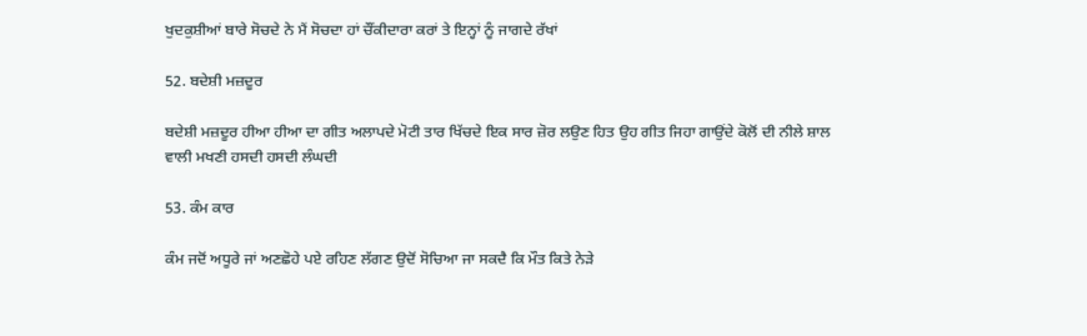ਖੁਦਕੁਸ਼ੀਆਂ ਬਾਰੇ ਸੋਚਦੇ ਨੇ ਮੈਂ ਸੋਚਦਾ ਹਾਂ ਚੌਂਕੀਦਾਰਾ ਕਰਾਂ ਤੇ ਇਨ੍ਹਾਂ ਨੂੰ ਜਾਗਦੇ ਰੱਖਾਂ

52. ਬਦੇਸ਼ੀ ਮਜ਼ਦੂਰ

ਬਦੇਸ਼ੀ ਮਜ਼ਦੂਰ ਹੀਆ ਹੀਆ ਦਾ ਗੀਤ ਅਲਾਪਦੇ ਮੋਟੀ ਤਾਰ ਖਿੱਚਦੇ ਇਕ ਸਾਰ ਜ਼ੋਰ ਲਉਣ ਹਿਤ ਉਹ ਗੀਤ ਜਿਹਾ ਗਾਉਂਦੇ ਕੋਲੋਂ ਦੀ ਨੀਲੇ ਸ਼ਾਲ ਵਾਲੀ ਮਖਣੀ ਹਸਦੀ ਹਸਦੀ ਲੰਘਦੀ

53. ਕੰਮ ਕਾਰ

ਕੰਮ ਜਦੋਂ ਅਧੂਰੇ ਜਾਂ ਅਣਛੋਹੇ ਪਏ ਰਹਿਣ ਲੱਗਣ ਉਦੋਂ ਸੋਚਿਆ ਜਾ ਸਕਦੈ ਕਿ ਮੌਤ ਕਿਤੇ ਨੇੜੇ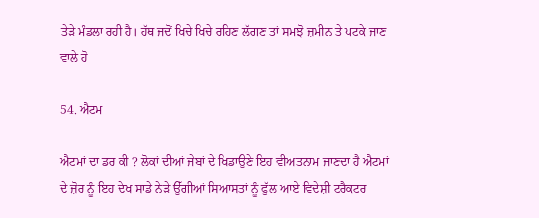ਤੇੜੇ ਮੰਡਲਾ ਰਹੀ ਹੈ। ਹੱਥ ਜਦੋਂ ਖਿਚੇ ਖਿਚੇ ਰਹਿਣ ਲੱਗਣ ਤਾਂ ਸਮਝੋ ਜ਼ਮੀਨ ਤੇ ਪਟਕੇ ਜਾਣ ਵਾਲੇ ਹੋ

54. ਐਟਮ

ਐਟਮਾਂ ਦਾ ਡਰ ਕੀ ? ਲੋਕਾਂ ਦੀਆਂ ਜੇਬਾਂ ਦੇ ਖਿਡਾਉਣੇ ਇਹ ਵੀਅਤਨਾਮ ਜਾਣਦਾ ਹੈ ਐਟਮਾਂ ਦੇ ਜ਼ੋਰ ਨੂੰ ਇਹ ਦੇਖ ਸਾਡੇ ਨੇੜੇ ਉੱਗੀਆਂ ਸਿਆਸਤਾਂ ਨੂੰ ਫੁੱਲ ਆਏ ਵਿਦੇਸ਼ੀ ਟਰੈਕਟਰ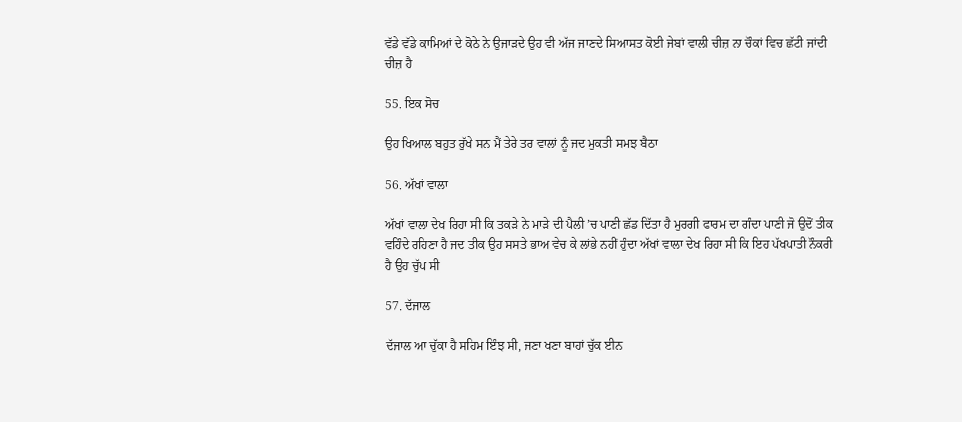ਵੱਡੇ ਵੱਡੇ ਕਾਮਿਆਂ ਦੇ ਕੋਠੇ ਨੇ ਉਜਾੜਦੇ ਉਹ ਵੀ ਅੱਜ ਜਾਣਦੇ ਸਿਆਸਤ ਕੋਈ ਜੇਬਾਂ ਵਾਲੀ ਚੀਜ਼ ਨਾ ਚੌਕਾਂ ਵਿਚ ਛੱਟੀ ਜਾਂਦੀ ਚੀਜ਼ ਹੈ

55. ਇਕ ਸੋਚ

ਉਹ ਖਿਆਲ ਬਹੁਤ ਰੁੱਖੇ ਸਨ ਮੈਂ ਤੇਰੇ ਤਰ ਵਾਲਾਂ ਨੂੰ ਜਦ ਮੁਕਤੀ ਸਮਝ ਬੈਠਾ

56. ਅੱਖਾਂ ਵਾਲਾ

ਅੱਖਾਂ ਵਾਲਾ ਦੇਖ ਰਿਹਾ ਸੀ ਕਿ ਤਕੜੇ ਨੇ ਮਾੜੇ ਦੀ ਪੈਲੀ ’ਚ ਪਾਣੀ ਛੱਡ ਦਿੱਤਾ ਹੈ ਮੁਰਗੀ ਫਾਰਮ ਦਾ ਗੰਦਾ ਪਾਣੀ ਜੋ ਉਦੋਂ ਤੀਕ ਵਹਿੰਦੇ ਰਹਿਣਾ ਹੈ ਜਦ ਤੀਕ ਉਹ ਸਸਤੇ ਭਾਅ ਵੇਚ ਕੇ ਲਾਂਭੇ ਨਹੀਂ ਹੁੰਦਾ ਅੱਖਾਂ ਵਾਲਾ ਦੇਖ ਰਿਹਾ ਸੀ ਕਿ ਇਹ ਪੱਖਪਾਤੀ ਨੌਕਰੀ ਹੈ ਉਹ ਚੁੱਪ ਸੀ

57. ਦੱਜਾਲ

ਦੱਜਾਲ ਆ ਚੁੱਕਾ ਹੈ ਸਹਿਮ ਇੰਝ ਸੀ, ਜਣਾ ਖਣਾ ਬਾਹਾਂ ਚੁੱਕ ਈਨ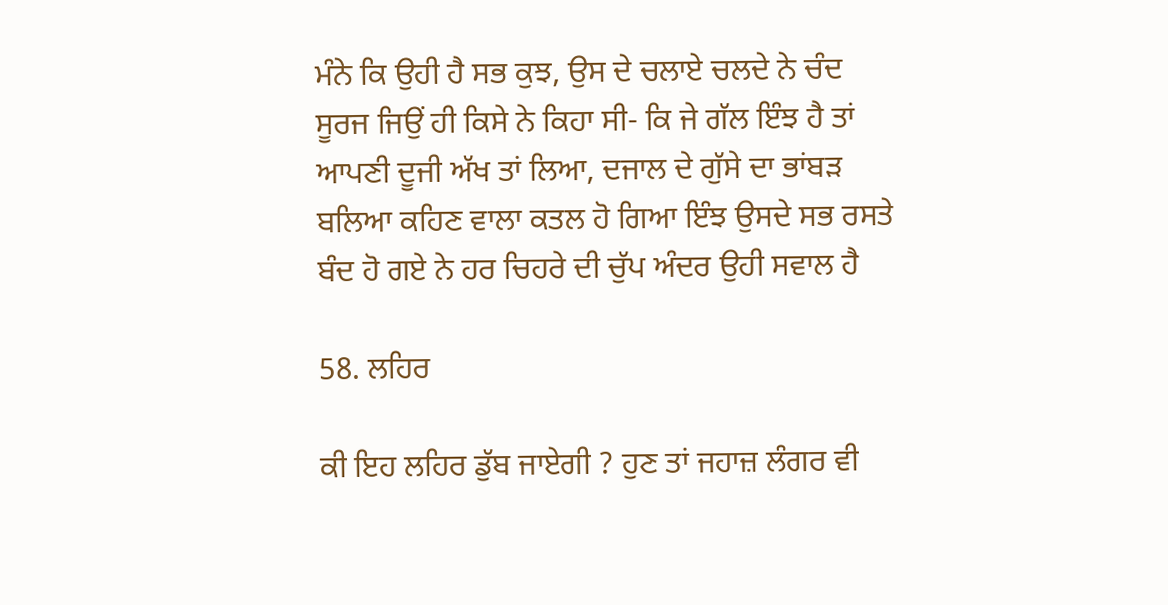ਮੰਨੇ ਕਿ ਉਹੀ ਹੈ ਸਭ ਕੁਝ, ਉਸ ਦੇ ਚਲਾਏ ਚਲਦੇ ਨੇ ਚੰਦ ਸੂਰਜ ਜਿਉਂ ਹੀ ਕਿਸੇ ਨੇ ਕਿਹਾ ਸੀ- ਕਿ ਜੇ ਗੱਲ ਇੰਝ ਹੈ ਤਾਂ ਆਪਣੀ ਦੂਜੀ ਅੱਖ ਤਾਂ ਲਿਆ, ਦਜਾਲ ਦੇ ਗੁੱਸੇ ਦਾ ਭਾਂਬੜ ਬਲਿਆ ਕਹਿਣ ਵਾਲਾ ਕਤਲ ਹੋ ਗਿਆ ਇੰਝ ਉਸਦੇ ਸਭ ਰਸਤੇ ਬੰਦ ਹੋ ਗਏ ਨੇ ਹਰ ਚਿਹਰੇ ਦੀ ਚੁੱਪ ਅੰਦਰ ਉਹੀ ਸਵਾਲ ਹੈ

58. ਲਹਿਰ

ਕੀ ਇਹ ਲਹਿਰ ਡੁੱਬ ਜਾਏਗੀ ? ਹੁਣ ਤਾਂ ਜਹਾਜ਼ ਲੰਗਰ ਵੀ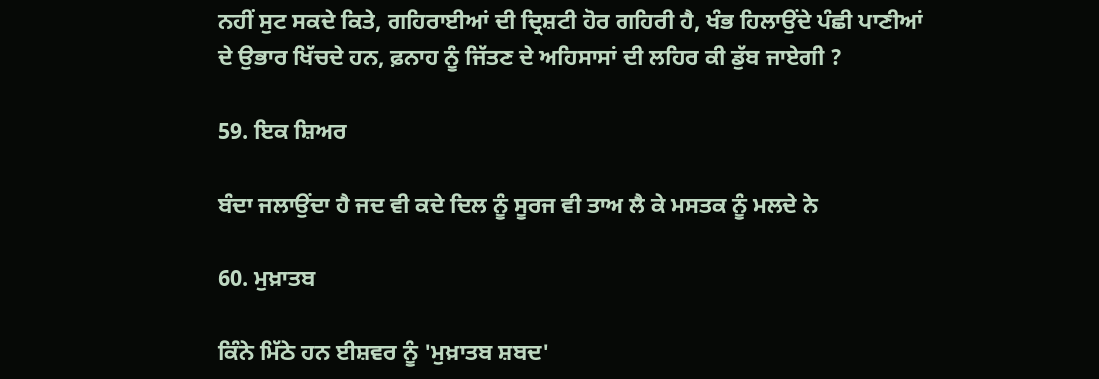ਨਹੀਂ ਸੁਟ ਸਕਦੇ ਕਿਤੇ, ਗਹਿਰਾਈਆਂ ਦੀ ਦ੍ਰਿਸ਼ਟੀ ਹੋਰ ਗਹਿਰੀ ਹੈ, ਖੰਭ ਹਿਲਾਉਂਦੇ ਪੰਛੀ ਪਾਣੀਆਂ ਦੇ ਉਭਾਰ ਖਿੱਚਦੇ ਹਨ, ਫ਼ਨਾਹ ਨੂੰ ਜਿੱਤਣ ਦੇ ਅਹਿਸਾਸਾਂ ਦੀ ਲਹਿਰ ਕੀ ਡੁੱਬ ਜਾਏਗੀ ?

59. ਇਕ ਸ਼ਿਅਰ

ਬੰਦਾ ਜਲਾਉਂਦਾ ਹੈ ਜਦ ਵੀ ਕਦੇ ਦਿਲ ਨੂੰ ਸੂਰਜ ਵੀ ਤਾਅ ਲੈ ਕੇ ਮਸਤਕ ਨੂੰ ਮਲਦੇ ਨੇ

60. ਮੁਖ਼ਾਤਬ

ਕਿੰਨੇ ਮਿੱਠੇ ਹਨ ਈਸ਼ਵਰ ਨੂੰ 'ਮੁਖ਼ਾਤਬ ਸ਼ਬਦ'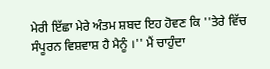ਮੇਰੀ ਇੱਛਾ ਮੇਰੇ ਅੰਤਮ ਸ਼ਬਦ ਇਹ ਹੋਵਣ ਕਿ ''ਤੇਰੇ ਵਿੱਚ ਸੰਪੂਰਨ ਵਿਸ਼ਵਾਸ਼ ਹੈ ਮੈਨੂੰ ।'' ਮੈਂ ਚਾਹੁੰਦਾ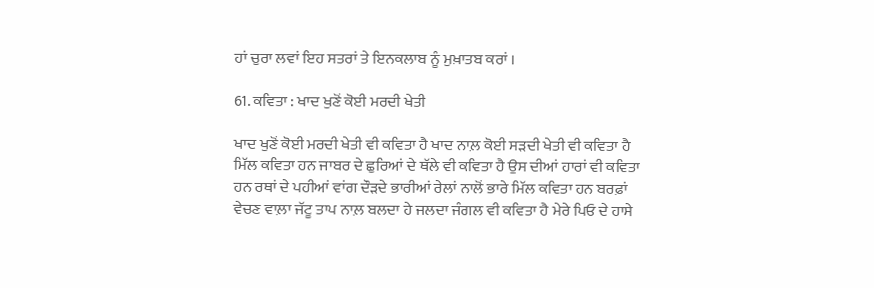ਹਾਂ ਚੁਰਾ ਲਵਾਂ ਇਹ ਸਤਰਾਂ ਤੇ ਇਨਕਲਾਬ ਨੂੰ ਮੁਖ਼ਾਤਬ ਕਰਾਂ ।

61. ਕਵਿਤਾ : ਖਾਦ ਖੁਣੋਂ ਕੋਈ ਮਰਦੀ ਖੇਤੀ

ਖਾਦ ਖੁਣੋਂ ਕੋਈ ਮਰਦੀ ਖੇਤੀ ਵੀ ਕਵਿਤਾ ਹੈ ਖਾਦ ਨਾਲ਼ ਕੋਈ ਸੜਦੀ ਖੇਤੀ ਵੀ ਕਵਿਤਾ ਹੈ ਮਿੱਲ ਕਵਿਤਾ ਹਨ ਜਾਬਰ ਦੇ ਛੁਰਿਆਂ ਦੇ ਥੱਲੇ ਵੀ ਕਵਿਤਾ ਹੈ ਉਸ ਦੀਆਂ ਹਾਰਾਂ ਵੀ ਕਵਿਤਾ ਹਨ ਰਥਾਂ ਦੇ ਪਹੀਆਂ ਵਾਂਗ ਦੌੜਦੇ ਭਾਰੀਆਂ ਰੇਲਾਂ ਨਾਲੋਂ ਭਾਰੇ ਮਿੱਲ ਕਵਿਤਾ ਹਨ ਬਰਫ਼ਾਂ ਵੇਚਣ ਵਾਲ਼ਾ ਜੱਟੂ ਤਾਪ ਨਾਲ਼ ਬਲਦਾ ਹੇ ਜਲਦਾ ਜੰਗਲ ਵੀ ਕਵਿਤਾ ਹੈ ਮੇਰੇ ਪਿਓ ਦੇ ਹਾਸੇ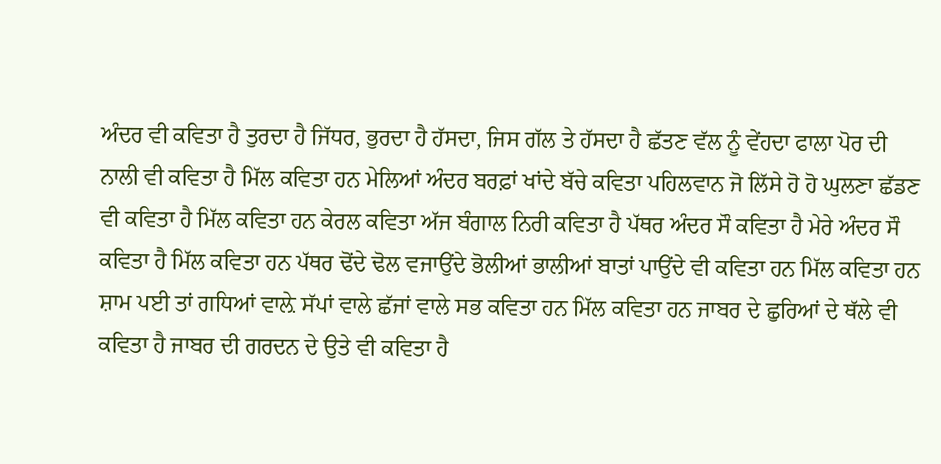ਅੰਦਰ ਵੀ ਕਵਿਤਾ ਹੈ ਤੁਰਦਾ ਹੈ ਜਿੱਧਰ, ਭੁਰਦਾ ਹੈ ਹੱਸਦਾ, ਜਿਸ ਗੱਲ ਤੇ ਹੱਸਦਾ ਹੈ ਛੱਤਣ ਵੱਲ ਨੂੰ ਵੇਂਹਦਾ ਫਾਲਾ ਪੋਰ ਦੀ ਨਾਲੀ ਵੀ ਕਵਿਤਾ ਹੈ ਮਿੱਲ ਕਵਿਤਾ ਹਨ ਮੇਲਿਆਂ ਅੰਦਰ ਬਰਫ਼ਾਂ ਖਾਂਦੇ ਬੱਚੇ ਕਵਿਤਾ ਪਹਿਲਵਾਨ ਜੋ ਲਿੱਸੇ ਹੋ ਹੋ ਘੁਲਣਾ ਛੱਡਣ ਵੀ ਕਵਿਤਾ ਹੈ ਮਿੱਲ ਕਵਿਤਾ ਹਨ ਕੇਰਲ ਕਵਿਤਾ ਅੱਜ ਬੰਗਾਲ ਨਿਰੀ ਕਵਿਤਾ ਹੈ ਪੱਥਰ ਅੰਦਰ ਸੌ ਕਵਿਤਾ ਹੈ ਮੇਰੇ ਅੰਦਰ ਸੌ ਕਵਿਤਾ ਹੈ ਮਿੱਲ ਕਵਿਤਾ ਹਨ ਪੱਥਰ ਢੋਂਦੇ ਢੋਲ ਵਜਾਉਂਦੇ ਭੋਲੀਆਂ ਭਾਲੀਆਂ ਬਾਤਾਂ ਪਾਉਂਦੇ ਵੀ ਕਵਿਤਾ ਹਨ ਮਿੱਲ ਕਵਿਤਾ ਹਨ ਸ਼ਾਮ ਪਈ ਤਾਂ ਗਧਿਆਂ ਵਾਲ਼ੇ ਸੱਪਾਂ ਵਾਲੇ ਛੱਜਾਂ ਵਾਲੇ ਸਭ ਕਵਿਤਾ ਹਨ ਮਿੱਲ ਕਵਿਤਾ ਹਨ ਜਾਬਰ ਦੇ ਛੁਰਿਆਂ ਦੇ ਥੱਲੇ ਵੀ ਕਵਿਤਾ ਹੈ ਜਾਬਰ ਦੀ ਗਰਦਨ ਦੇ ਉਤੇ ਵੀ ਕਵਿਤਾ ਹੈ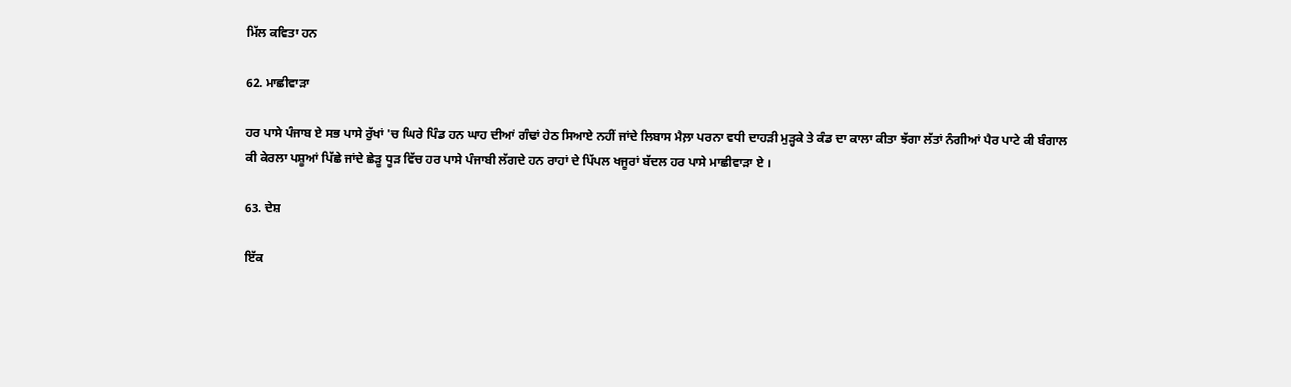ਮਿੱਲ ਕਵਿਤਾ ਹਨ

62. ਮਾਛੀਵਾੜਾ

ਹਰ ਪਾਸੇ ਪੰਜਾਬ ਏ ਸਭ ਪਾਸੇ ਰੁੱਖਾਂ 'ਚ ਘਿਰੇ ਪਿੰਡ ਹਨ ਘਾਹ ਦੀਆਂ ਗੰਢਾਂ ਹੇਠ ਸਿਆਏ ਨਹੀਂ ਜਾਂਦੇ ਲਿਬਾਸ ਮੈਲ਼ਾ ਪਰਨਾ ਵਧੀ ਦਾਹੜੀ ਮੁੜ੍ਹਕੇ ਤੇ ਕੰਡ ਦਾ ਕਾਲਾ ਕੀਤਾ ਝੱਗਾ ਲੱਤਾਂ ਨੰਗੀਆਂ ਪੈਰ ਪਾਟੇ ਕੀ ਬੰਗਾਲ ਕੀ ਕੇਰਲਾ ਪਸ਼ੂਆਂ ਪਿੱਛੇ ਜਾਂਦੇ ਛੇੜੂ ਧੂੜ ਵਿੱਚ ਹਰ ਪਾਸੇ ਪੰਜਾਬੀ ਲੱਗਦੇ ਹਨ ਰਾਹਾਂ ਦੇ ਪਿੱਪਲ ਖਜੂਰਾਂ ਬੱਦਲ ਹਰ ਪਾਸੇ ਮਾਛੀਵਾੜਾ ਏ ।

63. ਦੇਸ਼

ਇੱਕ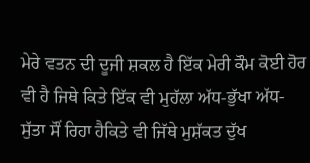ਮੇਰੇ ਵਤਨ ਦੀ ਦੂਜੀ ਸ਼ਕਲ ਹੈ ਇੱਕ ਮੇਰੀ ਕੌਮ ਕੋਈ ਹੋਰ ਵੀ ਹੈ ਜਿਥੇ ਕਿਤੇ ਇੱਕ ਵੀ ਮੁਹੱਲਾ ਅੱਧ-ਭੁੱਖਾ ਅੱਧ-ਸੁੱਤਾ ਸੌਂ ਰਿਹਾ ਹੈਕਿਤੇ ਵੀ ਜਿੱਥੇ ਮੁਸ਼ੱਕਤ ਦੁੱਖ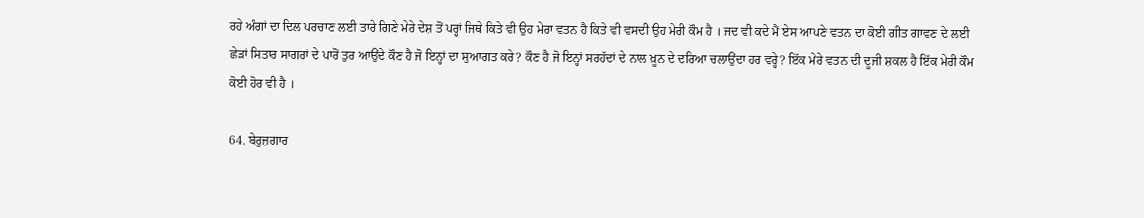ਰਹੇ ਅੰਗਾਂ ਦਾ ਦਿਲ ਪਰਚਾਣ ਲਈ ਤਾਰੇ ਗਿਣੇ ਮੇਰੇ ਦੇਸ਼ ਤੋਂ ਪਰ੍ਹਾਂ ਜਿਥੇ ਕਿਤੇ ਵੀ ਉਹ ਮੇਰਾ ਵਤਨ ਹੈ ਕਿਤੇ ਵੀ ਵਸਦੀ ਉਹ ਮੇਰੀ ਕੌਮ ਹੈ । ਜਦ ਵੀ ਕਦੇ ਮੈਂ ਏਸ ਆਪਣੇ ਵਤਨ ਦਾ ਕੋਈ ਗੀਤ ਗਾਵਣ ਦੇ ਲਈ ਛੇੜਾਂ ਸਿਤਾਰ ਸਾਗਰਾਂ ਦੇ ਪਾਰੋਂ ਤੁਰ ਆਉਂਦੇ ਕੌਣ ਹੈ ਜੋ ਇਨ੍ਹਾਂ ਦਾ ਸੁਆਗਤ ਕਰੇ? ਕੌਣ ਹੈ ਜੋ ਇਨ੍ਹਾਂ ਸਰਹੱਦਾਂ ਦੇ ਨਾਲ ਖ਼ੂਨ ਦੇ ਦਰਿਆ ਚਲਾਉਂਦਾ ਹਰ ਵਰ੍ਹੇ? ਇੱਕ ਮੇਰੇ ਵਤਨ ਦੀ ਦੂਜੀ ਸ਼ਕਲ ਹੈ ਇੱਕ ਮੇਰੀ ਕੌਮ ਕੋਈ ਹੋਰ ਵੀ ਹੈ ।

64. ਬੇਰੁਜ਼ਗਾਰ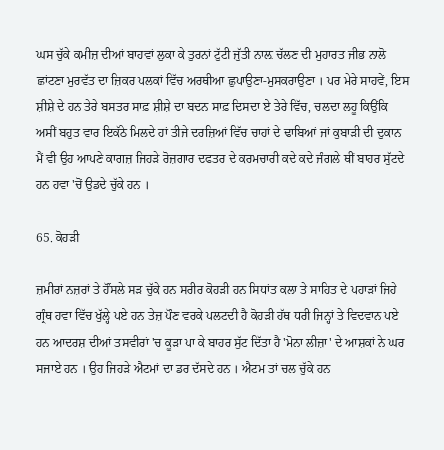ਘਸ ਚੁੱਕੇ ਕਮੀਜ਼ ਦੀਆਂ ਬਾਹਵਾਂ ਲੁਕਾ ਕੇ ਤੁਰਨਾਂ ਟੁੱਟੀ ਜੁੱਤੀ ਨਾਲ਼ ਚੱਲਣ ਦੀ ਮੁਹਾਰਤ ਜੀਭ ਨਾਲੋ ਛਾਂਟਣਾ ਮੁਰਵੱਤ ਦਾ ਜ਼ਿਕਰ ਪਲਕਾਂ ਵਿੱਚ ਅਰਥੀਆ ਛੁਪਾਉਣਾ-ਮੁਸਕਰਾਉਣਾ । ਪਰ ਮੇਰੇ ਸਾਹਵੇਂ, ਇਸ ਸ਼ੀਸ਼ੇ ਦੇ ਹਨ ਤੇਰੇ ਬਸਤਰ ਸਾਫ਼ ਸ਼ੀਸ਼ੇ ਦਾ ਬਦਨ ਸਾਫ਼ ਦਿਸਦਾ ਏ ਤੇਰੇ ਵਿੱਚ, ਚਲਦਾ ਲਹੂ ਕਿਉਂਕਿ ਅਸੀਂ ਬਹੁਤ ਵਾਰ ਇਕੱਠੇ ਮਿਲਦੇ ਹਾਂ ਤੀਜੇ ਦਰਜ਼ਿਆਂ ਵਿੱਚ ਚਾਹਾਂ ਦੇ ਢਾਬਿਆਂ ਜਾਂ ਕੁਬਾੜੀ ਦੀ ਦੁਕਾਨ ਮੈਂ ਵੀ ਉਹ ਆਪਣੇ ਕਾਗਜ਼ ਜਿਹੜੇ ਰੋਜ਼ਗਾਰ ਦਫਤਰ ਦੇ ਕਰਮਚਾਰੀ ਕਦੇ ਕਦੇ ਜੰਗਲੇ ਥੀਂ ਬਾਹਰ ਸੁੱਟਦੇ ਹਨ ਹਵਾ 'ਚੋਂ ਉਡਦੇ ਚੁੱਕੇ ਹਨ ।

65. ਕੋਹੜੀ

ਜ਼ਮੀਰਾਂ ਨਜ਼ਰਾਂ ਤੇ ਹੌਂਸਲੇ ਸੜ ਚੁੱਕੇ ਹਨ ਸਰੀਰ ਕੋਹੜੀ ਹਨ ਸਿਧਾਂਤ ਕਲਾ ਤੇ ਸਾਹਿਤ ਦੇ ਪਹਾੜਾਂ ਜਿਹੇ ਗ੍ਰੰਥ ਹਵਾ ਵਿੱਚ ਖੁੱਲ੍ਹੇ ਪਏ ਹਨ ਤੇਜ਼ ਪੌਣ ਵਰਕੇ ਪਲਟਦੀ ਹੈ ਕੋਹੜੀ ਹੱਥ ਧਰੀ ਜਿਨ੍ਹਾਂ ਤੇ ਵਿਦਵਾਨ ਪਏ ਹਨ ਆਦਰਸ਼ ਦੀਆਂ ਤਸਵੀਰਾਂ 'ਚ ਕੂੜਾ ਪਾ ਕੇ ਬਾਹਰ ਸੁੱਟ ਦਿੱਤਾ ਹੈ 'ਮੋਨਾ ਲੀਜ਼ਾ' ਦੇ ਆਸ਼ਕਾਂ ਨੇ ਘਰ ਸਜਾਏ ਹਨ । ਉਹ ਜਿਹੜੇ ਐਟਮਾਂ ਦਾ ਡਰ ਦੱਸਦੇ ਹਨ । ਐਟਮ ਤਾਂ ਚਲ ਚੁੱਕੇ ਹਨ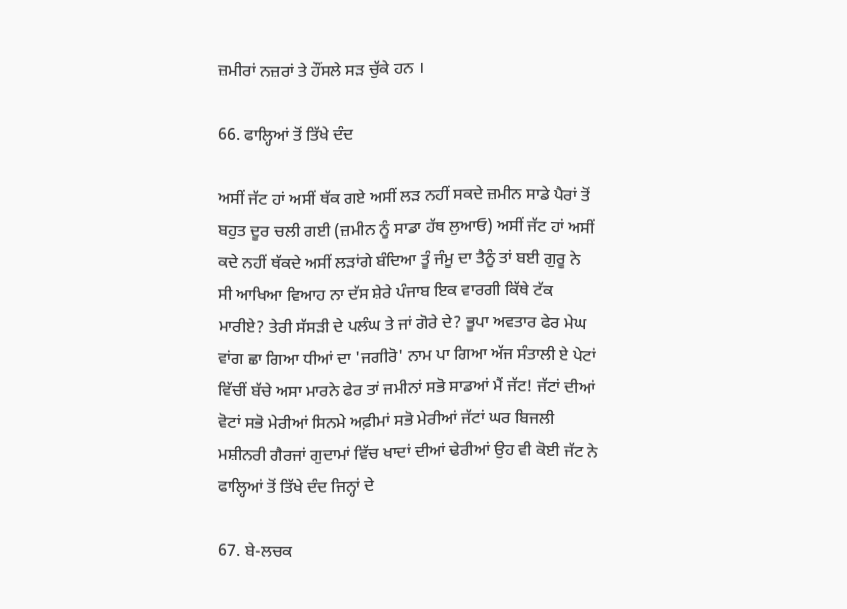ਜ਼ਮੀਰਾਂ ਨਜ਼ਰਾਂ ਤੇ ਹੌਂਸਲੇ ਸੜ ਚੁੱਕੇ ਹਨ ।

66. ਫਾਲ੍ਹਿਆਂ ਤੋਂ ਤਿੱਖੇ ਦੰਦ

ਅਸੀਂ ਜੱਟ ਹਾਂ ਅਸੀਂ ਥੱਕ ਗਏ ਅਸੀਂ ਲੜ ਨਹੀਂ ਸਕਦੇ ਜ਼ਮੀਨ ਸਾਡੇ ਪੈਰਾਂ ਤੋਂ ਬਹੁਤ ਦੂਰ ਚਲੀ ਗਈ (ਜ਼ਮੀਨ ਨੂੰ ਸਾਡਾ ਹੱਥ ਲੁਆਓ) ਅਸੀਂ ਜੱਟ ਹਾਂ ਅਸੀਂ ਕਦੇ ਨਹੀਂ ਥੱਕਦੇ ਅਸੀਂ ਲੜਾਂਗੇ ਬੰਦਿਆ ਤੂੰ ਜੰਮੂ ਦਾ ਤੈਨੂੰ ਤਾਂ ਬਈ ਗੁਰੂ ਨੇ ਸੀ ਆਖਿਆ ਵਿਆਹ ਨਾ ਦੱਸ ਸ਼ੇਰੇ ਪੰਜਾਬ ਇਕ ਵਾਰਗੀ ਕਿੱਥੇ ਟੱਕ ਮਾਰੀਏ? ਤੇਰੀ ਸੱਸੜੀ ਦੇ ਪਲੰਘ ਤੇ ਜਾਂ ਗੋਰੇ ਦੇ? ਭੂਪਾ ਅਵਤਾਰ ਫੇਰ ਮੇਘ ਵਾਂਗ ਛਾ ਗਿਆ ਧੀਆਂ ਦਾ 'ਜਗੀਰੋ' ਨਾਮ ਪਾ ਗਿਆ ਅੱਜ ਸੰਤਾਲੀ ਏ ਪੇਟਾਂ ਵਿੱਚੀਂ ਬੱਚੇ ਅਸਾ ਮਾਰਨੇ ਫੇਰ ਤਾਂ ਜਮੀਨਾਂ ਸਭੋ ਸਾਡਆਂ ਮੈਂ ਜੱਟ! ਜੱਟਾਂ ਦੀਆਂ ਵੋਟਾਂ ਸਭੋ ਮੇਰੀਆਂ ਸਿਨਮੇ ਅਫ਼ੀਮਾਂ ਸਭੋ ਮੇਰੀਆਂ ਜੱਟਾਂ ਘਰ ਬਿਜਲੀ ਮਸ਼ੀਨਰੀ ਗੈਰਜਾਂ ਗੁਦਾਮਾਂ ਵਿੱਚ ਖਾਦਾਂ ਦੀਆਂ ਢੇਰੀਆਂ ਉਹ ਵੀ ਕੋਈ ਜੱਟ ਨੇ ਫਾਲ੍ਹਿਆਂ ਤੋਂ ਤਿੱਖੇ ਦੰਦ ਜਿਨ੍ਹਾਂ ਦੇ

67. ਬੇ-ਲਚਕ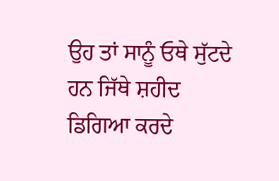ਉਹ ਤਾਂ ਸਾਨੂੰ ਓਥੇ ਸੁੱਟਦੇ ਹਨ ਜਿੱਥੇ ਸ਼ਹੀਦ ਡਿਗਿਆ ਕਰਦੇ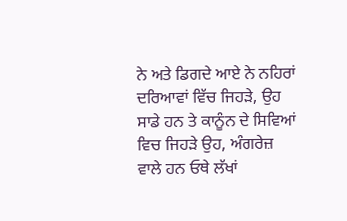ਨੇ ਅਤੇ ਡਿਗਦੇ ਆਏ ਨੇ ਨਹਿਰਾਂ ਦਰਿਆਵਾਂ ਵਿੱਚ ਜਿਹੜੇ, ਉਹ ਸਾਡੇ ਹਨ ਤੇ ਕਾਨੂੰਨ ਦੇ ਸਿਵਿਆਂ ਵਿਚ ਜਿਹੜੇ ਉਹ, ਅੰਗਰੇਜ਼ ਵਾਲੇ ਹਨ ਓਥੇ ਲੱਖਾਂ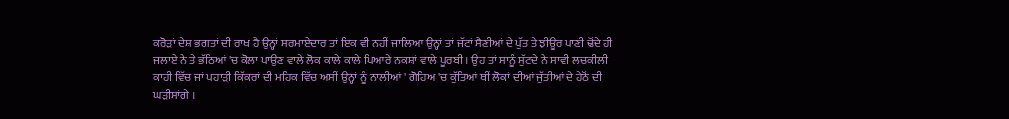ਕਰੋੜਾਂ ਦੇਸ਼ ਭਗਤਾਂ ਦੀ ਰਾਖ ਹੈ ਉਨ੍ਹਾਂ ਸਰਮਾਏਦਾਰ ਤਾਂ ਇਕ ਵੀ ਨਹੀਂ ਜਾਲਿਆ ਉਨ੍ਹਾਂ ਤਾਂ ਜੱਟਾਂ ਸੈਣੀਆਂ ਦੇ ਪੁੱਤ ਤੇ ਝੀਊਰ ਪਾਣੀ ਢੋਂਦੇ ਹੀ ਜਲਾਏ ਨੇ ਤੇ ਭੱਠਿਆਂ 'ਚ ਕੋਲਾ ਪਾਉਣ ਵਾਲੇ ਲੋਕ ਕਾਲੇ ਕਾਲੇ ਪਿਆਰੇ ਨਕਸ਼ਾਂ ਵਾਲੇ ਪੂਰਬੀ । ਉਹ ਤਾਂ ਸਾਨੂੰ ਸੁੱਟਦੇ ਨੇ ਸਾਵੀ ਲਚਕੀਲੀ ਕਾਹੀ ਵਿੱਚ ਜਾਂ ਪਹਾੜੀ ਕਿੱਕਰਾਂ ਦੀ ਮਹਿਕ ਵਿੱਚ ਅਸੀਂ ਉਨ੍ਹਾਂ ਨੂੰ ਨਾਲੀਆਂ ' ਗੋਹਿਅ 'ਚ ਕੁੱਤਿਆਂ ਥੀਂ ਲੋਕਾਂ ਦੀਆਂ ਜੁੱਤੀਆਂ ਦੇ ਹੇਠੋਂ ਦੀ ਘੜੀਸਾਂਗੇ ।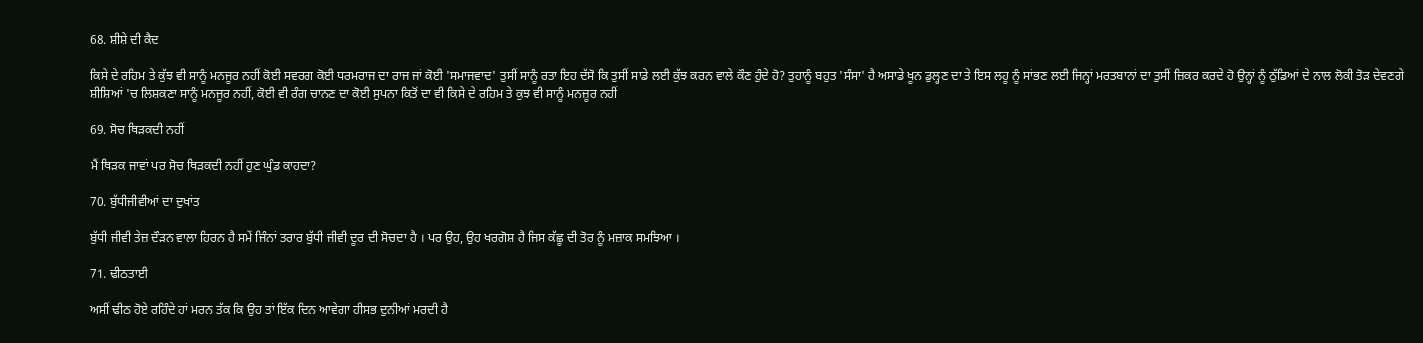68. ਸ਼ੀਸ਼ੇ ਦੀ ਕੈਦ

ਕਿਸੇ ਦੇ ਰਹਿਮ ਤੇ ਕੁੱਝ ਵੀ ਸਾਨੂੰ ਮਨਜੂਰ ਨਹੀਂ ਕੋਈ ਸਵਰਗ ਕੋਈ ਧਰਮਰਾਜ ਦਾ ਰਾਜ ਜਾਂ ਕੋਈ 'ਸਮਾਜਵਾਦ' ਤੁਸੀਂ ਸਾਨੂੰ ਰਤਾ ਇਹ ਦੱਸੋ ਕਿ ਤੁਸੀਂ ਸਾਡੇ ਲਈ ਕੁੱਝ ਕਰਨ ਵਾਲੇ ਕੌਣ ਹੁੰਦੇ ਹੋ? ਤੁਹਾਨੂੰ ਬਹੁਤ 'ਸੰਸਾ' ਹੈ ਅਸਾਡੇ ਖੂਨ ਡੁਲ੍ਹਣ ਦਾ ਤੇ ਇਸ ਲਹੂ ਨੂੰ ਸਾਂਭਣ ਲਈ ਜਿਨ੍ਹਾਂ ਮਰਤਬਾਨਾਂ ਦਾ ਤੁਸੀਂ ਜ਼ਿਕਰ ਕਰਦੇ ਹੋ ਉਨ੍ਹਾਂ ਨੂੰ ਠੁੱਡਿਆਂ ਦੇ ਨਾਲ ਲੋਕੀ ਤੋੜ ਦੇਵਣਗੇ ਸ਼ੀਸ਼ਿਆਂ 'ਚ ਲਿਸ਼ਕਣਾ ਸਾਨੂੰ ਮਨਜੂਰ ਨਹੀਂ, ਕੋਈ ਵੀ ਰੰਗ ਚਾਨਣ ਦਾ ਕੋਈ ਸੁਪਨਾ ਕਿਤੋਂ ਦਾ ਵੀ ਕਿਸੇ ਦੇ ਰਹਿਮ ਤੇ ਕੁਝ ਵੀ ਸਾਨੂੰ ਮਨਜ਼ੂਰ ਨਹੀਂ

69. ਸੋਚ ਥਿੜਕਦੀ ਨਹੀਂ

ਮੈਂ ਥਿੜਕ ਜਾਵਾਂ ਪਰ ਸੋਚ ਥਿੜਕਦੀ ਨਹੀਂ ਹੁਣ ਘੁੰਡ ਕਾਹਦਾ?

70. ਬੁੱਧੀਜੀਵੀਆਂ ਦਾ ਦੁਖਾਂਤ

ਬੁੱਧੀ ਜੀਵੀ ਤੇਜ਼ ਦੌੜਨ ਵਾਲਾ ਹਿਰਨ ਹੈ ਸਮੇਂ ਜਿੰਨਾਂ ਤਰਾਰ ਬੁੱਧੀ ਜੀਵੀ ਦੂਰ ਦੀ ਸੋਚਦਾ ਹੈ । ਪਰ ਉਹ, ਉਹ ਖਰਗੋਸ਼ ਹੈ ਜਿਸ ਕੱਛੂ ਦੀ ਤੋਰ ਨੂੰ ਮਜ਼ਾਕ ਸਮਝਿਆ ।

71. ਢੀਠਤਾਈ

ਅਸੀਂ ਢੀਠ ਹੋਏ ਰਹਿੰਦੇ ਹਾਂ ਮਰਨ ਤੱਕ ਕਿ ਉਹ ਤਾਂ ਇੱਕ ਦਿਨ ਆਵੇਗਾ ਹੀਸਭ ਦੁਨੀਆਂ ਮਰਦੀ ਹੈ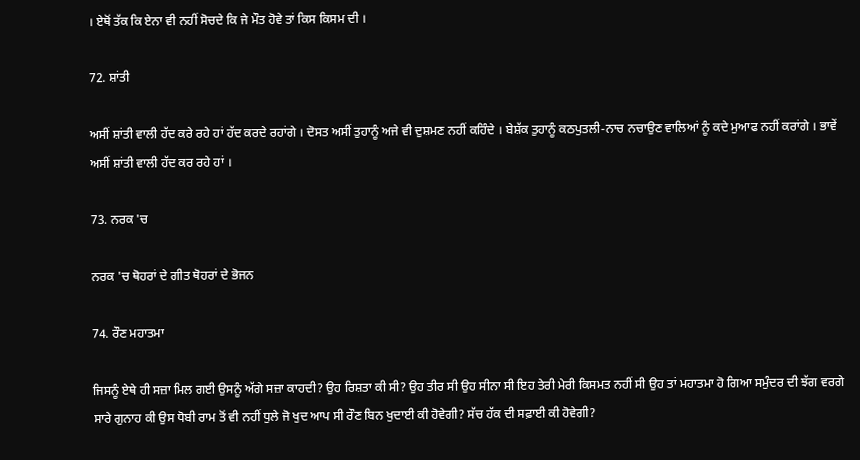। ਏਥੋਂ ਤੱਕ ਕਿ ਏਨਾ ਵੀ ਨਹੀਂ ਸੋਚਦੇ ਕਿ ਜੇ ਮੌਤ ਹੋਵੇ ਤਾਂ ਕਿਸ ਕਿਸਮ ਦੀ ।

72. ਸ਼ਾਂਤੀ

ਅਸੀਂ ਸ਼ਾਂਤੀ ਵਾਲੀ ਹੱਦ ਕਰੇ ਰਹੇ ਹਾਂ ਹੱਦ ਕਰਦੇ ਰਹਾਂਗੇ । ਦੋਸਤ ਅਸੀਂ ਤੁਹਾਨੂੰ ਅਜੇ ਵੀ ਦੁਸ਼ਮਣ ਨਹੀਂ ਕਹਿੰਦੇ । ਬੇਸ਼ੱਕ ਤੁਹਾਨੂੰ ਕਠਪੁਤਲੀ-ਨਾਚ ਨਚਾਉਣ ਵਾਲਿਆਂ ਨੂੰ ਕਦੇ ਮੁਆਫ ਨਹੀਂ ਕਰਾਂਗੇ । ਭਾਵੇਂ ਅਸੀਂ ਸ਼ਾਂਤੀ ਵਾਲੀ ਹੱਦ ਕਰ ਰਹੇ ਹਾਂ ।

73. ਨਰਕ 'ਚ

ਨਰਕ 'ਚ ਥੋਹਰਾਂ ਦੇ ਗੀਤ ਥੋਹਰਾਂ ਦੇ ਭੋਜਨ

74. ਰੌਣ ਮਹਾਤਮਾ

ਜਿਸਨੂੰ ਏਥੇ ਹੀ ਸਜ਼ਾ ਮਿਲ ਗਈ ਉਸਨੂੰ ਅੱਗੇ ਸਜ਼ਾ ਕਾਹਦੀ? ਉਹ ਰਿਸ਼ਤਾ ਕੀ ਸੀ? ਉਹ ਤੀਰ ਸੀ ਉਹ ਸੀਨਾ ਸੀ ਇਹ ਤੇਰੀ ਮੇਰੀ ਕਿਸਮਤ ਨਹੀਂ ਸੀ ਉਹ ਤਾਂ ਮਹਾਤਮਾ ਹੋ ਗਿਆ ਸਮੁੰਦਰ ਦੀ ਝੱਗ ਵਰਗੇ ਸਾਰੇ ਗੁਨਾਹ ਕੀ ਉਸ ਧੋਬੀ ਰਾਮ ਤੋਂ ਵੀ ਨਹੀਂ ਧੁਲੇ ਜੋ ਖੁਦ ਆਪ ਸੀ ਰੌਣ ਬਿਨ ਖੁਦਾਈ ਕੀ ਹੋਵੇਗੀ? ਸੱਚ ਹੱਕ ਦੀ ਸਫ਼ਾਈ ਕੀ ਹੋਵੇਗੀ?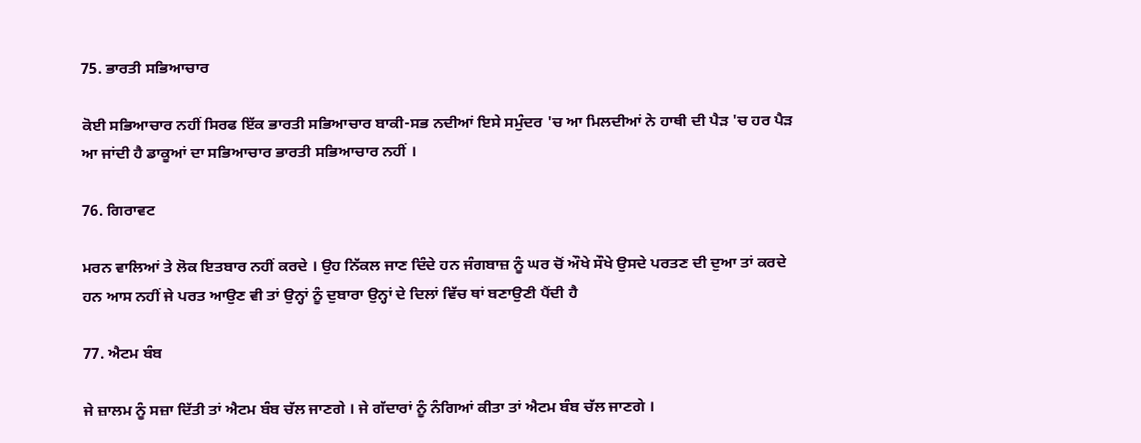75. ਭਾਰਤੀ ਸਭਿਆਚਾਰ

ਕੋਈ ਸਭਿਆਚਾਰ ਨਹੀਂ ਸਿਰਫ ਇੱਕ ਭਾਰਤੀ ਸਭਿਆਚਾਰ ਬਾਕੀ-ਸਭ ਨਦੀਆਂ ਇਸੇ ਸਮੁੰਦਰ 'ਚ ਆ ਮਿਲਦੀਆਂ ਨੇ ਹਾਥੀ ਦੀ ਪੈੜ 'ਚ ਹਰ ਪੈੜ ਆ ਜਾਂਦੀ ਹੈ ਡਾਕੂਆਂ ਦਾ ਸਭਿਆਚਾਰ ਭਾਰਤੀ ਸਭਿਆਚਾਰ ਨਹੀਂ ।

76. ਗਿਰਾਵਟ

ਮਰਨ ਵਾਲਿਆਂ ਤੇ ਲੋਕ ਇਤਬਾਰ ਨਹੀਂ ਕਰਦੇ । ਉਹ ਨਿੱਕਲ ਜਾਣ ਦਿੰਦੇ ਹਨ ਜੰਗਬਾਜ਼ ਨੂੰ ਘਰ ਚੋਂ ਔਖੇ ਸੌਖੇ ਉਸਦੇ ਪਰਤਣ ਦੀ ਦੁਆ ਤਾਂ ਕਰਦੇ ਹਨ ਆਸ ਨਹੀਂ ਜੇ ਪਰਤ ਆਉਣ ਵੀ ਤਾਂ ਉਨ੍ਹਾਂ ਨੂੰ ਦੁਬਾਰਾ ਉਨ੍ਹਾਂ ਦੇ ਦਿਲਾਂ ਵਿੱਚ ਥਾਂ ਬਣਾਉਣੀ ਪੈਂਦੀ ਹੈ

77. ਐਟਮ ਬੰਬ

ਜੇ ਜ਼ਾਲਮ ਨੂੰ ਸਜ਼ਾ ਦਿੱਤੀ ਤਾਂ ਐਟਮ ਬੰਬ ਚੱਲ ਜਾਣਗੇ । ਜੇ ਗੱਦਾਰਾਂ ਨੂੰ ਨੰਗਿਆਂ ਕੀਤਾ ਤਾਂ ਐਟਮ ਬੰਬ ਚੱਲ ਜਾਣਗੇ ।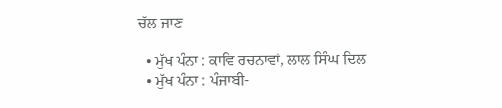ਚੱਲ ਜਾਣ

  • ਮੁੱਖ ਪੰਨਾ : ਕਾਵਿ ਰਚਨਾਵਾਂ, ਲਾਲ ਸਿੰਘ ਦਿਲ
  • ਮੁੱਖ ਪੰਨਾ : ਪੰਜਾਬੀ-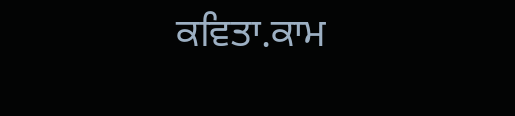ਕਵਿਤਾ.ਕਾਮ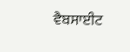ਵੈਬਸਾਈਟ